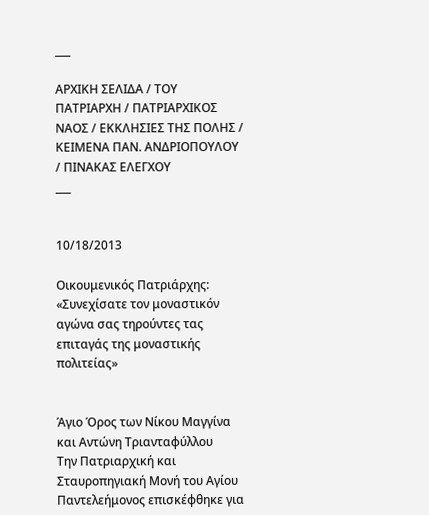___

ΑΡΧΙΚΗ ΣΕΛΙΔΑ / ΤΟΥ ΠΑΤΡΙΑΡΧΗ / ΠΑΤΡΙΑΡΧΙΚΟΣ ΝΑΟΣ / ΕΚΚΛΗΣΙΕΣ ΤΗΣ ΠΟΛΗΣ / ΚΕΙΜΕΝΑ ΠΑΝ. ΑΝΔΡΙΟΠΟΥΛΟΥ / ΠΙΝΑΚΑΣ ΕΛΕΓΧΟΥ
___


10/18/2013

Οικουμενικός Πατριάρχης: «Συνεχίσατε τον μοναστικόν αγώνα σας τηρούντες τας επιταγάς της μοναστικής πολιτείας»


Άγιο Όρος των Νίκου Μαγγίνα και Αντώνη Τριανταφύλλου
Την Πατριαρχική και Σταυροπηγιακή Μονή του Αγίου Παντελεήμονος επισκέφθηκε για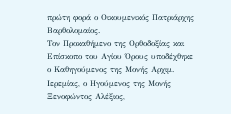πρώτη φορά ο Οικουμενικός Πατριάρχης Βαρθολομαίος.
Τον Προκαθήμενο της Ορθοδοξίας και Επίσκοπο του Αγίου Όρους υποδέχθηκε ο Καθηγούμενος της Μονής Αρχιμ. Ιερεμίας, ο Ηγούμενος της Μονής Ξενοφώντος Αλέξιος,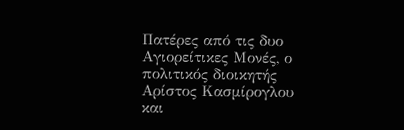Πατέρες από τις δυο Αγιορείτικες Μονές, ο πολιτικός διοικητής Αρίστος Κασμίρογλου και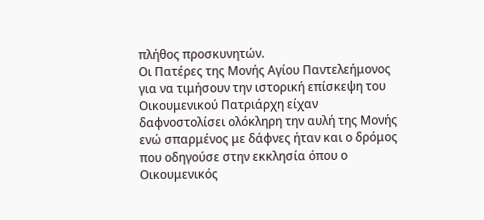πλήθος προσκυνητών.
Οι Πατέρες της Μονής Αγίου Παντελεήμονος για να τιμήσουν την ιστορική επίσκεψη του Οικουμενικού Πατριάρχη είχαν δαφνοστολίσει ολόκληρη την αυλή της Μονής ενώ σπαρμένος με δάφνες ήταν και ο δρόμος που οδηγούσε στην εκκλησία όπου ο Οικουμενικός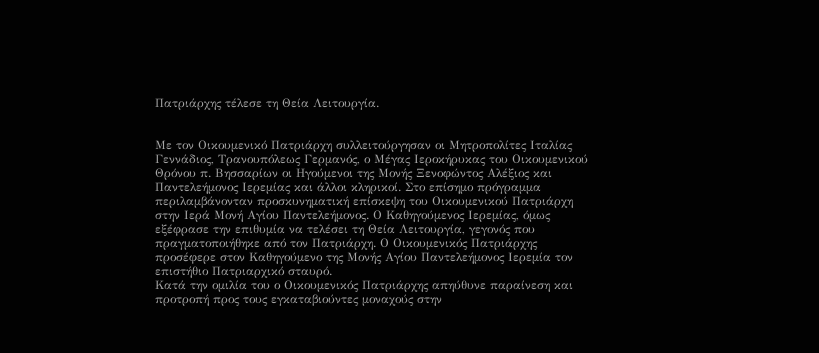Πατριάρχης τέλεσε τη Θεία Λειτουργία.


Με τον Οικουμενικό Πατριάρχη συλλειτούργησαν οι Μητροπολίτες Ιταλίας Γεννάδιος, Τρανουπόλεως Γερμανός, ο Μέγας Ιεροκήρυκας του Οικουμενικού Θρόνου π. Βησσαρίων οι Ηγούμενοι της Μονής Ξενοφώντος Αλέξιος και Παντελεήμονος Ιερεμίας και άλλοι κληρικοί. Στο επίσημο πρόγραμμα περιλαμβάνονταν προσκυνηματική επίσκεψη του Οικουμενικού Πατριάρχη στην Ιερά Μονή Αγίου Παντελεήμονος. Ο Καθηγούμενος Ιερεμίας, όμως εξέφρασε την επιθυμία να τελέσει τη Θεία Λειτουργία, γεγονός που πραγματοποιήθηκε από τον Πατριάρχη. Ο Οικουμενικός Πατριάρχης προσέφερε στον Καθηγούμενο της Μονής Αγίου Παντελεήμονος Ιερεμία τον επιστήθιο Πατριαρχικό σταυρό.
Κατά την ομιλία του ο Οικουμενικός Πατριάρχης απηύθυνε παραίνεση και προτροπή προς τους εγκαταβιούντες μοναχούς στην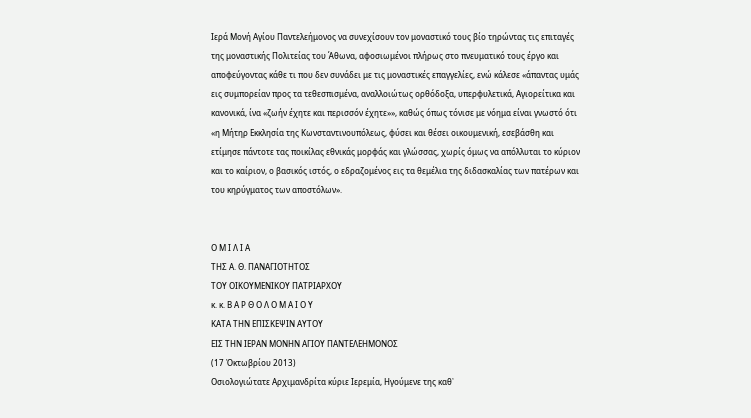Ιερά Μονή Αγίου Παντελεήμονος να συνεχίσουν τον μοναστικό τους βίο τηρώντας τις επιταγές της μοναστικής Πολιτείας του Άθωνα, αφοσιωμένοι πλήρως στο πνευματικό τους έργο και αποφεύγοντας κάθε τι που δεν συνάδει με τις μοναστικές επαγγελίες, ενώ κάλεσε «άπαντας υμάς εις συμπορείαν προς τα τεθεσπισμένα, αναλλοιώτως ορθόδοξα, υπερφυλετικά, Αγιορείτικα και κανονικά, ίνα «ζωήν έχητε και περισσόν έχητε»», καθώς όπως τόνισε με νόημα είναι γνωστό ότι «η Μήτηρ Εκκλησία της Κωνσταντινουπόλεως, φύσει και θέσει οικουμενική, εσεβάσθη και ετίμησε πάντοτε τας ποικίλας εθνικάς μορφάς και γλώσσας, χωρίς όμως να απόλλυται το κύριον και το καίριον, ο βασικός ιστός, ο εδραζομένος εις τα θεμέλια της διδασκαλίας των πατέρων και του κηρύγματος των αποστόλων».


Ο Μ Ι Λ Ι Α
ΤΗΣ Α. Θ. ΠΑΝΑΓΙΟΤΗΤΟΣ
ΤΟΥ ΟΙΚΟΥΜΕΝΙΚΟΥ ΠΑΤΡΙΑΡΧΟΥ
κ. κ. Β Α Ρ Θ Ο Λ Ο Μ Α Ι Ο Υ
ΚΑΤΑ ΤΗΝ ΕΠΙΣΚΕΨΙΝ ΑΥΤΟΥ
ΕΙΣ ΤΗΝ ΙΕΡΑΝ ΜΟΝΗΝ ΑΓΙΟΥ ΠΑΝΤΕΛΕΗΜΟΝΟΣ
(17 Ὀκτωβρίου 2013)
Οσιολογιώτατε Αρχιμανδρίτα κύριε Ιερεμία, Ηγούμενε της καθ᾽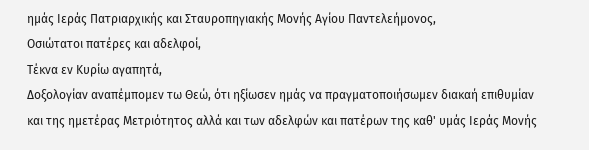ημάς Ιεράς Πατριαρχικής και Σταυροπηγιακής Μονής Αγίου Παντελεήμονος,
Οσιώτατοι πατέρες και αδελφοί,
Τέκνα εν Κυρίω αγαπητά,
Δοξολογίαν αναπέμπομεν τω Θεώ, ότι ηξίωσεν ημάς να πραγματοποιήσωμεν διακαή επιθυμίαν και της ημετέρας Μετριότητος αλλά και των αδελφών και πατέρων της καθ' υμάς Ιεράς Μονής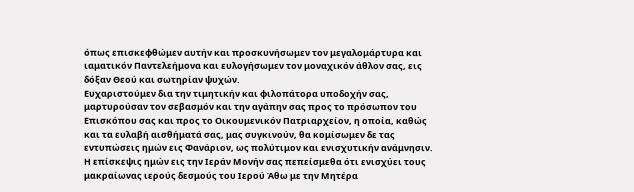όπως επισκεφθώμεν αυτήν και προσκυνήσωμεν τον μεγαλομάρτυρα και ιαματικόν Παντελεήμονα και ευλογήσωμεν τον μοναχικόν άθλον σας, εις δόξαν Θεού και σωτηρίαν ψυχών.
Ευχαριστούμεν δια την τιμητικήν και φιλοπάτορα υποδοχήν σας, μαρτυρούσαν τον σεβασμόν και την αγάπην σας προς το πρόσωπον του Επισκόπου σας και προς το Οικουμενικόν Πατριαρχείον, η οποία, καθώς και τα ευλαβή αισθήματά σας, μας συγκινούν, θα κομίσωμεν δε τας εντυπώσεις ημών εις Φανάριον, ως πολύτιμον και ενισχυτικήν ανάμνησιν. Η επίσκεψις ημών εις την Ιεράν Μονήν σας πεπείσμεθα ότι ενισχύει τους μακραίωνας ιερούς δεσμούς του Ιερού Άθω με την Μητέρα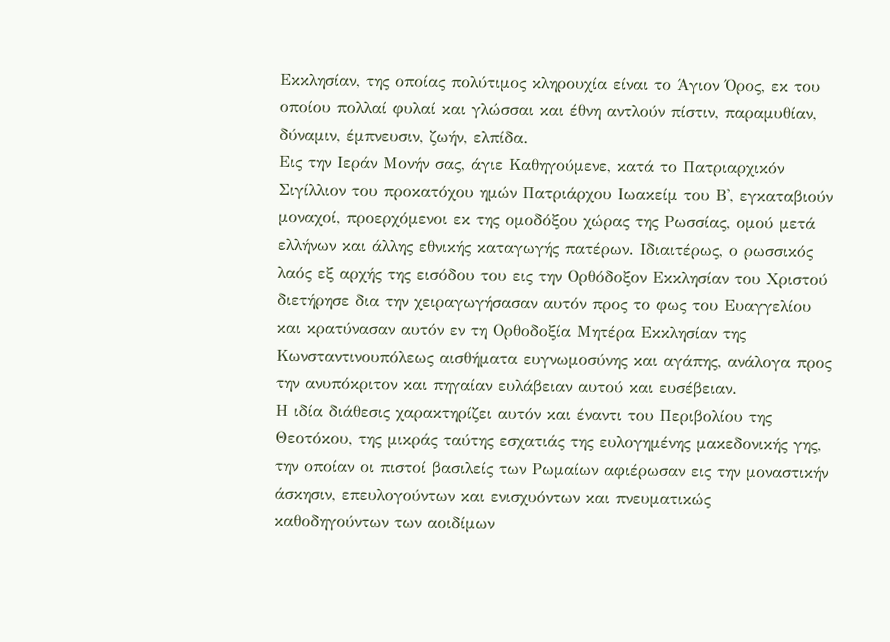Εκκλησίαν, της οποίας πολύτιμος κληρουχία είναι το Άγιον Όρος, εκ του οποίου πολλαί φυλαί και γλώσσαι και έθνη αντλούν πίστιν, παραμυθίαν, δύναμιν, έμπνευσιν, ζωήν, ελπίδα.
Εις την Ιεράν Μονήν σας, άγιε Καθηγούμενε, κατά το Πατριαρχικόν Σιγίλλιον του προκατόχου ημών Πατριάρχου Ιωακείμ του Β', εγκαταβιούν μοναχοί, προερχόμενοι εκ της ομοδόξου χώρας της Ρωσσίας, ομού μετά ελλήνων και άλλης εθνικής καταγωγής πατέρων. Ιδιαιτέρως, ο ρωσσικός λαός εξ αρχής της εισόδου του εις την Ορθόδοξον Εκκλησίαν του Χριστού διετήρησε δια την χειραγωγήσασαν αυτόν προς το φως του Ευαγγελίου και κρατύνασαν αυτόν εν τη Ορθοδοξία Μητέρα Εκκλησίαν της Κωνσταντινουπόλεως αισθήματα ευγνωμοσύνης και αγάπης, ανάλογα προς την ανυπόκριτον και πηγαίαν ευλάβειαν αυτού και ευσέβειαν.
Η ιδία διάθεσις χαρακτηρίζει αυτόν και έναντι του Περιβολίου της Θεοτόκου, της μικράς ταύτης εσχατιάς της ευλογημένης μακεδονικής γης, την οποίαν οι πιστοί βασιλείς των Ρωμαίων αφιέρωσαν εις την μοναστικήν άσκησιν, επευλογούντων και ενισχυόντων και πνευματικώς καθοδηγούντων των αοιδίμων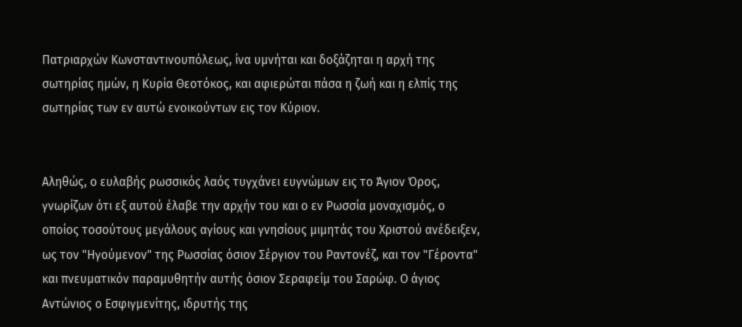Πατριαρχών Κωνσταντινουπόλεως, ίνα υμνήται και δοξάζηται η αρχή της σωτηρίας ημών, η Κυρία Θεοτόκος, και αφιερώται πάσα η ζωή και η ελπίς της σωτηρίας των εν αυτώ ενοικούντων εις τον Κύριον.


Αληθώς, ο ευλαβής ρωσσικός λαός τυγχάνει ευγνώμων εις το Άγιον Όρος, γνωρίζων ότι εξ αυτού έλαβε την αρχήν του και ο εν Ρωσσία μοναχισμός, ο οποίος τοσούτους μεγάλους αγίους και γνησίους μιμητάς του Χριστού ανέδειξεν, ως τον "Ηγούμενον" της Ρωσσίας όσιον Σέργιον του Ραντονέζ, και τον "Γέροντα" και πνευματικόν παραμυθητήν αυτής όσιον Σεραφείμ του Σαρώφ. Ο άγιος Αντώνιος ο Εσφιγμενίτης, ιδρυτής της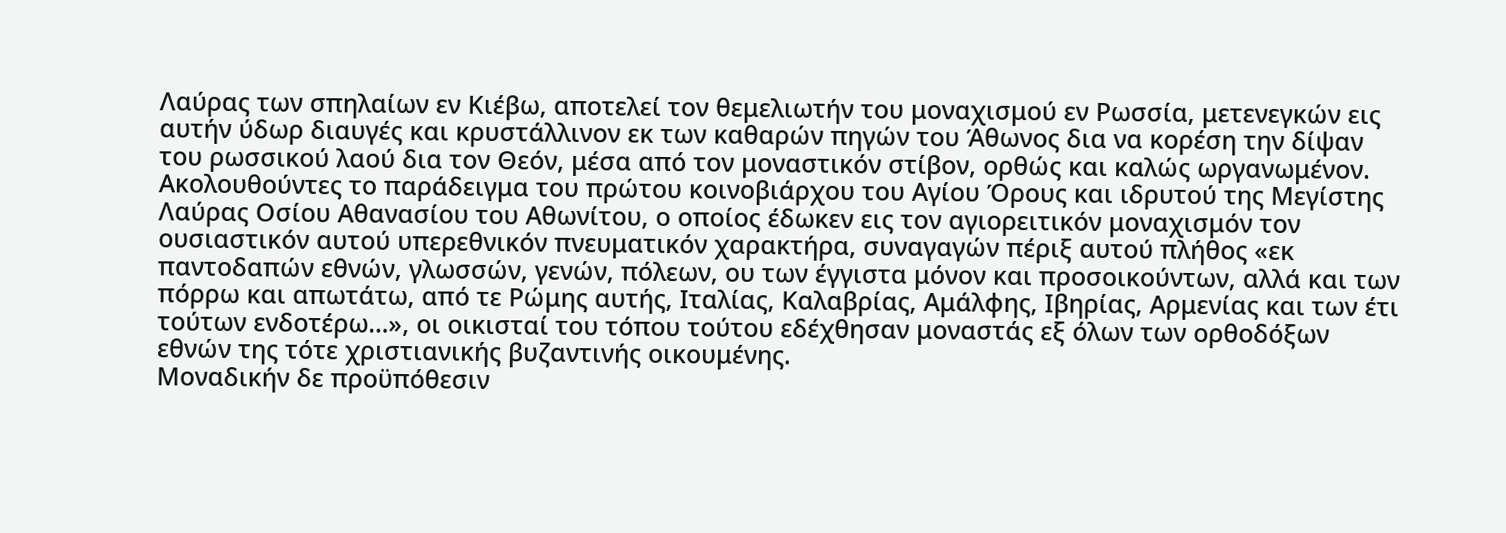Λαύρας των σπηλαίων εν Κιέβω, αποτελεί τον θεμελιωτήν του μοναχισμού εν Ρωσσία, μετενεγκών εις αυτήν ύδωρ διαυγές και κρυστάλλινον εκ των καθαρών πηγών του Άθωνος δια να κορέση την δίψαν του ρωσσικού λαού δια τον Θεόν, μέσα από τον μοναστικόν στίβον, ορθώς και καλώς ωργανωμένον. Ακολουθούντες το παράδειγμα του πρώτου κοινοβιάρχου του Αγίου Όρους και ιδρυτού της Μεγίστης Λαύρας Οσίου Αθανασίου του Αθωνίτου, ο οποίος έδωκεν εις τον αγιορειτικόν μοναχισμόν τον ουσιαστικόν αυτού υπερεθνικόν πνευματικόν χαρακτήρα, συναγαγών πέριξ αυτού πλήθος «εκ παντοδαπών εθνών, γλωσσών, γενών, πόλεων, ου των έγγιστα μόνον και προσοικούντων, αλλά και των πόρρω και απωτάτω, από τε Ρώμης αυτής, Ιταλίας, Καλαβρίας, Αμάλφης, Ιβηρίας, Αρμενίας και των έτι τούτων ενδοτέρω…», οι οικισταί του τόπου τούτου εδέχθησαν μοναστάς εξ όλων των ορθοδόξων εθνών της τότε χριστιανικής βυζαντινής οικουμένης.
Μοναδικήν δε προϋπόθεσιν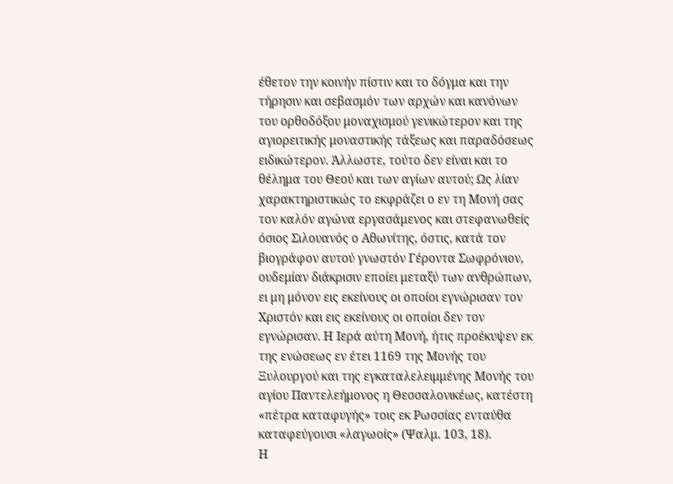έθετον την κοινήν πίστιν και το δόγμα και την τήρησιν και σεβασμόν των αρχών και κανόνων του ορθοδόξου μοναχισμού γενικώτερον και της αγιορειτικής μοναστικής τάξεως και παραδόσεως ειδικώτερον. Άλλωστε, τούτο δεν είναι και το θέλημα του Θεού και των αγίων αυτού; Ως λίαν χαρακτηριστικώς το εκφράζει ο εν τη Μονή σας τον καλόν αγώνα εργασάμενος και στεφανωθείς όσιος Σιλουανός ο Αθωνίτης, όστις, κατά τον βιογράφον αυτού γνωστόν Γέροντα Σωφρόνιον, ουδεμίαν διάκρισιν εποίει μεταξύ των ανθρώπων, ει μη μόνον εις εκείνους οι οποίοι εγνώρισαν τον Χριστόν και εις εκείνους οι οποίοι δεν τον εγνώρισαν. Η Ιερά αύτη Μονή, ήτις προέκυψεν εκ της ενώσεως εν έτει 1169 της Μονής του Ξυλουργού και της εγκαταλελειμμένης Μονής του αγίου Παντελεήμονος η Θεσσαλονικέως, κατέστη «πέτρα καταφυγής» τοις εκ Ρωσσίας ενταύθα καταφεύγουσι «λαγωοίς» (Ψαλμ. 103, 18).
Η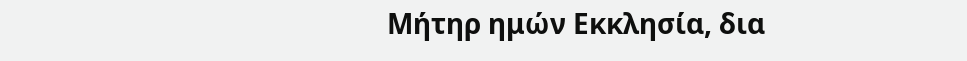Μήτηρ ημών Εκκλησία, δια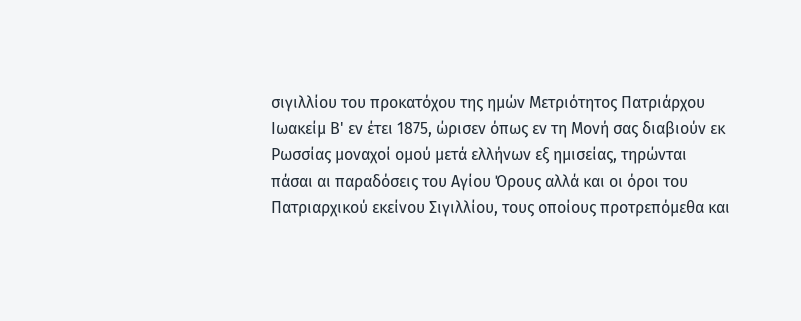σιγιλλίου του προκατόχου της ημών Μετριότητος Πατριάρχου Ιωακείμ Β' εν έτει 1875, ώρισεν όπως εν τη Μονή σας διαβιούν εκ Ρωσσίας μοναχοί ομού μετά ελλήνων εξ ημισείας, τηρώνται πάσαι αι παραδόσεις του Αγίου Όρους αλλά και οι όροι του Πατριαρχικού εκείνου Σιγιλλίου, τους οποίους προτρεπόμεθα και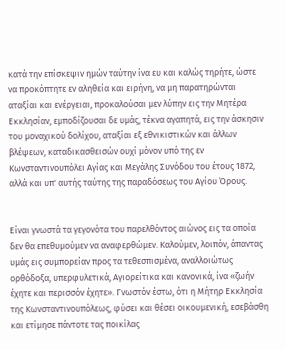κατά την επίσκεψιν ημών ταύτην ίνα ευ και καλώς τηρήτε, ώστε να προκόπτητε εν αληθεία και ειρήνη, να μη παρατηρώνται αταξίαι και ενέργειαι, προκαλούσαι μεν λύπην εις την Μητέρα Εκκλησίαν, εμποδίζουσαι δε υμάς, τέκνα αγαπητά, εις την άσκησιν του μοναχικού δολίχου, αταξίαι εξ εθνικιστικών και άλλων βλέψεων, καταδικασθεισών ουχί μόνον υπό της εν Κωνσταντινουπόλει Αγίας και Μεγάλης Συνόδου του έτους 1872, αλλά και υπ' αυτής ταύτης της παραδόσεως του Αγίου Όρους.


Είναι γνωστά τα γεγονότα του παρελθόντος αιώνος εις τα οποία δεν θα επεθυμούμεν να αναφερθώμεν. Καλούμεν, λοιπόν, άπαντας υμάς εις συμπορείαν προς τα τεθεσπισμένα, αναλλοιώτως ορθόδοξα, υπερφυλετικά, Αγιορείτικα και κανονικά, ίνα «ζωήν έχητε και περισσόν έχητε». Γνωστόν έστω, ότι η Μήτηρ Εκκλησία της Κωνσταντινουπόλεως, φύσει και θέσει οικουμενική, εσεβάσθη και ετίμησε πάντοτε τας ποικίλας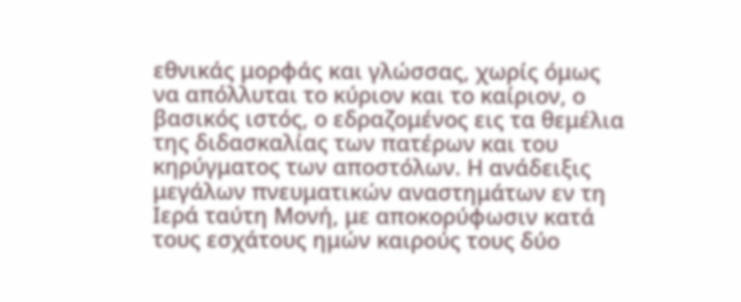εθνικάς μορφάς και γλώσσας, χωρίς όμως να απόλλυται το κύριον και το καίριον, ο βασικός ιστός, ο εδραζομένος εις τα θεμέλια της διδασκαλίας των πατέρων και του κηρύγματος των αποστόλων. Η ανάδειξις μεγάλων πνευματικών αναστημάτων εν τη Ιερά ταύτη Μονή, με αποκορύφωσιν κατά τους εσχάτους ημών καιρούς τους δύο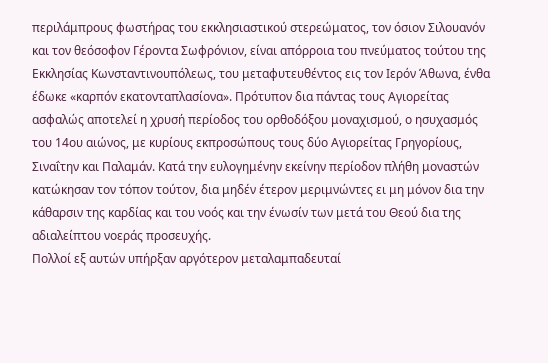περιλάμπρους φωστήρας του εκκλησιαστικού στερεώματος, τον όσιον Σιλουανόν και τον θεόσοφον Γέροντα Σωφρόνιον, είναι απόρροια του πνεύματος τούτου της Εκκλησίας Κωνσταντινουπόλεως, του μεταφυτευθέντος εις τον Ιερόν Άθωνα, ένθα έδωκε «καρπόν εκατονταπλασίονα». Πρότυπον δια πάντας τους Αγιορείτας ασφαλώς αποτελεί η χρυσή περίοδος του ορθοδόξου μοναχισμού, ο ησυχασμός του 14ου αιώνος, με κυρίους εκπροσώπους τους δύο Αγιορείτας Γρηγορίους, Σιναΐτην και Παλαμάν. Κατά την ευλογημένην εκείνην περίοδον πλήθη μοναστών κατώκησαν τον τόπον τούτον, δια μηδέν έτερον μεριμνώντες ει μη μόνον δια την κάθαρσιν της καρδίας και του νοός και την ένωσίν των μετά του Θεού δια της αδιαλείπτου νοεράς προσευχής.
Πολλοί εξ αυτών υπήρξαν αργότερον μεταλαμπαδευταί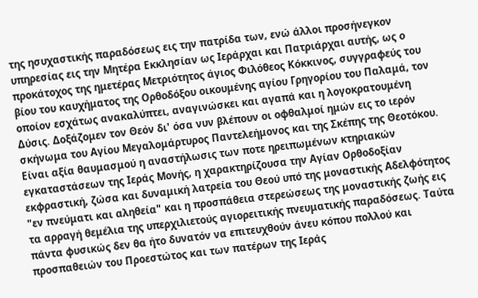της ησυχαστικής παραδόσεως εις την πατρίδα των, ενώ άλλοι προσήνεγκον υπηρεσίας εις την Μητέρα Εκκλησίαν ως Ιεράρχαι και Πατριάρχαι αυτής, ως ο προκάτοχος της ημετέρας Μετριότητος άγιος Φιλόθεος Κόκκινος, συγγραφεύς του βίου του καυχήματος της Ορθοδόξου οικουμένης αγίου Γρηγορίου του Παλαμά, τον οποίον εσχάτως ανακαλύπτει, αναγινώσκει και αγαπά και η λογοκρατουμένη Δύσις. Δοξάζομεν τον Θεόν δι' όσα νυν βλέπουν οι οφθαλμοί ημών εις το ιερόν σκήνωμα του Αγίου Μεγαλομάρτυρος Παντελεήμονος και της Σκέπης της Θεοτόκου. Είναι αξία θαυμασμού η αναστήλωσις των ποτε ηρειπωμένων κτηριακών εγκαταστάσεων της Ιεράς Μονής, η χαρακτηρίζουσα την Αγίαν Ορθοδοξίαν εκφραστική, ζώσα και δυναμική λατρεία του Θεού υπό της μοναστικής Αδελφότητος "εν πνεύματι και αληθεία" και η προσπάθεια στερεώσεως της μοναστικής ζωής εις τα αρραγή θεμέλια της υπερχιλιετούς αγιορειτικής πνευματικής παραδόσεως. Ταύτα πάντα φυσικώς δεν θα ήτο δυνατόν να επιτευχθούν άνευ κόπου πολλού και προσπαθειών του Προεστώτος και των πατέρων της Ιεράς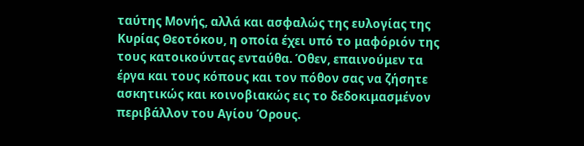ταύτης Μονής, αλλά και ασφαλώς της ευλογίας της Κυρίας Θεοτόκου, η οποία έχει υπό το μαφόριόν της τους κατοικούντας ενταύθα. Όθεν, επαινούμεν τα έργα και τους κόπους και τον πόθον σας να ζήσητε ασκητικώς και κοινοβιακώς εις το δεδοκιμασμένον περιβάλλον του Αγίου Όρους.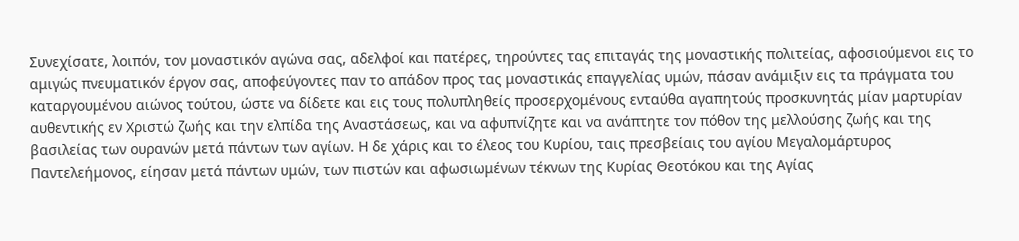Συνεχίσατε, λοιπόν, τον μοναστικόν αγώνα σας, αδελφοί και πατέρες, τηρούντες τας επιταγάς της μοναστικής πολιτείας, αφοσιούμενοι εις το αμιγώς πνευματικόν έργον σας, αποφεύγοντες παν το απάδον προς τας μοναστικάς επαγγελίας υμών, πάσαν ανάμιξιν εις τα πράγματα του καταργουμένου αιώνος τούτου, ώστε να δίδετε και εις τους πολυπληθείς προσερχομένους ενταύθα αγαπητούς προσκυνητάς μίαν μαρτυρίαν αυθεντικής εν Χριστώ ζωής και την ελπίδα της Αναστάσεως, και να αφυπνίζητε και να ανάπτητε τον πόθον της μελλούσης ζωής και της βασιλείας των ουρανών μετά πάντων των αγίων. Η δε χάρις και το έλεος του Κυρίου, ταις πρεσβείαις του αγίου Μεγαλομάρτυρος Παντελεήμονος, είησαν μετά πάντων υμών, των πιστών και αφωσιωμένων τέκνων της Κυρίας Θεοτόκου και της Αγίας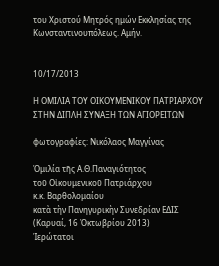του Χριστού Μητρός ημών Εκκλησίας της Κωνσταντινουπόλεως. Αμήν.


10/17/2013

Η ΟΜΙΛΙΑ ΤΟΥ ΟΙΚΟΥΜΕΝΙΚΟΥ ΠΑΤΡΙΑΡΧΟΥ ΣΤΗΝ ΔΙΠΛΗ ΣΥΝΑΞΗ ΤΩΝ ΑΓΙΟΡΕΙΤΩΝ

φωτογραφίες: Νικόλαος Μαγγίνας

Ὁμιλία τῆς Α.Θ.Παναγιότητος
τοῦ Οἰκουμενικοῦ Πατριάρχου
κ.κ. Βαρθολομαίου
κατὰ τὴν Πανηγυρικὴν Συνεδρίαν ΕΔΙΣ
(Καρυαί, 16 Ὀκτωβρίου 2013)
Ἱερώτατοι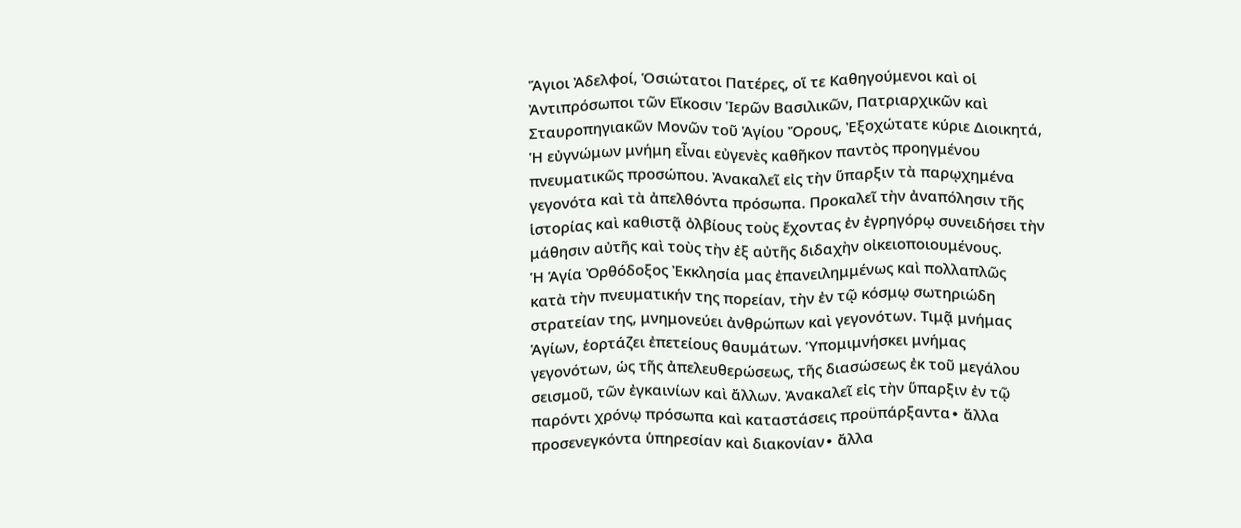Ἅγιοι Ἀδελφοί, Ὁσιώτατοι Πατέρες, οἵ τε Καθηγούμενοι καὶ οἱ Ἀντιπρόσωποι τῶν Εἴκοσιν Ἱερῶν Βασιλικῶν, Πατριαρχικῶν καὶ Σταυροπηγιακῶν Μονῶν τοῦ Ἁγίου Ὄρους, Ἐξοχώτατε κύριε Διοικητά,
Ἡ εὐγνώμων μνήμη εἶναι εὐγενὲς καθῆκον παντὸς προηγμένου πνευματικῶς προσώπου. Ἀνακαλεῖ εἰς τὴν ὕπαρξιν τὰ παρῳχημένα γεγονότα καὶ τὰ ἀπελθόντα πρόσωπα. Προκαλεῖ τὴν ἀναπόλησιν τῆς ἱστορίας καὶ καθιστᾷ ὀλβίους τοὺς ἔχοντας ἐν ἐγρηγόρῳ συνειδήσει τὴν μάθησιν αὐτῆς καὶ τοὺς τὴν ἐξ αὐτῆς διδαχὴν οἰκειοποιουμένους.
Ἡ Ἁγία Ὀρθόδοξος Ἐκκλησία μας ἐπανειλημμένως καὶ πολλαπλῶς κατὰ τὴν πνευματικήν της πορείαν, τὴν ἐν τῷ κόσμῳ σωτηριώδη στρατείαν της, μνημονεύει ἀνθρώπων καὶ γεγονότων. Τιμᾷ μνήμας Ἁγίων, ἑορτάζει ἐπετείους θαυμάτων. Ὑπομιμνήσκει μνήμας γεγονότων, ὡς τῆς ἀπελευθερώσεως, τῆς διασώσεως ἐκ τοῦ μεγάλου σεισμοῦ, τῶν ἐγκαινίων καὶ ἄλλων. Ἀνακαλεῖ εἰς τὴν ὕπαρξιν ἐν τῷ παρόντι χρόνῳ πρόσωπα καὶ καταστάσεις προϋπάρξαντα∙ ἄλλα προσενεγκόντα ὑπηρεσίαν καὶ διακονίαν∙ ἄλλα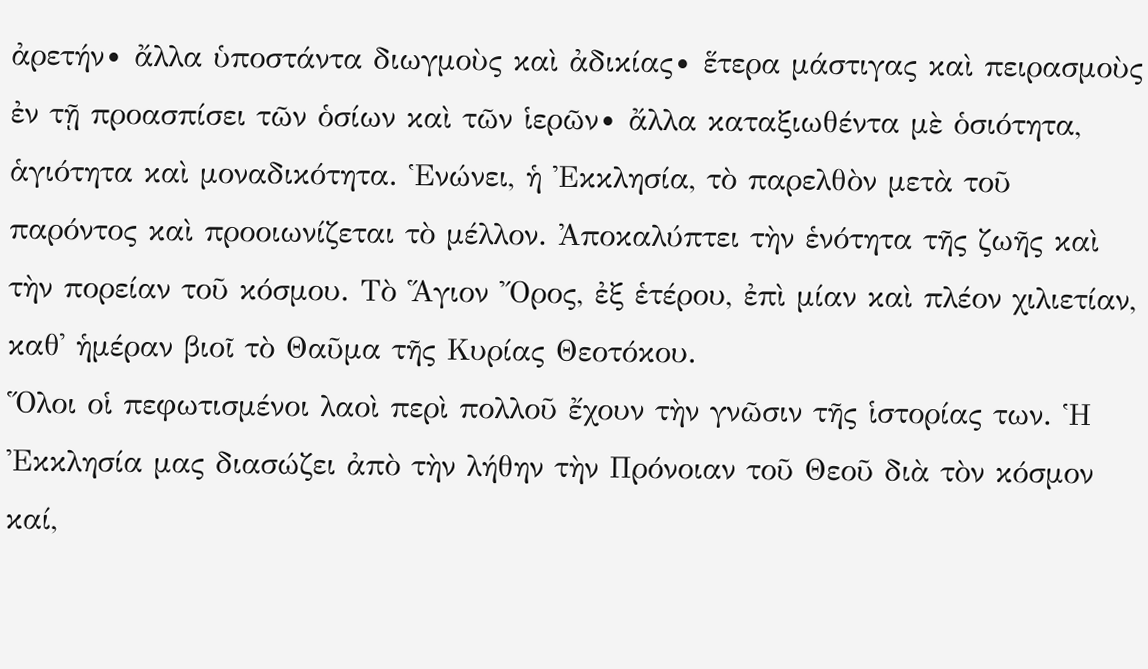ἀρετήν∙ ἄλλα ὑποστάντα διωγμοὺς καὶ ἀδικίας∙ ἕτερα μάστιγας καὶ πειρασμοὺς ἐν τῇ προασπίσει τῶν ὁσίων καὶ τῶν ἱερῶν∙ ἄλλα καταξιωθέντα μὲ ὁσιότητα, ἁγιότητα καὶ μοναδικότητα. Ἑνώνει, ἡ Ἐκκλησία, τὸ παρελθὸν μετὰ τοῦ παρόντος καὶ προοιωνίζεται τὸ μέλλον. Ἀποκαλύπτει τὴν ἑνότητα τῆς ζωῆς καὶ τὴν πορείαν τοῦ κόσμου. Τὸ Ἅγιον Ὄρος, ἐξ ἑτέρου, ἐπὶ μίαν καὶ πλέον χιλιετίαν, καθ᾿ ἡμέραν βιοῖ τὸ Θαῦμα τῆς Κυρίας Θεοτόκου.
Ὅλοι οἱ πεφωτισμένοι λαοὶ περὶ πολλοῦ ἔχουν τὴν γνῶσιν τῆς ἱστορίας των. Ἡ Ἐκκλησία μας διασώζει ἀπὸ τὴν λήθην τὴν Πρόνοιαν τοῦ Θεοῦ διὰ τὸν κόσμον καί,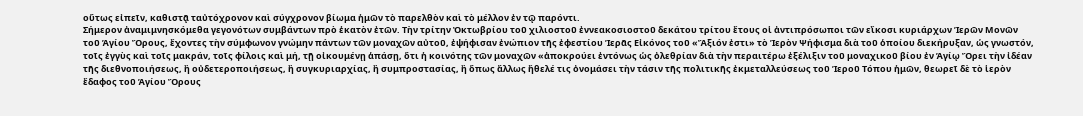οὕτως εἰπεῖν, καθιστᾷ ταὐτόχρονον καὶ σύγχρονον βίωμα ἡμῶν τὸ παρελθὸν καὶ τὸ μέλλον ἐν τῷ παρόντι.
Σήμερον ἀναμιμνησκόμεθα γεγονότων συμβάντων πρὸ ἑκατὸν ἐτῶν. Τὴν τρίτην Ὀκτωβρίου τοῦ χιλιοστοῦ ἐννεακοσιοστοῦ δεκάτου τρίτου ἔτους οἱ ἀντιπρόσωποι τῶν εἴκοσι κυριάρχων Ἱερῶν Μονῶν τοῦ Ἁγίου Ὄρους, ἔχοντες τὴν σύμφωνον γνώμην πάντων τῶν μοναχῶν αὐτοῦ, ἐψήφισαν ἐνώπιον τῆς ἐφεστίου Ἱερᾶς Εἰκόνος τοῦ «Ἄξιόν ἐστι» τὸ Ἱερὸν Ψήφισμα διὰ τοῦ ὁποίου διεκήρυξαν, ὡς γνωστόν, τοῖς ἐγγὺς καὶ τοῖς μακράν, τοῖς φίλοις καὶ μή, τῇ οἰκουμένῃ ἁπάσῃ, ὅτι ἡ κοινότης τῶν μοναχῶν «ἀποκρούει ἐντόνως ὡς ὀλεθρίαν διὰ τὴν περαιτέρω ἐξέλιξιν τοῦ μοναχικοῦ βίου ἐν Ἁγίῳ Ὄρει τὴν ἰδέαν τῆς διεθνοποιήσεως, ἢ οὐδετεροποιήσεως, ἢ συγκυριαρχίας, ἢ συμπροστασίας, ἢ ὅπως ἄλλως ἤθελέ τις ὀνομάσει τὴν τάσιν τῆς πολιτικῆς ἐκμεταλλεύσεως τοῦ Ἱεροῦ Τόπου ἡμῶν, θεωρεῖ δὲ τὸ ἱερὸν ἔδαφος τοῦ Ἁγίου Ὄρους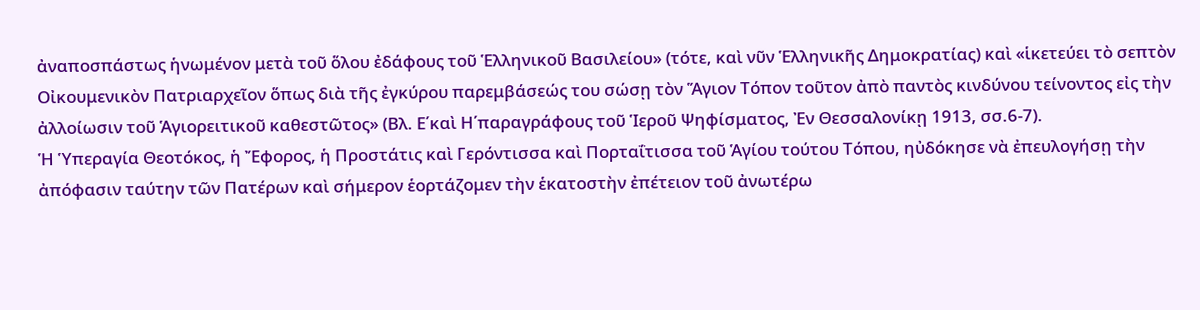ἀναποσπάστως ἡνωμένον μετὰ τοῦ ὅλου ἐδάφους τοῦ Ἑλληνικοῦ Βασιλείου» (τότε, καὶ νῦν Ἑλληνικῆς Δημοκρατίας) καὶ «ἱκετεύει τὸ σεπτὸν Οἰκουμενικὸν Πατριαρχεῖον ὅπως διὰ τῆς ἐγκύρου παρεμβάσεώς του σώσῃ τὸν Ἅγιον Τόπον τοῦτον ἀπὸ παντὸς κινδύνου τείνοντος εἰς τὴν ἀλλοίωσιν τοῦ Ἁγιορειτικοῦ καθεστῶτος» (Βλ. Ε΄καὶ Η΄παραγράφους τοῦ Ἱεροῦ Ψηφίσματος, Ἐν Θεσσαλονίκῃ 1913, σσ.6-7).
Ἡ Ὑπεραγία Θεοτόκος, ἡ Ἔφορος, ἡ Προστάτις καὶ Γερόντισσα καὶ Πορταΐτισσα τοῦ Ἁγίου τούτου Τόπου, ηὐδόκησε νὰ ἐπευλογήσῃ τὴν ἀπόφασιν ταύτην τῶν Πατέρων καὶ σήμερον ἑορτάζομεν τὴν ἑκατοστὴν ἐπέτειον τοῦ ἀνωτέρω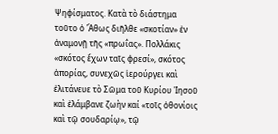Ψηφίσματος. Κατὰ τὸ διάστημα τοῦτο ὁ Ἄθως διῆλθε «σκοτίαν» ἐν ἀναμονῇ τῆς «πρωΐας». Πολλάκις «σκότος ἔχων ταῖς φρεσί», σκότος ἀπορίας, συνεχῶς ἱερούργει καὶ ἐλιτάνευε τὸ Σῶμα τοῦ Κυρίου Ἰησοῦ καὶ ἐλάμβανε ζωὴν καί «τοῖς ὀθονίοις καὶ τῷ σουδαρίῳ», τῷ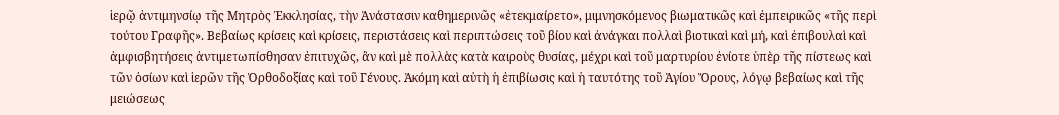ἱερῷ ἀντιμηνσίῳ τῆς Μητρὸς Ἐκκλησίας, τὴν Ἀνάστασιν καθημερινῶς «ἐτεκμαίρετο», μιμνησκόμενος βιωματικῶς καὶ ἐμπειρικῶς «τῆς περὶ τούτου Γραφῆς». Βεβαίως κρίσεις καὶ κρίσεις, περιστάσεις καὶ περιπτώσεις τοῦ βίου καὶ ἀνάγκαι πολλαὶ βιοτικαὶ καὶ μή, καὶ ἐπιβουλαὶ καὶ ἀμφισβητήσεις ἀντιμετωπίσθησαν ἐπιτυχῶς, ἂν καὶ μὲ πολλὰς κατὰ καιροὺς θυσίας, μέχρι καὶ τοῦ μαρτυρίου ἐνίοτε ὑπὲρ τῆς πίστεως καὶ τῶν ὁσίων καὶ ἱερῶν τῆς Ὀρθοδοξίας καὶ τοῦ Γένους. Ἀκόμη καὶ αὐτὴ ἡ ἐπιβίωσις καὶ ἡ ταυτότης τοῦ Ἁγίου Ὄρους, λόγῳ βεβαίως καὶ τῆς μειώσεως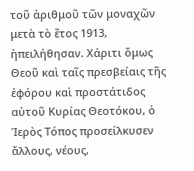τοῦ ἀριθμοῦ τῶν μοναχῶν μετὰ τὸ ἔτος 1913, ἠπειλήθησαν. Χάριτι ὅμως Θεοῦ καὶ ταῖς πρεσβείαις τῆς ἐφόρου καὶ προστάτιδος αὐτοῦ Κυρίας Θεοτόκου, ὁ Ἱερὸς Τόπος προσείλκυσεν ἄλλους, νέους,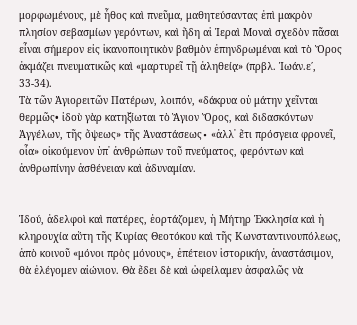μορφωμένους, μὲ ἦθος καὶ πνεῦμα, μαθητεύσαντας ἐπὶ μακρὸν πλησίον σεβασμίων γερόντων, καὶ ἤδη αἱ Ἱεραὶ Μοναὶ σχεδὸν πᾶσαι εἶναι σήμερον εἰς ἱκανοποιητικὸν βαθμὸν ἐπηνδρωμέναι καὶ τὸ Ὄρος ἀκμάζει πνευματικῶς καὶ «μαρτυρεῖ τῇ ἀληθείᾳ» (πρβλ. Ἰωάν.ε΄, 33-34).
Τὰ τῶν Ἁγιορειτῶν Πατέρων, λοιπόν, «δάκρυα οὐ μάτην χεῖνται θερμῶς• ἰδοὺ γὰρ κατηξίωται τὸ Ἅγιον Ὄρος, καὶ διδασκόντων Ἀγγέλων, τῆς ὄψεως» τῆς Ἀναστάσεως∙ «ἀλλ᾿ ἔτι πρόσγεια φρονεῖ, οἷα» οἰκούμενον ὑπ᾿ ἀνθρώπων τοῦ πνεύματος, φερόντων καὶ ἀνθρωπίνην ἀσθένειαν καὶ ἀδυναμίαν.


Ἰδού, ἀδελφοὶ καὶ πατέρες, ἑορτάζομεν, ἡ Μήτηρ Ἐκκλησία καὶ ἡ κληρουχία αὕτη τῆς Κυρίας Θεοτόκου καὶ τῆς Κωνσταντινουπόλεως, ἀπὸ κοινοῦ «μόνοι πρὸς μόνους», ἐπέτειον ἱστορικήν, ἀναστάσιμον, θὰ ἐλέγομεν αἰώνιον. Θὰ ἔδει δὲ καὶ ὠφείλαμεν ἀσφαλῶς νὰ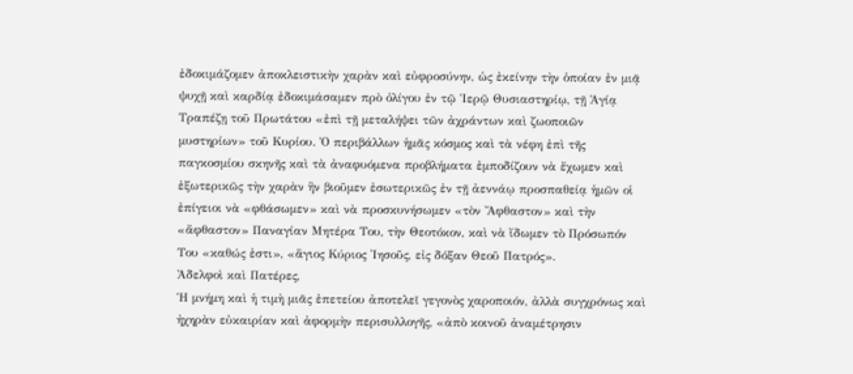ἐδοκιμάζομεν ἀποκλειστικὴν χαρὰν καὶ εὐφροσύνην, ὡς ἐκείνην τὴν ὁποίαν ἐν μιᾷ ψυχῇ καὶ καρδίᾳ ἐδοκιμάσαμεν πρὸ ὀλίγου ἐν τῷ Ἱερῷ Θυσιαστηρίῳ, τῇ Ἁγίᾳ Τραπέζῃ τοῦ Πρωτάτου «ἐπὶ τῇ μεταλήψει τῶν ἀχράντων καὶ ζωοποιῶν μυστηρίων» τοῦ Κυρίου. Ὁ περιβάλλων ἡμᾶς κόσμος καὶ τὰ νέφη ἐπὶ τῆς παγκοσμίου σκηνῆς καὶ τὰ ἀναφυόμενα προβλήματα ἐμποδίζουν νὰ ἔχωμεν καὶ ἐξωτερικῶς τὴν χαρὰν ἣν βιοῦμεν ἐσωτερικῶς ἐν τῇ ἀεννάῳ προσπαθείᾳ ἡμῶν οἱ ἐπίγειοι νὰ «φθάσωμεν» καὶ νὰ προσκυνήσωμεν «τὸν Ἄφθαστον» καὶ τὴν «ἄφθαστον» Παναγίαν Μητέρα Του, τὴν Θεοτόκον, καὶ νὰ ἴδωμεν τὸ Πρόσωπόν Του «καθώς ἐστι», «ἅγιος Κύριος Ἰησοῦς, εἰς δόξαν Θεοῦ Πατρός».
Ἀδελφοὶ καὶ Πατέρες,
Ἡ μνήμη καὶ ἡ τιμὴ μιᾶς ἐπετείου ἀποτελεῖ γεγονὸς χαροποιόν, ἀλλὰ συγχρόνως καὶ ἠχηρὰν εὐκαιρίαν καὶ ἀφορμὴν περισυλλογῆς, «ἀπὸ κοινοῦ ἀναμέτρησιν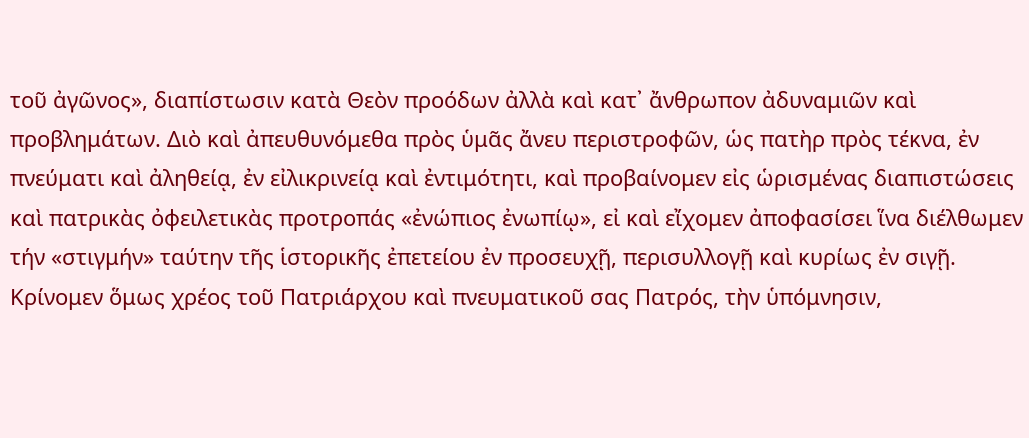τοῦ ἀγῶνος», διαπίστωσιν κατὰ Θεὸν προόδων ἀλλὰ καὶ κατ᾿ ἄνθρωπον ἀδυναμιῶν καὶ προβλημάτων. Διὸ καὶ ἀπευθυνόμεθα πρὸς ὑμᾶς ἄνευ περιστροφῶν, ὡς πατὴρ πρὸς τέκνα, ἐν πνεύματι καὶ ἀληθείᾳ, ἐν εἰλικρινείᾳ καὶ ἐντιμότητι, καὶ προβαίνομεν εἰς ὡρισμένας διαπιστώσεις καὶ πατρικὰς ὀφειλετικὰς προτροπάς «ἐνώπιος ἐνωπίῳ», εἰ καὶ εἴχομεν ἀποφασίσει ἵνα διέλθωμεν τήν «στιγμήν» ταύτην τῆς ἱστορικῆς ἐπετείου ἐν προσευχῇ, περισυλλογῇ καὶ κυρίως ἐν σιγῇ.
Κρίνομεν ὅμως χρέος τοῦ Πατριάρχου καὶ πνευματικοῦ σας Πατρός, τὴν ὑπόμνησιν,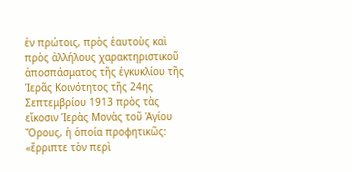ἐν πρώτοις, πρὸς ἑαυτοὺς καὶ πρὸς ἀλλήλους χαρακτηριστικοῦ ἀποσπάσματος τῆς ἐγκυκλίου τῆς Ἱερᾶς Κοινότητος τῆς 24ης Σεπτεμβρίου 1913 πρὸς τὰς εἴκοσιν Ἱερὰς Μονὰς τοῦ Ἁγίου Ὄρους, ἡ ὁποία προφητικῶς: «ἔρριπτε τὸν περὶ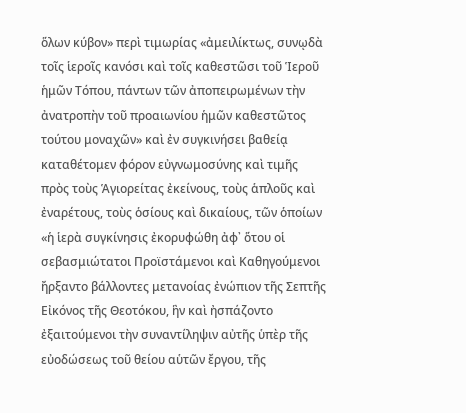ὅλων κύβον» περὶ τιμωρίας «ἀμειλίκτως, συνῳδὰ τοῖς ἱεροῖς κανόσι καὶ τοῖς καθεστῶσι τοῦ Ἱεροῦ ἡμῶν Τόπου, πάντων τῶν ἀποπειρωμένων τὴν ἀνατροπὴν τοῦ προαιωνίου ἡμῶν καθεστῶτος τούτου μοναχῶν» καὶ ἐν συγκινήσει βαθείᾳ καταθέτομεν φόρον εὐγνωμοσύνης καὶ τιμῆς πρὸς τοὺς Ἁγιορείτας ἐκείνους, τοὺς ἁπλοῦς καὶ ἐναρέτους, τοὺς ὁσίους καὶ δικαίους, τῶν ὁποίων «ἡ ἱερὰ συγκίνησις ἐκορυφώθη ἀφ᾿ ὅτου οἱ σεβασμιώτατοι Προϊστάμενοι καὶ Καθηγούμενοι ἤρξαντο βάλλοντες μετανοίας ἐνώπιον τῆς Σεπτῆς Εἰκόνος τῆς Θεοτόκου, ἣν καὶ ἠσπάζοντο ἐξαιτούμενοι τὴν συναντίληψιν αὐτῆς ὑπὲρ τῆς εὐοδώσεως τοῦ θείου αὑτῶν ἔργου, τῆς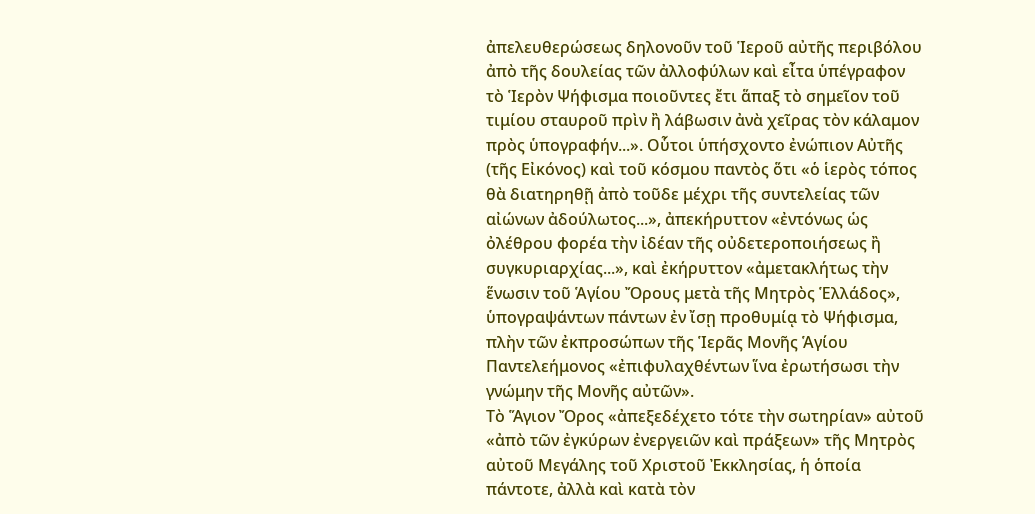ἀπελευθερώσεως δηλονοῦν τοῦ Ἱεροῦ αὐτῆς περιβόλου ἀπὸ τῆς δουλείας τῶν ἀλλοφύλων καὶ εἶτα ὑπέγραφον τὸ Ἱερὸν Ψήφισμα ποιοῦντες ἔτι ἅπαξ τὸ σημεῖον τοῦ τιμίου σταυροῦ πρὶν ἢ λάβωσιν ἀνὰ χεῖρας τὸν κάλαμον πρὸς ὑπογραφήν...». Οὗτοι ὑπήσχοντο ἐνώπιον Αὐτῆς (τῆς Εἰκόνος) καὶ τοῦ κόσμου παντὸς ὅτι «ὁ ἱερὸς τόπος θὰ διατηρηθῇ ἀπὸ τοῦδε μέχρι τῆς συντελείας τῶν αἰώνων ἀδούλωτος...», ἀπεκήρυττον «ἐντόνως ὡς ὀλέθρου φορέα τὴν ἰδέαν τῆς οὐδετεροποιήσεως ἢ συγκυριαρχίας...», καὶ ἐκήρυττον «ἀμετακλήτως τὴν ἕνωσιν τοῦ Ἁγίου Ὄρους μετὰ τῆς Μητρὸς Ἑλλάδος», ὑπογραψάντων πάντων ἐν ἴσῃ προθυμίᾳ τὸ Ψήφισμα, πλὴν τῶν ἐκπροσώπων τῆς Ἱερᾶς Μονῆς Ἁγίου Παντελεήμονος «ἐπιφυλαχθέντων ἵνα ἐρωτήσωσι τὴν γνώμην τῆς Μονῆς αὐτῶν».
Τὸ Ἅγιον Ὄρος «ἀπεξεδέχετο τότε τὴν σωτηρίαν» αὐτοῦ «ἀπὸ τῶν ἐγκύρων ἐνεργειῶν καὶ πράξεων» τῆς Μητρὸς αὐτοῦ Μεγάλης τοῦ Χριστοῦ Ἐκκλησίας, ἡ ὁποία πάντοτε, ἀλλὰ καὶ κατὰ τὸν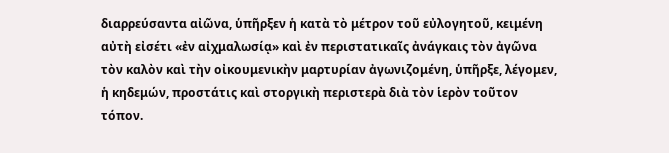διαρρεύσαντα αἰῶνα, ὑπῆρξεν ἡ κατὰ τὸ μέτρον τοῦ εὐλογητοῦ, κειμένη αὐτὴ εἰσέτι «ἐν αἰχμαλωσίᾳ» καὶ ἐν περιστατικαῖς ἀνάγκαις τὸν ἀγῶνα τὸν καλὸν καὶ τὴν οἰκουμενικὴν μαρτυρίαν ἀγωνιζομένη, ὑπῆρξε, λέγομεν, ἡ κηδεμών, προστάτις καὶ στοργικὴ περιστερὰ διὰ τὸν ἱερὸν τοῦτον τόπον.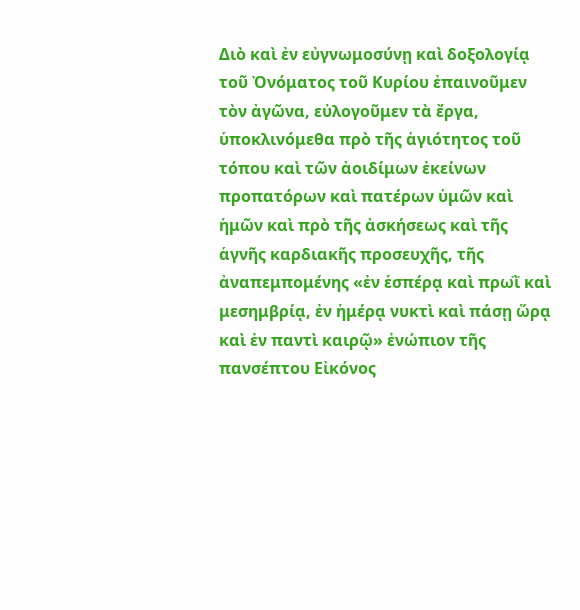Διὸ καὶ ἐν εὐγνωμοσύνῃ καὶ δοξολογίᾳ τοῦ Ὀνόματος τοῦ Κυρίου ἐπαινοῦμεν τὸν ἀγῶνα, εὐλογοῦμεν τὰ ἔργα, ὑποκλινόμεθα πρὸ τῆς ἁγιότητος τοῦ τόπου καὶ τῶν ἀοιδίμων ἐκείνων προπατόρων καὶ πατέρων ὑμῶν καὶ ἡμῶν καὶ πρὸ τῆς ἀσκήσεως καὶ τῆς ἁγνῆς καρδιακῆς προσευχῆς, τῆς ἀναπεμπομένης «ἐν ἑσπέρᾳ καὶ πρωῒ καὶ μεσημβρίᾳ, ἐν ἡμέρᾳ νυκτὶ καὶ πάσῃ ὥρᾳ καὶ ἐν παντὶ καιρῷ» ἐνώπιον τῆς πανσέπτου Εἰκόνος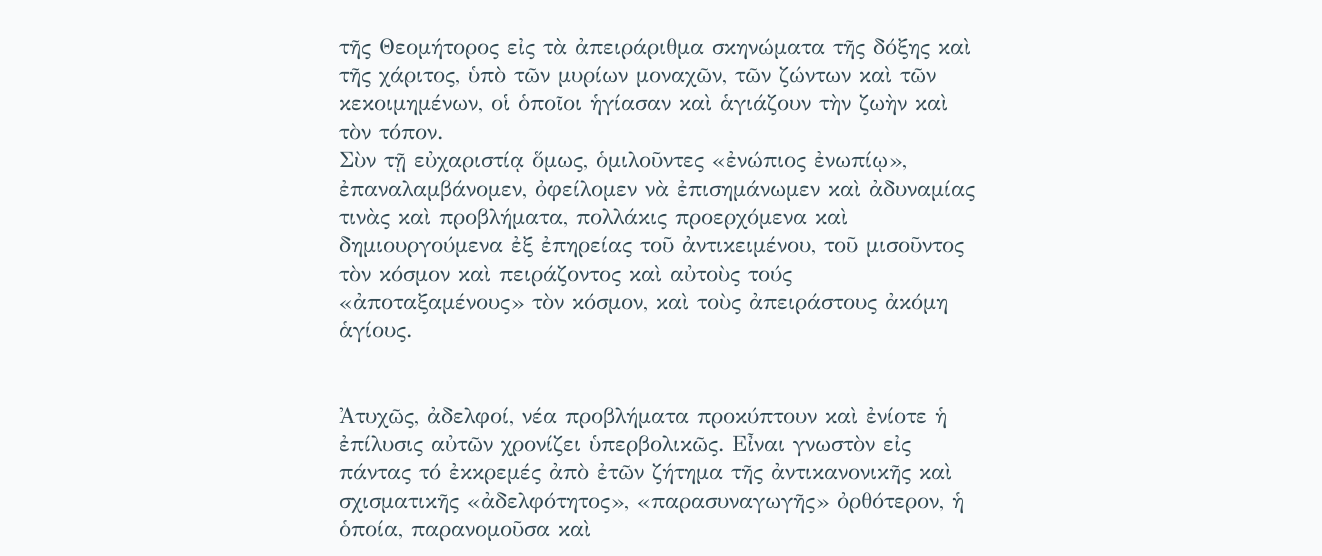τῆς Θεομήτορος εἰς τὰ ἀπειράριθμα σκηνώματα τῆς δόξης καὶ τῆς χάριτος, ὑπὸ τῶν μυρίων μοναχῶν, τῶν ζώντων καὶ τῶν κεκοιμημένων, οἱ ὁποῖοι ἡγίασαν καὶ ἁγιάζουν τὴν ζωὴν καὶ τὸν τόπον.
Σὺν τῇ εὐχαριστίᾳ ὅμως, ὁμιλοῦντες «ἐνώπιος ἐνωπίῳ», ἐπαναλαμβάνομεν, ὀφείλομεν νὰ ἐπισημάνωμεν καὶ ἀδυναμίας τινὰς καὶ προβλήματα, πολλάκις προερχόμενα καὶ δημιουργούμενα ἐξ ἐπηρείας τοῦ ἀντικειμένου, τοῦ μισοῦντος τὸν κόσμον καὶ πειράζοντος καὶ αὐτοὺς τούς «ἀποταξαμένους» τὸν κόσμον, καὶ τοὺς ἀπειράστους ἀκόμη ἁγίους.


Ἀτυχῶς, ἀδελφοί, νέα προβλήματα προκύπτουν καὶ ἐνίοτε ἡ ἐπίλυσις αὐτῶν χρονίζει ὑπερβολικῶς. Εἶναι γνωστὸν εἰς πάντας τό ἐκκρεμές ἀπὸ ἐτῶν ζήτημα τῆς ἀντικανονικῆς καὶ σχισματικῆς «ἀδελφότητος», «παρασυναγωγῆς» ὀρθότερον, ἡ ὁποία, παρανομοῦσα καὶ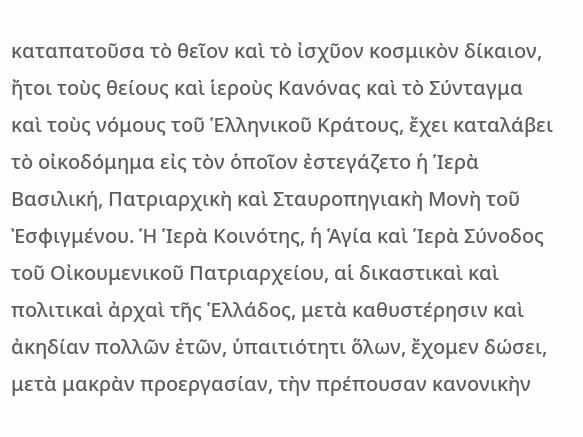καταπατοῦσα τὸ θεῖον καὶ τὸ ἰσχῦον κοσμικὸν δίκαιον, ἤτοι τοὺς θείους καὶ ἱεροὺς Κανόνας καὶ τὸ Σύνταγμα καὶ τοὺς νόμους τοῦ Ἑλληνικοῦ Κράτους, ἔχει καταλάβει τὸ οἰκοδόμημα εἰς τὸν ὁποῖον ἐστεγάζετο ἡ Ἱερὰ Βασιλική, Πατριαρχικὴ καὶ Σταυροπηγιακὴ Μονὴ τοῦ Ἐσφιγμένου. Ἡ Ἱερὰ Κοινότης, ἡ Ἁγία καὶ Ἱερὰ Σύνοδος τοῦ Οἰκουμενικοῦ Πατριαρχείου, αἱ δικαστικαὶ καὶ πολιτικαὶ ἀρχαὶ τῆς Ἑλλάδος, μετὰ καθυστέρησιν καὶ ἀκηδίαν πολλῶν ἐτῶν, ὑπαιτιότητι ὅλων, ἔχομεν δώσει, μετὰ μακρὰν προεργασίαν, τὴν πρέπουσαν κανονικὴν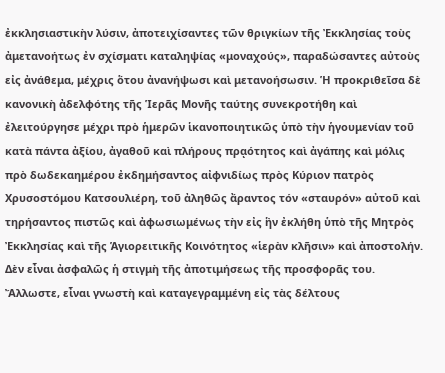ἐκκλησιαστικὴν λύσιν, ἀποτειχίσαντες τῶν θριγκίων τῆς Ἐκκλησίας τοὺς ἀμετανοήτως ἐν σχίσματι καταληψίας «μοναχούς», παραδώσαντες αὐτοὺς εἰς ἀνάθεμα, μέχρις ὅτου ἀνανήψωσι καὶ μετανοήσωσιν. Ἡ προκριθεῖσα δὲ κανονικὴ ἀδελφότης τῆς Ἱερᾶς Μονῆς ταύτης συνεκροτήθη καὶ ἐλειτούργησε μέχρι πρὸ ἡμερῶν ἱκανοποιητικῶς ὑπὸ τὴν ἡγουμενίαν τοῦ κατὰ πάντα ἀξίου, ἀγαθοῦ καὶ πλήρους πρᾳότητος καὶ ἀγάπης καὶ μόλις πρὸ δωδεκαημέρου ἐκδημήσαντος αἰφνιδίως πρὸς Κύριον πατρὸς Χρυσοστόμου Κατσουλιέρη, τοῦ ἀληθῶς ἄραντος τόν «σταυρόν» αὐτοῦ καὶ τηρήσαντος πιστῶς καὶ ἀφωσιωμένως τὴν εἰς ἣν ἐκλήθη ὑπὸ τῆς Μητρὸς Ἐκκλησίας καὶ τῆς Ἁγιορειτικῆς Κοινότητος «ἱερὰν κλῆσιν» καὶ ἀποστολήν. Δὲν εἶναι ἀσφαλῶς ἡ στιγμὴ τῆς ἀποτιμήσεως τῆς προσφορᾶς του. Ἄλλωστε, εἶναι γνωστὴ καὶ καταγεγραμμένη εἰς τὰς δέλτους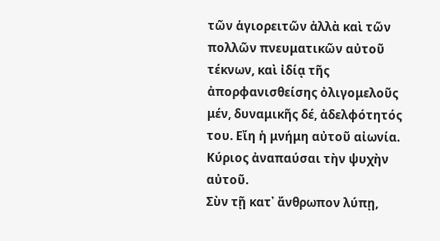τῶν ἁγιορειτῶν ἀλλὰ καὶ τῶν πολλῶν πνευματικῶν αὐτοῦ τέκνων, καὶ ἰδίᾳ τῆς ἀπορφανισθείσης ὀλιγομελοῦς μέν, δυναμικῆς δέ, ἀδελφότητός του. Εἴη ἡ μνήμη αὐτοῦ αἰωνία. Κύριος ἀναπαύσαι τὴν ψυχὴν αὐτοῦ.
Σὺν τῇ κατ᾿ ἄνθρωπον λύπῃ,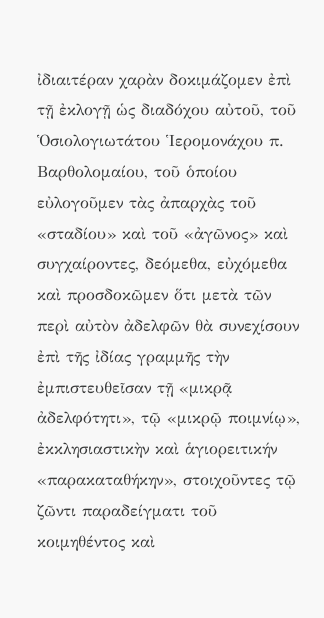ἰδιαιτέραν χαρὰν δοκιμάζομεν ἐπὶ τῇ ἐκλογῇ ὡς διαδόχου αὐτοῦ, τοῦ Ὁσιολογιωτάτου Ἱερομονάχου π. Βαρθολομαίου, τοῦ ὁποίου εὐλογοῦμεν τὰς ἀπαρχὰς τοῦ «σταδίου» καὶ τοῦ «ἀγῶνος» καὶ συγχαίροντες, δεόμεθα, εὐχόμεθα καὶ προσδοκῶμεν ὅτι μετὰ τῶν περὶ αὐτὸν ἀδελφῶν θὰ συνεχίσουν ἐπὶ τῆς ἰδίας γραμμῆς τὴν ἐμπιστευθεῖσαν τῇ «μικρᾷ ἀδελφότητι», τῷ «μικρῷ ποιμνίῳ», ἐκκλησιαστικὴν καὶ ἁγιορειτικήν «παρακαταθήκην», στοιχοῦντες τῷ ζῶντι παραδείγματι τοῦ κοιμηθέντος καὶ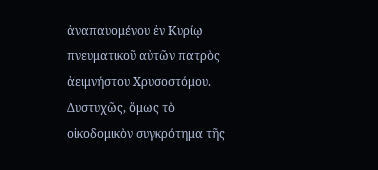ἀναπαυομένου ἐν Κυρίῳ πνευματικοῦ αὐτῶν πατρὸς ἀειμνήστου Χρυσοστόμου.
Δυστυχῶς, ὅμως τὸ οἰκοδομικὸν συγκρότημα τῆς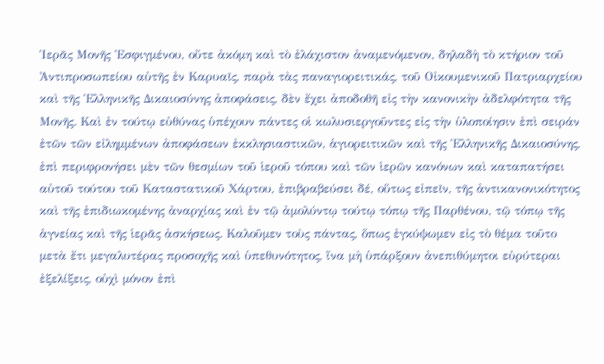Ἱερᾶς Μονῆς Ἐσφιγμένου, οὔτε ἀκόμη καὶ τὸ ἐλάχιστον ἀναμενόμενον, δηλαδὴ τὸ κτήριον τοῦ Ἀντιπροσωπείου αὐτῆς ἐν Καρυαῖς, παρὰ τὰς παναγιορειτικάς, τοῦ Οἰκουμενικοῦ Πατριαρχείου καὶ τῆς Ἑλληνικῆς Δικαιοσύνης ἀποφάσεις, δὲν ἔχει ἀποδοθῆ εἰς τὴν κανονικὴν ἀδελφότητα τῆς Μονῆς. Καὶ ἐν τούτῳ εὐθύνας ὑπέχουν πάντες οἱ κωλυσιεργοῦντες εἰς τὴν ὑλοποίησιν ἐπὶ σειράν ἐτῶν τῶν εἰλημμένων ἀποφάσεων ἐκκλησιαστικῶν, ἁγιορειτικῶν καὶ τῆς Ἑλληνικῆς Δικαιοσύνης, ἐπὶ περιφρονήσει μὲν τῶν θεσμίων τοῦ ἱεροῦ τόπου καὶ τῶν ἱερῶν κανόνων καὶ καταπατήσει αὐτοῦ τούτου τοῦ Καταστατικοῦ Χάρτου, ἐπιβραβεύσει δέ, οὕτως εἰπεῖν, τῆς ἀντικανονικότητος καὶ τῆς ἐπιδιωκομένης ἀναρχίας καὶ ἐν τῷ ἀμολύντῳ τούτῳ τόπῳ τῆς Παρθένου, τῷ τόπῳ τῆς ἁγνείας καὶ τῆς ἱερᾶς ἀσκήσεως. Καλοῦμεν τοὺς πάντας, ὅπως ἐγκύψωμεν εἰς τὸ θέμα τοῦτο μετὰ ἔτι μεγαλυτέρας προσοχῆς καὶ ὑπεθυνότητος, ἵνα μὴ ὑπάρξουν ἀνεπιθύμητοι εὐρύτεραι ἐξελίξεις, οὐχὶ μόνον ἐπὶ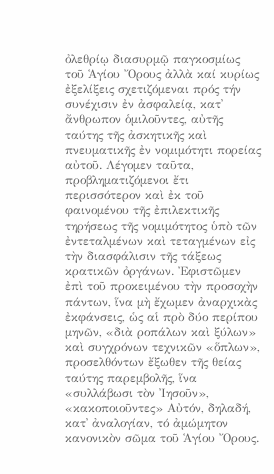ὀλεθρίῳ διασυρμῷ παγκοσμίως τοῦ Ἁγίου Ὄρους ἀλλὰ καί κυρίως ἐξελίξεις σχετιζόμεναι πρός τήν συνέχισιν ἐν ἀσφαλείᾳ, κατ᾿ ἄνθρωπον ὁμιλοῦντες, αὐτῆς ταύτης τῆς ἀσκητικῆς καὶ πνευματικῆς ἐν νομιμότητι πορείας αὐτοῦ. Λέγομεν ταῦτα, προβληματιζόμενοι ἔτι περισσότερον καὶ ἐκ τοῦ φαινομένου τῆς ἐπιλεκτικῆς τηρήσεως τῆς νομιμότητος ὑπὸ τῶν ἐντεταλμένων καὶ τεταγμένων εἰς τὴν διασφάλισιν τῆς τάξεως κρατικῶν ὀργάνων. Ἐφιστῶμεν ἐπὶ τοῦ προκειμένου τὴν προσοχὴν πάντων, ἵνα μὴ ἔχωμεν ἀναρχικὰς ἐκφάνσεις, ὡς αἱ πρὸ δύο περίπου μηνῶν, «διὰ ροπάλων καὶ ξύλων» καὶ συγχρόνων τεχνικῶν «ὅπλων», προσελθόντων ἔξωθεν τῆς θείας ταύτης παρεμβολῆς, ἵνα «συλλάβωσι τὸν Ἰησοῦν», «κακοποιοῦντες» Αὐτόν, δηλαδή, κατ᾿ ἀναλογίαν, τό ἀμώμητον κανονικὸν σῶμα τοῦ Ἁγίου Ὄρους.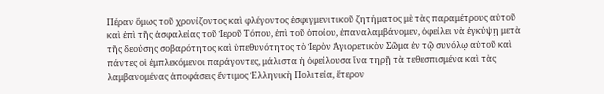Πέραν ὅμως τοῦ χρονίζοντος καὶ φλέγοντος ἐσφιγμενιτικοῦ ζητήματος μὲ τὰς παραμέτρους αὐτοῦ καὶ ἐπὶ τῆς ἀσφαλείας τοῦ Ἱεροῦ Τόπου, ἐπὶ τοῦ ὁποίου, ἐπαναλαμβάνομεν, ὀφείλει νὰ ἐγκύψῃ μετὰ τῆς δεούσης σοβαρότητος καὶ ὑπεθυνότητος τὸ Ἱερὸν Ἁγιορετικὸν Σῶμα ἐν τῷ συνόλῳ αὐτοῦ καὶ πάντες οἱ ἐμπλεκόμενοι παράγοντες, μάλιστα ἡ ὀφείλουσα ἵνα τηρῇ τὰ τεθεσπισμένα καὶ τὰς λαμβανομένας ἀποφάσεις ἔντιμος Ἑλληνικὴ Πολιτεία, ἕτερον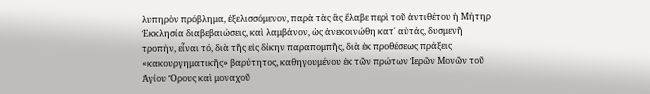λυπηρὸν πρόβλημα, ἐξελισσόμενον, παρὰ τὰς ἃς ἔλαβε περὶ τοῦ ἀντιθέτου ἡ Μήτηρ Ἐκκλησία διαβεβαιώσεις, καὶ λαμβάνον, ὡς ἀνεκοινώθη κατ᾿ αὐτάς, δυσμενῆ τροπήν, εἶναι τό, διὰ τῆς εἰς δίκην παραπομπῆς, διὰ ἐκ προθέσεως πράξεις «κακουργηματικῆς» βαρύτητος, καθηγουμένου ἐκ τῶν πρώτων Ἱερῶν Μονῶν τοῦ Ἁγίου Ὄρους καὶ μοναχοῦ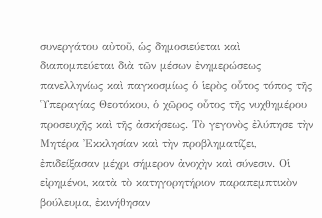συνεργάτου αὐτοῦ, ὡς δημοσιεύεται καὶ διαπομπεύεται διὰ τῶν μέσων ἐνημερώσεως πανελληνίως καὶ παγκοσμίως ὁ ἱερὸς οὗτος τόπος τῆς Ὑπεραγίας Θεοτόκου, ὁ χῶρος οὗτος τῆς νυχθημέρου προσευχῆς καὶ τῆς ἀσκήσεως. Τὸ γεγονὸς ἐλύπησε τὴν Μητέρα Ἐκκλησίαν καὶ τὴν προβληματίζει, ἐπιδείξασαν μέχρι σήμερον ἀνοχὴν καὶ σύνεσιν. Οἱ εἰρημένοι, κατὰ τὸ κατηγορητήριον παραπεμπτικὸν βούλευμα, ἐκινήθησαν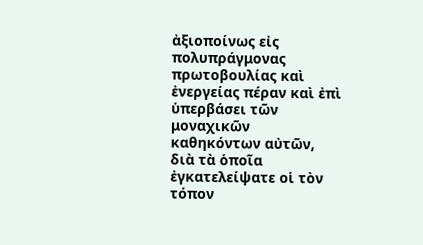ἀξιοποίνως εἰς πολυπράγμονας πρωτοβουλίας καὶ ἐνεργείας πέραν καὶ ἐπὶ ὑπερβάσει τῶν μοναχικῶν καθηκόντων αὐτῶν, διὰ τὰ ὁποῖα ἐγκατελείψατε οἱ τὸν τόπον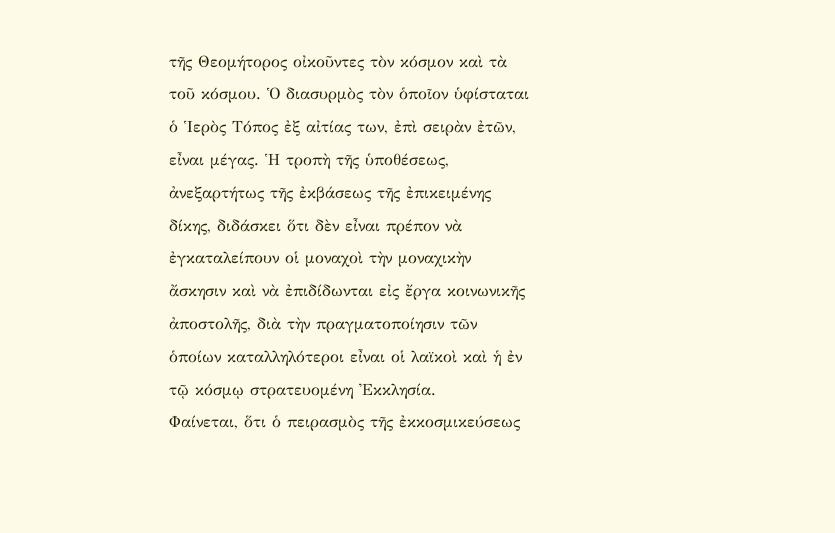τῆς Θεομήτορος οἰκοῦντες τὸν κόσμον καὶ τὰ τοῦ κόσμου. Ὁ διασυρμὸς τὸν ὁποῖον ὑφίσταται ὁ Ἱερὸς Τόπος ἐξ αἰτίας των, ἐπὶ σειρὰν ἐτῶν, εἶναι μέγας. Ἡ τροπὴ τῆς ὑποθέσεως, ἀνεξαρτήτως τῆς ἐκβάσεως τῆς ἐπικειμένης δίκης, διδάσκει ὅτι δὲν εἶναι πρέπον νὰ ἐγκαταλείπουν οἱ μοναχοὶ τὴν μοναχικὴν ἄσκησιν καὶ νὰ ἐπιδίδωνται εἰς ἔργα κοινωνικῆς ἀποστολῆς, διὰ τὴν πραγματοποίησιν τῶν ὁποίων καταλληλότεροι εἶναι οἱ λαϊκοὶ καὶ ἡ ἐν τῷ κόσμῳ στρατευομένη Ἐκκλησία.
Φαίνεται, ὅτι ὁ πειρασμὸς τῆς ἐκκοσμικεύσεως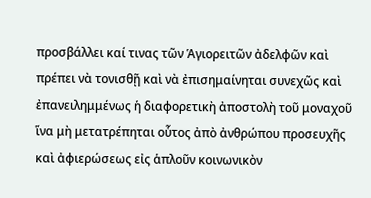προσβάλλει καί τινας τῶν Ἁγιορειτῶν ἀδελφῶν καὶ πρέπει νὰ τονισθῇ καὶ νὰ ἐπισημαίνηται συνεχῶς καὶ ἐπανειλημμένως ἡ διαφορετικὴ ἀποστολὴ τοῦ μοναχοῦ ἵνα μὴ μετατρέπηται οὗτος ἀπὸ ἀνθρώπου προσευχῆς καὶ ἀφιερώσεως εἰς ἁπλοῦν κοινωνικὸν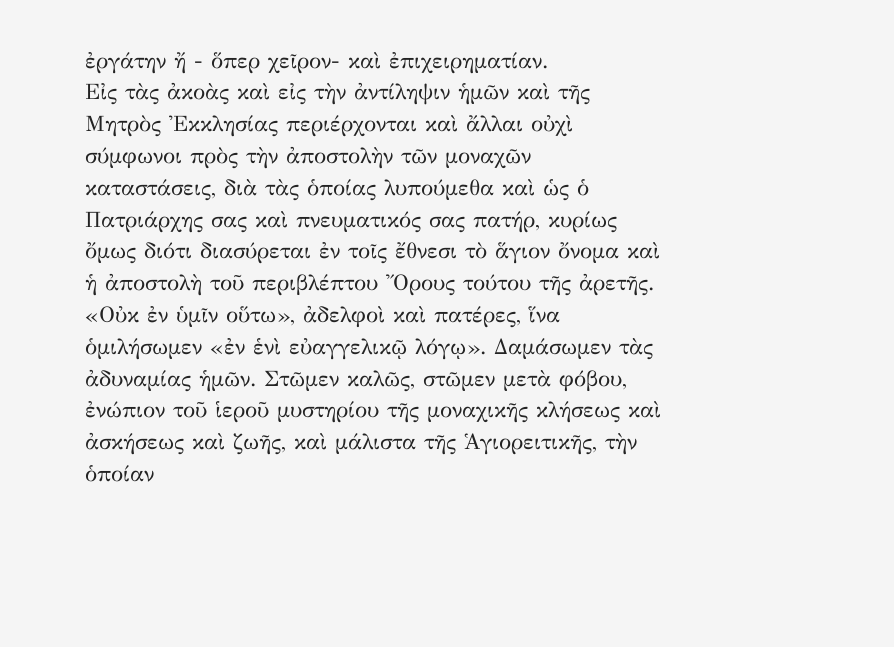ἐργάτην ἤ - ὅπερ χεῖρον- καὶ ἐπιχειρηματίαν.
Εἰς τὰς ἀκοὰς καὶ εἰς τὴν ἀντίληψιν ἡμῶν καὶ τῆς Μητρὸς Ἐκκλησίας περιέρχονται καὶ ἄλλαι οὐχὶ σύμφωνοι πρὸς τὴν ἀποστολὴν τῶν μοναχῶν καταστάσεις, διὰ τὰς ὁποίας λυπούμεθα καὶ ὡς ὁ Πατριάρχης σας καὶ πνευματικός σας πατήρ, κυρίως ὄμως διότι διασύρεται ἐν τοῖς ἔθνεσι τὸ ἅγιον ὄνομα καὶ ἡ ἀποστολὴ τοῦ περιβλέπτου Ὄρους τούτου τῆς ἀρετῆς. «Οὐκ ἐν ὑμῖν οὕτω», ἀδελφοὶ καὶ πατέρες, ἵνα ὁμιλήσωμεν «ἐν ἑνὶ εὐαγγελικῷ λόγῳ». Δαμάσωμεν τὰς ἀδυναμίας ἡμῶν. Στῶμεν καλῶς, στῶμεν μετὰ φόβου, ἐνώπιον τοῦ ἱεροῦ μυστηρίου τῆς μοναχικῆς κλήσεως καὶ ἀσκήσεως καὶ ζωῆς, καὶ μάλιστα τῆς Ἁγιορειτικῆς, τὴν ὁποίαν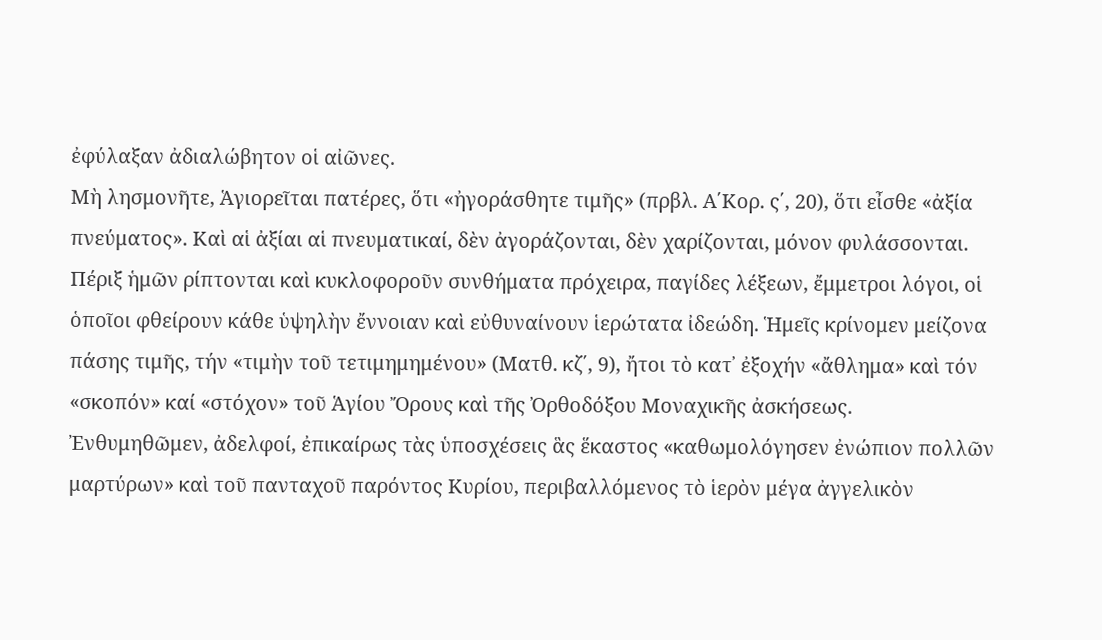ἐφύλαξαν ἀδιαλώβητον οἱ αἰῶνες.
Μὴ λησμονῆτε, Ἁγιορεῖται πατέρες, ὅτι «ἠγοράσθητε τιμῆς» (πρβλ. Α΄Κορ. ς΄, 20), ὅτι εἶσθε «ἀξία πνεύματος». Καὶ αἱ ἀξίαι αἱ πνευματικαί, δὲν ἀγοράζονται, δὲν χαρίζονται, μόνον φυλάσσονται. Πέριξ ἡμῶν ρίπτονται καὶ κυκλοφοροῦν συνθήματα πρόχειρα, παγίδες λέξεων, ἔμμετροι λόγοι, οἱ ὁποῖοι φθείρουν κάθε ὑψηλὴν ἔννοιαν καὶ εὐθυναίνουν ἱερώτατα ἰδεώδη. Ἡμεῖς κρίνομεν μείζονα πάσης τιμῆς, τήν «τιμὴν τοῦ τετιμημημένου» (Ματθ. κζ΄, 9), ἤτοι τὸ κατ᾿ ἐξοχήν «ἄθλημα» καὶ τόν «σκοπόν» καί «στόχον» τοῦ Ἁγίου Ὄρους καὶ τῆς Ὀρθοδόξου Μοναχικῆς ἀσκήσεως.
Ἐνθυμηθῶμεν, ἀδελφοί, ἐπικαίρως τὰς ὑποσχέσεις ἃς ἕκαστος «καθωμολόγησεν ἐνώπιον πολλῶν μαρτύρων» καὶ τοῦ πανταχοῦ παρόντος Κυρίου, περιβαλλόμενος τὸ ἱερὸν μέγα ἀγγελικὸν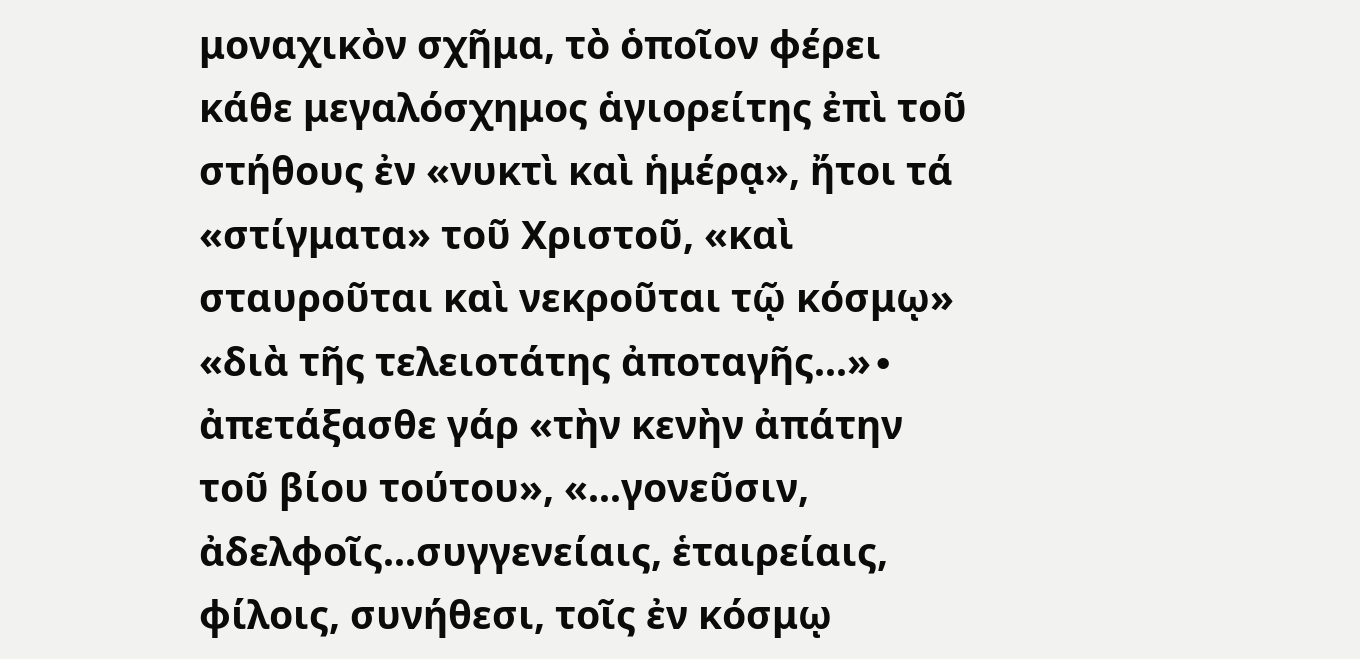μοναχικὸν σχῆμα, τὸ ὁποῖον φέρει κάθε μεγαλόσχημος ἁγιορείτης ἐπὶ τοῦ στήθους ἐν «νυκτὶ καὶ ἡμέρᾳ», ἤτοι τά «στίγματα» τοῦ Χριστοῦ, «καὶ σταυροῦται καὶ νεκροῦται τῷ κόσμῳ» «διὰ τῆς τελειοτάτης ἀποταγῆς...»∙ ἀπετάξασθε γάρ «τὴν κενὴν ἀπάτην τοῦ βίου τούτου», «...γονεῦσιν, ἀδελφοῖς...συγγενείαις, ἑταιρείαις, φίλοις, συνήθεσι, τοῖς ἐν κόσμῳ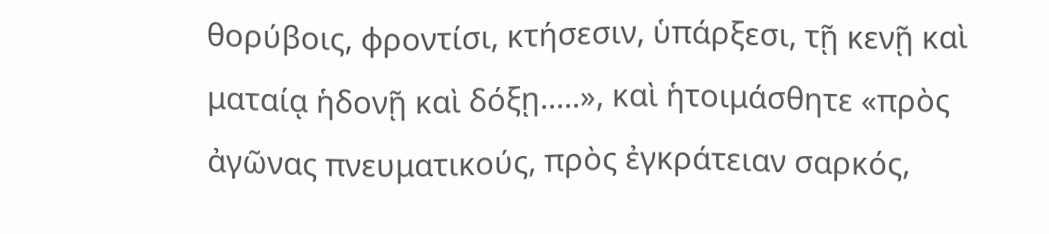θορύβοις, φροντίσι, κτήσεσιν, ὑπάρξεσι, τῇ κενῇ καὶ ματαίᾳ ἡδονῇ καὶ δόξῃ.....», καὶ ἡτοιμάσθητε «πρὸς ἀγῶνας πνευματικούς, πρὸς ἐγκράτειαν σαρκός,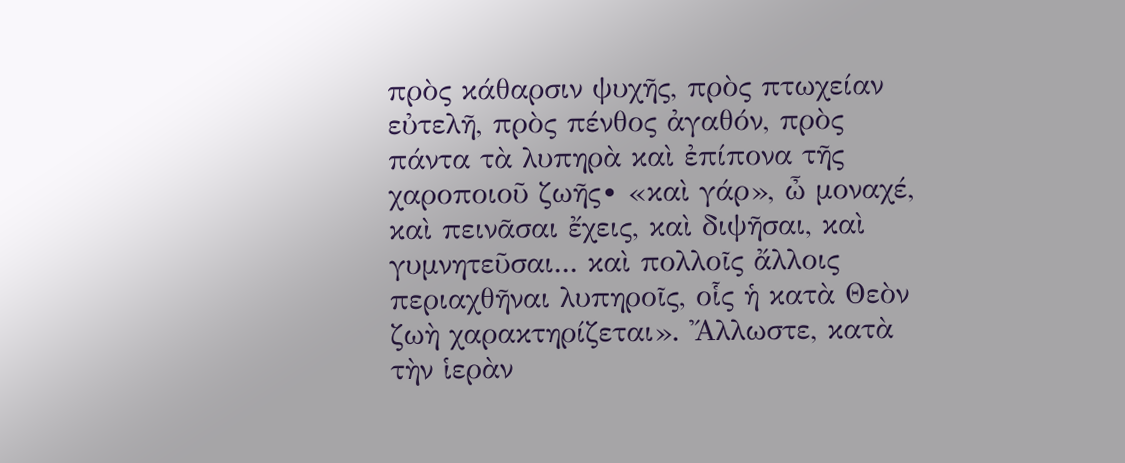πρὸς κάθαρσιν ψυχῆς, πρὸς πτωχείαν εὐτελῆ, πρὸς πένθος ἀγαθόν, πρὸς πάντα τὰ λυπηρὰ καὶ ἐπίπονα τῆς χαροποιοῦ ζωῆς∙ «καὶ γάρ», ὦ μοναχέ, καὶ πεινᾶσαι ἔχεις, καὶ διψῆσαι, καὶ γυμνητεῦσαι... καὶ πολλοῖς ἄλλοις περιαχθῆναι λυπηροῖς, οἷς ἡ κατὰ Θεὸν ζωὴ χαρακτηρίζεται». Ἄλλωστε, κατὰ τὴν ἱερὰν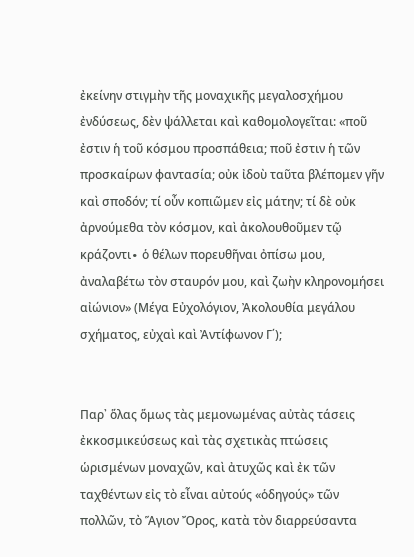ἐκείνην στιγμὴν τῆς μοναχικῆς μεγαλοσχήμου ἐνδύσεως, δὲν ψάλλεται καὶ καθομολογεῖται: «ποῦ ἐστιν ἡ τοῦ κόσμου προσπάθεια; ποῦ ἐστιν ἡ τῶν προσκαίρων φαντασία; οὐκ ἰδοὺ ταῦτα βλέπομεν γῆν καὶ σποδόν; τί οὖν κοπιῶμεν εἰς μάτην; τί δὲ οὐκ ἀρνούμεθα τὸν κόσμον, καὶ ἀκολουθοῦμεν τῷ κράζοντι∙ ὁ θέλων πορευθῆναι ὀπίσω μου, ἀναλαβέτω τὸν σταυρόν μου, καὶ ζωὴν κληρονομήσει αἰώνιον» (Μέγα Εὐχολόγιον, Ἀκολουθία μεγάλου σχήματος, εὐχαὶ καὶ Ἀντίφωνον Γ΄);


Παρ᾿ ὅλας ὅμως τὰς μεμονωμένας αὐτὰς τάσεις ἐκκοσμικεύσεως καὶ τὰς σχετικὰς πτώσεις ὡρισμένων μοναχῶν, καὶ ἀτυχῶς καὶ ἐκ τῶν ταχθέντων εἰς τὸ εἶναι αὐτούς «ὁδηγούς» τῶν πολλῶν, τὸ Ἅγιον Ὄρος, κατὰ τὸν διαρρεύσαντα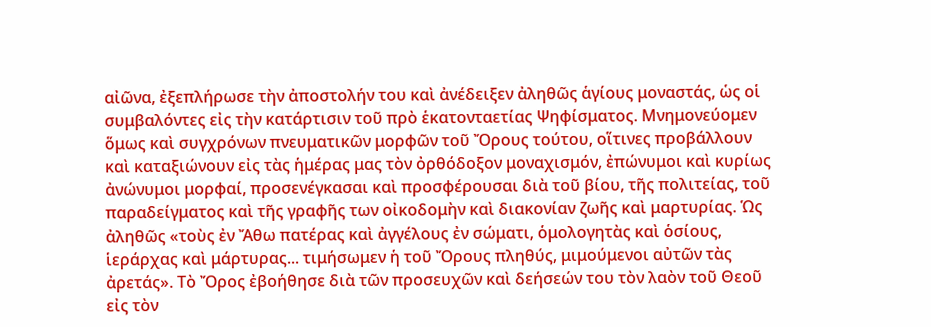αἰῶνα, ἐξεπλήρωσε τὴν ἀποστολήν του καὶ ἀνέδειξεν ἀληθῶς ἁγίους μοναστάς, ὡς οἱ συμβαλόντες εἰς τὴν κατάρτισιν τοῦ πρὸ ἑκατονταετίας Ψηφίσματος. Μνημονεύομεν ὅμως καὶ συγχρόνων πνευματικῶν μορφῶν τοῦ Ὄρους τούτου, οἵτινες προβάλλουν καὶ καταξιώνουν εἰς τὰς ἡμέρας μας τὸν ὀρθόδοξον μοναχισμόν, ἐπώνυμοι καὶ κυρίως ἀνώνυμοι μορφαί, προσενέγκασαι καὶ προσφέρουσαι διὰ τοῦ βίου, τῆς πολιτείας, τοῦ παραδείγματος καὶ τῆς γραφῆς των οἰκοδομὴν καὶ διακονίαν ζωῆς καὶ μαρτυρίας. Ὡς ἀληθῶς «τοὺς ἐν Ἄθω πατέρας καὶ ἀγγέλους ἐν σώματι, ὁμολογητὰς καὶ ὁσίους, ἱεράρχας καὶ μάρτυρας... τιμήσωμεν ἡ τοῦ Ὄρους πληθύς, μιμούμενοι αὐτῶν τὰς ἀρετάς». Τὸ Ὄρος ἐβοήθησε διὰ τῶν προσευχῶν καὶ δεήσεών του τὸν λαὸν τοῦ Θεοῦ εἰς τὸν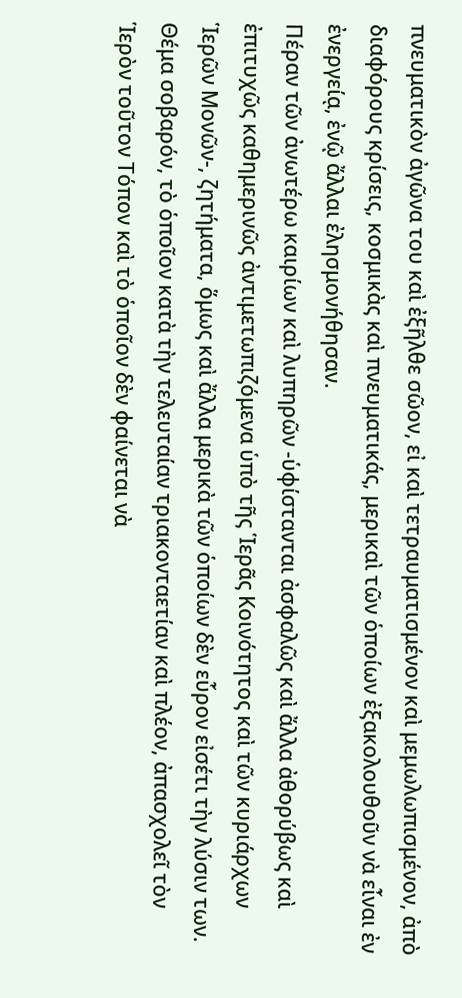πνευματικὸν ἀγῶνα του καὶ ἐξῆλθε σῶον, εἰ καὶ τετραυματισμένον καὶ μεμωλωπισμένον, ἀπὸ διαφόρους κρίσεις, κοσμικὰς καὶ πνευματικάς, μερικαὶ τῶν ὁποίων ἐξακολουθοῦν νὰ εἶναι ἐν ἐνεργείᾳ, ἐνῷ ἄλλαι ἐλησμονήθησαν.
Πέραν τῶν ἀνωτέρω καιρίων καὶ λυπηρῶν -ὑφίστανται ἀσφαλῶς καὶ ἄλλα ἀθορύβως καὶ ἐπιτυχῶς καθημερινῶς ἀντιμετωπιζόμενα ὑπὸ τῆς Ἱερᾶς Κοινότητος καὶ τῶν κυριάρχων Ἱερῶν Μονῶν-, ζητήματα, ὅμως καὶ ἄλλα μερικὰ τῶν ὁποίων δὲν εὗρον εἰσέτι τὴν λύσιν των.
Θέμα σοβαρόν, τὸ ὁποῖον κατὰ τὴν τελευταίαν τριακονταετίαν καὶ πλέον, ἀπασχολεῖ τὸν Ἱερὸν τοῦτον Τόπον καὶ τὸ ὁποῖον δὲν φαίνεται νὰ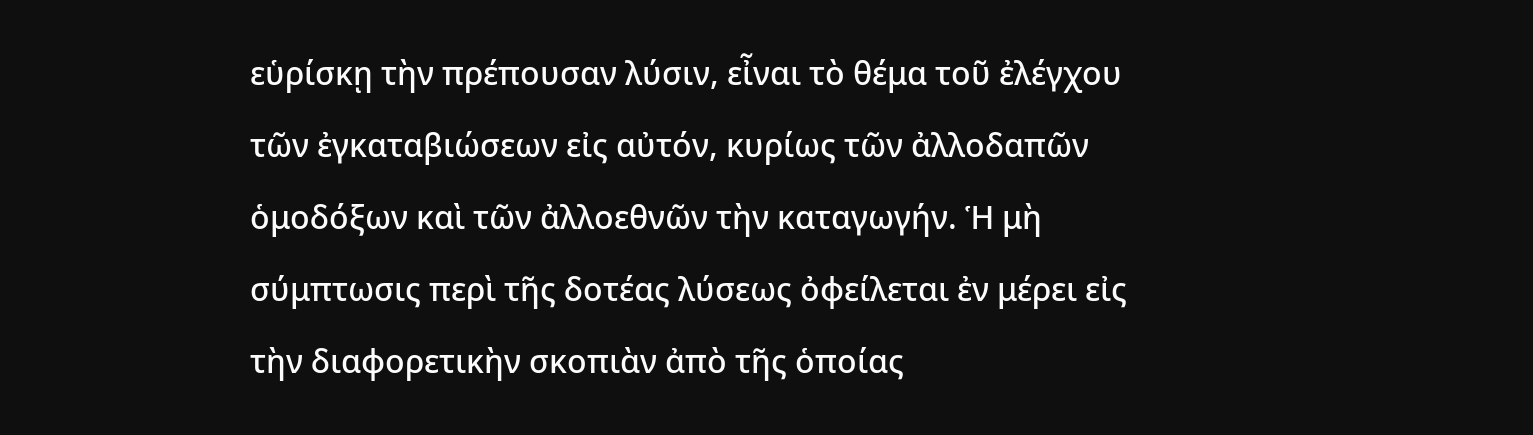εὑρίσκῃ τὴν πρέπουσαν λύσιν, εἶναι τὸ θέμα τοῦ ἐλέγχου τῶν ἐγκαταβιώσεων εἰς αὐτόν, κυρίως τῶν ἀλλοδαπῶν ὁμοδόξων καὶ τῶν ἀλλοεθνῶν τὴν καταγωγήν. Ἡ μὴ σύμπτωσις περὶ τῆς δοτέας λύσεως ὀφείλεται ἐν μέρει εἰς τὴν διαφορετικὴν σκοπιὰν ἀπὸ τῆς ὁποίας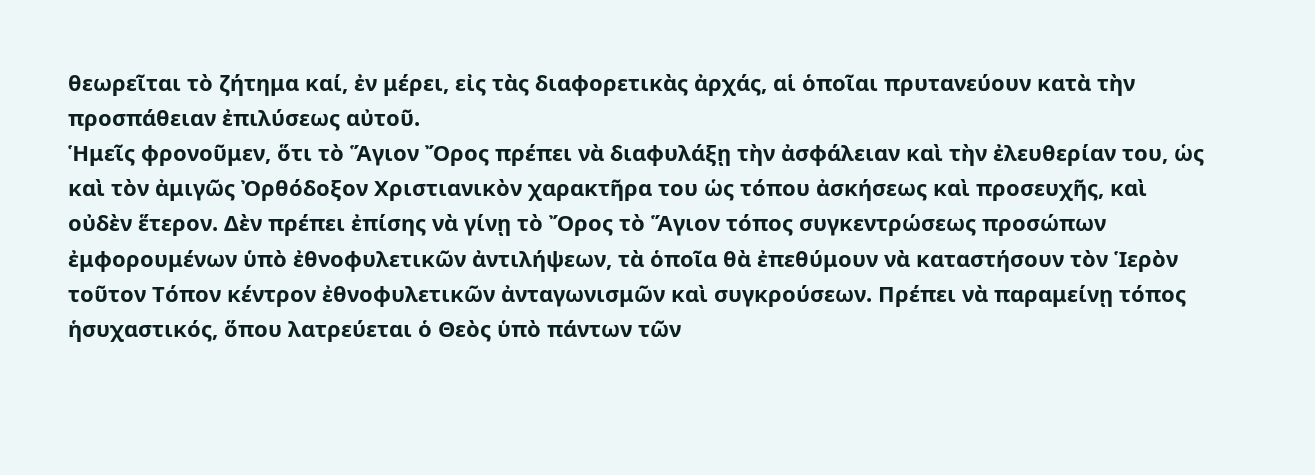θεωρεῖται τὸ ζήτημα καί, ἐν μέρει, εἰς τὰς διαφορετικὰς ἀρχάς, αἱ ὁποῖαι πρυτανεύουν κατὰ τὴν προσπάθειαν ἐπιλύσεως αὐτοῦ.
Ἡμεῖς φρονοῦμεν, ὅτι τὸ Ἅγιον Ὄρος πρέπει νὰ διαφυλάξῃ τὴν ἀσφάλειαν καὶ τὴν ἐλευθερίαν του, ὡς καὶ τὸν ἀμιγῶς Ὀρθόδοξον Χριστιανικὸν χαρακτῆρα του ὡς τόπου ἀσκήσεως καὶ προσευχῆς, καὶ οὐδὲν ἕτερον. Δὲν πρέπει ἐπίσης νὰ γίνῃ τὸ Ὄρος τὸ Ἅγιον τόπος συγκεντρώσεως προσώπων ἐμφορουμένων ὑπὸ ἐθνοφυλετικῶν ἀντιλήψεων, τὰ ὁποῖα θὰ ἐπεθύμουν νὰ καταστήσουν τὸν Ἱερὸν τοῦτον Τόπον κέντρον ἐθνοφυλετικῶν ἀνταγωνισμῶν καὶ συγκρούσεων. Πρέπει νὰ παραμείνῃ τόπος ἡσυχαστικός, ὅπου λατρεύεται ὁ Θεὸς ὑπὸ πάντων τῶν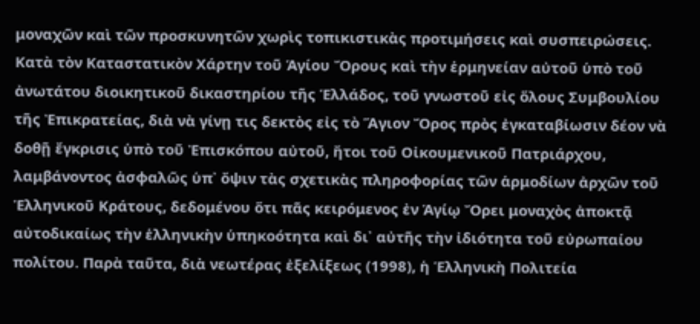μοναχῶν καὶ τῶν προσκυνητῶν χωρὶς τοπικιστικὰς προτιμήσεις καὶ συσπειρώσεις.
Κατὰ τὸν Καταστατικὸν Χάρτην τοῦ Ἁγίου Ὄρους καὶ τὴν ἑρμηνείαν αὐτοῦ ὑπὸ τοῦ ἀνωτάτου διοικητικοῦ δικαστηρίου τῆς Ἑλλάδος, τοῦ γνωστοῦ εἰς ὅλους Συμβουλίου τῆς Ἐπικρατείας, διὰ νὰ γίνῃ τις δεκτὸς εἰς τὸ Ἅγιον Ὄρος πρὸς ἐγκαταβίωσιν δέον νὰ δοθῇ ἔγκρισις ὑπὸ τοῦ Ἐπισκόπου αὐτοῦ, ἤτοι τοῦ Οἰκουμενικοῦ Πατριάρχου, λαμβάνοντος ἀσφαλῶς ὑπ᾿ ὄψιν τὰς σχετικὰς πληροφορίας τῶν ἁρμοδίων ἀρχῶν τοῦ Ἑλληνικοῦ Κράτους, δεδομένου ὅτι πᾶς κειρόμενος ἐν Ἁγίῳ Ὄρει μοναχὸς ἀποκτᾷ αὐτοδικαίως τὴν ἑλληνικὴν ὑπηκοότητα καὶ δι᾿ αὐτῆς τὴν ἰδιότητα τοῦ εὐρωπαίου πολίτου. Παρὰ ταῦτα, διὰ νεωτέρας ἐξελίξεως (1998), ἡ Ἑλληνικὴ Πολιτεία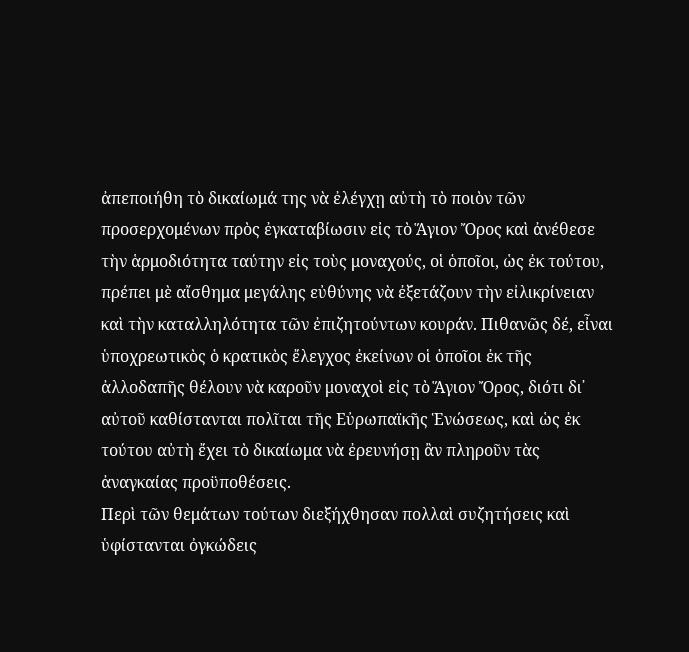ἀπεποιήθη τὸ δικαίωμά της νὰ ἐλέγχῃ αὐτὴ τὸ ποιὸν τῶν προσερχομένων πρὸς ἐγκαταβίωσιν εἰς τὸ Ἅγιον Ὄρος καὶ ἀνέθεσε τὴν ἁρμοδιότητα ταύτην εἰς τοὺς μοναχούς, οἱ ὁποῖοι, ὡς ἐκ τούτου, πρέπει μὲ αἴσθημα μεγάλης εὐθύνης νὰ ἐξετάζουν τὴν εἰλικρίνειαν καὶ τὴν καταλληλότητα τῶν ἐπιζητούντων κουράν. Πιθανῶς δέ, εἶναι ὑποχρεωτικὸς ὁ κρατικὸς ἔλεγχος ἐκείνων οἱ ὁποῖοι ἐκ τῆς ἀλλοδαπῆς θέλουν νὰ καροῦν μοναχοὶ εἰς τὸ Ἅγιον Ὄρος, διότι δι᾿ αὐτοῦ καθίστανται πολῖται τῆς Εὐρωπαϊκῆς Ἑνώσεως, καὶ ὡς ἐκ τούτου αὐτὴ ἔχει τὸ δικαίωμα νὰ ἐρευνήσῃ ἂν πληροῦν τὰς ἀναγκαίας προϋποθέσεις.
Περὶ τῶν θεμάτων τούτων διεξήχθησαν πολλαὶ συζητήσεις καὶ ὑφίστανται ὀγκώδεις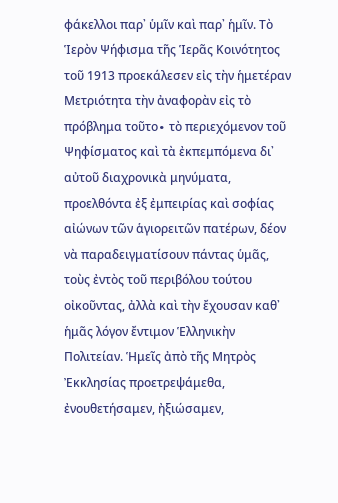φάκελλοι παρ᾿ ὑμῖν καὶ παρ᾿ ἡμῖν. Τὸ Ἱερὸν Ψήφισμα τῆς Ἱερᾶς Κοινότητος τοῦ 1913 προεκάλεσεν εἰς τὴν ἡμετέραν Μετριότητα τὴν ἀναφορὰν εἰς τὸ πρόβλημα τοῦτο∙ τὸ περιεχόμενον τοῦ Ψηφίσματος καὶ τὰ ἐκπεμπόμενα δι᾿ αὐτοῦ διαχρονικὰ μηνύματα, προελθόντα ἐξ ἐμπειρίας καὶ σοφίας αἰώνων τῶν ἁγιορειτῶν πατέρων, δέον νὰ παραδειγματίσουν πάντας ὑμᾶς, τοὺς ἐντὸς τοῦ περιβόλου τούτου οἰκοῦντας, ἀλλὰ καὶ τὴν ἔχουσαν καθ᾿ ἡμᾶς λόγον ἔντιμον Ἑλληνικὴν Πολιτείαν. Ἡμεῖς ἀπὸ τῆς Μητρὸς Ἐκκλησίας προετρεψάμεθα, ἐνουθετήσαμεν, ἠξιώσαμεν,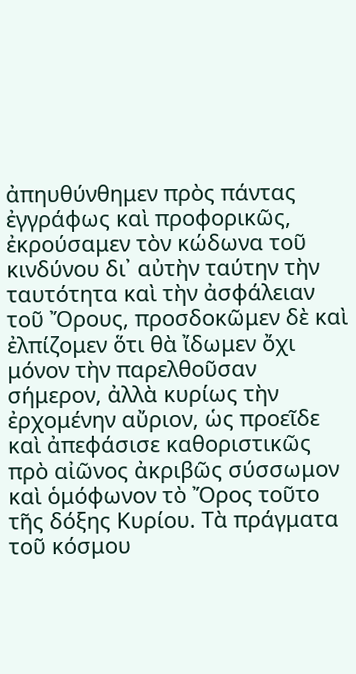ἀπηυθύνθημεν πρὸς πάντας ἐγγράφως καὶ προφορικῶς, ἐκρούσαμεν τὸν κώδωνα τοῦ κινδύνου δι᾿ αὐτὴν ταύτην τὴν ταυτότητα καὶ τὴν ἀσφάλειαν τοῦ Ὄρους, προσδοκῶμεν δὲ καὶ ἐλπίζομεν ὅτι θὰ ἴδωμεν ὄχι μόνον τὴν παρελθοῦσαν σήμερον, ἀλλὰ κυρίως τὴν ἐρχομένην αὔριον, ὡς προεῖδε καὶ ἀπεφάσισε καθοριστικῶς πρὸ αἰῶνος ἀκριβῶς σύσσωμον καὶ ὁμόφωνον τὸ Ὄρος τοῦτο τῆς δόξης Κυρίου. Τὰ πράγματα τοῦ κόσμου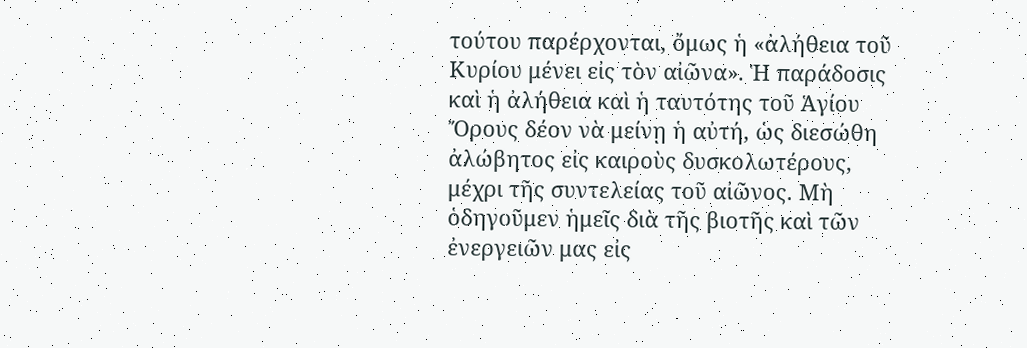τούτου παρέρχονται, ὄμως ἡ «ἀλήθεια τοῦ Κυρίου μένει εἰς τὸν αἰῶνα». Ἡ παράδοσις καὶ ἡ ἀλήθεια καὶ ἡ ταυτότης τοῦ Ἁγίου Ὄρους δέον νὰ μείνῃ ἡ αὐτή, ὡς διεσώθη ἀλώβητος εἰς καιροὺς δυσκολωτέρους, μέχρι τῆς συντελείας τοῦ αἰῶνος. Μὴ ὁδηγοῦμεν ἡμεῖς διὰ τῆς βιοτῆς καὶ τῶν ἐνεργειῶν μας εἰς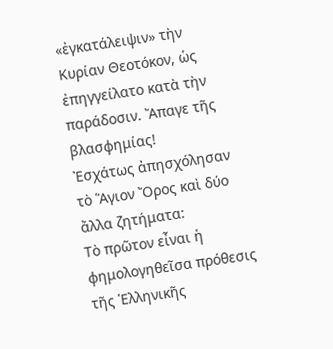«ἐγκατάλειψιν» τὴν Κυρίαν Θεοτόκον, ὡς ἐπηγγείλατο κατὰ τὴν παράδοσιν. Ἄπαγε τῆς βλασφημίας!
Ἐσχάτως ἀπησχόλησαν τὸ Ἅγιον Ὄρος καὶ δύο ἄλλα ζητήματα:
Τὸ πρῶτον εἶναι ἡ φημολογηθεῖσα πρόθεσις τῆς Ἑλληνικῆς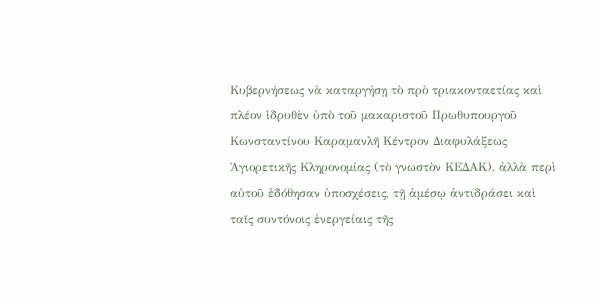Κυβερνήσεως νὰ καταργήσῃ τὸ πρὸ τριακονταετίας καὶ πλέον ἱδρυθὲν ὑπὸ τοῦ μακαριστοῦ Πρωθυπουργοῦ Κωνσταντίνου Καραμανλῆ Κέντρον Διαφυλάξεως Ἁγιορετικῆς Κληρονομίας (τὸ γνωστὸν ΚΕΔΑΚ), ἀλλὰ περὶ αὐτοῦ ἐδόθησαν ὑποσχέσεις, τῇ ἀμέσῳ ἀντιδράσει καὶ ταῖς συντόνοις ἐνεργείαις τῆς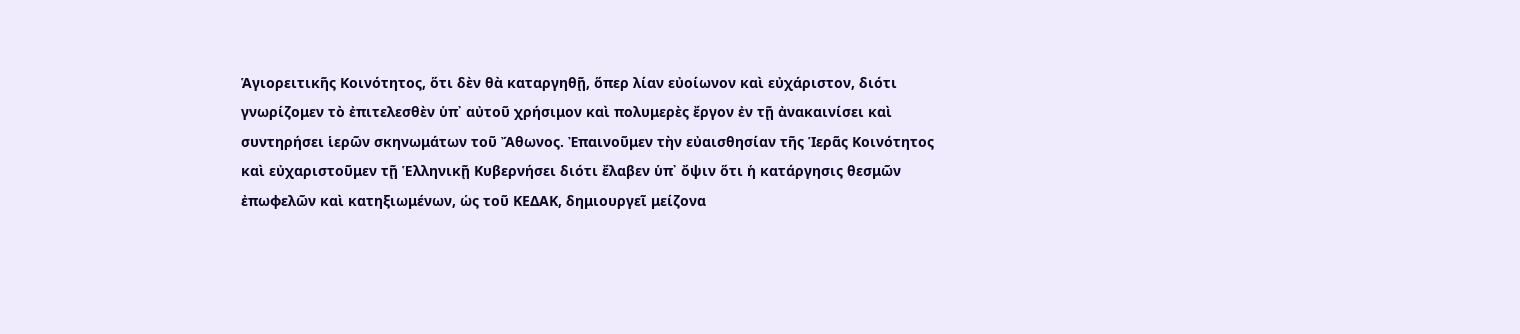Ἁγιορειτικῆς Κοινότητος, ὅτι δὲν θὰ καταργηθῇ, ὅπερ λίαν εὐοίωνον καὶ εὐχάριστον, διότι γνωρίζομεν τὸ ἐπιτελεσθὲν ὑπ᾿ αὐτοῦ χρήσιμον καὶ πολυμερὲς ἔργον ἐν τῇ ἀνακαινίσει καὶ συντηρήσει ἱερῶν σκηνωμάτων τοῦ Ἄθωνος. Ἐπαινοῦμεν τὴν εὐαισθησίαν τῆς Ἱερᾶς Κοινότητος καὶ εὐχαριστοῦμεν τῇ Ἑλληνικῇ Κυβερνήσει διότι ἔλαβεν ὑπ᾿ ὄψιν ὅτι ἡ κατάργησις θεσμῶν ἐπωφελῶν καὶ κατηξιωμένων, ὡς τοῦ ΚΕΔΑΚ, δημιουργεῖ μείζονα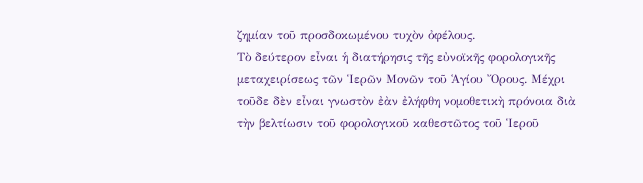ζημίαν τοῦ προσδοκωμένου τυχὸν ὀφέλους.
Τὸ δεύτερον εἶναι ἡ διατήρησις τῆς εὐνοϊκῆς φορολογικῆς μεταχειρίσεως τῶν Ἱερῶν Μονῶν τοῦ Ἁγίου Ὄρους. Μέχρι τοῦδε δὲν εἶναι γνωστὸν ἐὰν ἐλήφθη νομοθετικὴ πρόνοια διὰ τὴν βελτίωσιν τοῦ φορολογικοῦ καθεστῶτος τοῦ Ἱεροῦ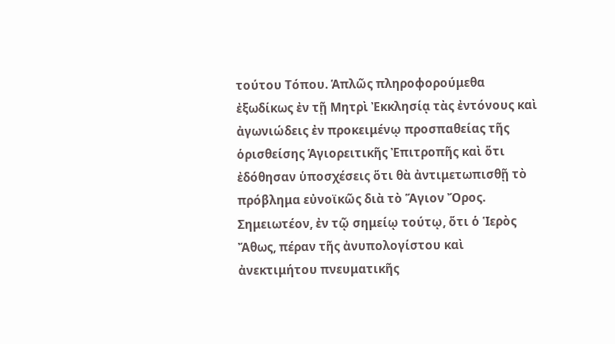τούτου Τόπου. Ἁπλῶς πληροφορούμεθα ἐξωδίκως ἐν τῇ Μητρὶ Ἐκκλησίᾳ τὰς ἐντόνους καὶ ἀγωνιώδεις ἐν προκειμένῳ προσπαθείας τῆς ὁρισθείσης Ἁγιορειτικῆς Ἐπιτροπῆς καὶ ὅτι ἐδόθησαν ὑποσχέσεις ὅτι θὰ ἀντιμετωπισθῇ τὸ πρόβλημα εὐνοϊκῶς διὰ τὸ Ἅγιον Ὄρος. Σημειωτέον, ἐν τῷ σημείῳ τούτῳ, ὅτι ὁ Ἱερὸς Ἄθως, πέραν τῆς ἀνυπολογίστου καὶ ἀνεκτιμήτου πνευματικῆς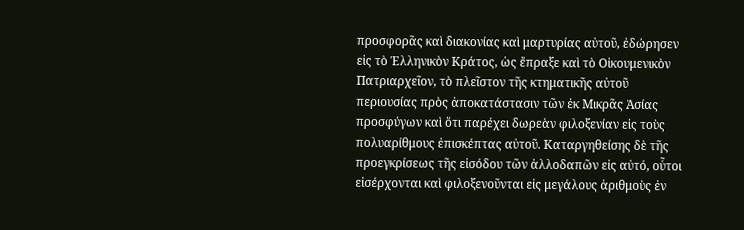προσφορᾶς καὶ διακονίας καὶ μαρτυρίας αὐτοῦ, ἐδώρησεν εἰς τὸ Ἑλληνικὸν Κράτος, ὡς ἔπραξε καὶ τὸ Οἰκουμενικὸν Πατριαρχεῖον, τὸ πλεῖστον τῆς κτηματικῆς αὐτοῦ περιουσίας πρὸς ἀποκατάστασιν τῶν ἐκ Μικρᾶς Ἀσίας προσφύγων καὶ ὅτι παρέχει δωρεὰν φιλοξενίαν εἰς τοὺς πολυαρίθμους ἐπισκέπτας αὐτοῦ. Καταργηθείσης δὲ τῆς προεγκρίσεως τῆς εἰσόδου τῶν ἀλλοδαπῶν εἰς αὐτό, οὗτοι εἰσέρχονται καὶ φιλοξενοῦνται εἰς μεγάλους ἀριθμοὺς ἐν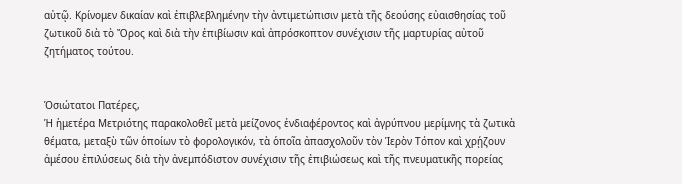αὐτῷ. Κρίνομεν δικαίαν καὶ ἐπιβλεβλημένην τὴν ἀντιμετώπισιν μετὰ τῆς δεούσης εὐαισθησίας τοῦ ζωτικοῦ διὰ τὸ Ὄρος καὶ διὰ τὴν ἐπιβίωσιν καὶ ἀπρόσκοπτον συνέχισιν τῆς μαρτυρίας αὐτοῦ ζητήματος τούτου.


Ὁσιώτατοι Πατέρες,
Ἡ ἡμετέρα Μετριότης παρακολοθεῖ μετὰ μείζονος ἐνδιαφέροντος καὶ ἀγρύπνου μερίμνης τὰ ζωτικὰ θέματα, μεταξὺ τῶν ὁποίων τὸ φορολογικόν, τὰ ὁποῖα ἀπασχολοῦν τὸν Ἱερὸν Τόπον καὶ χρῄζουν ἀμέσου ἐπιλύσεως διὰ τὴν ἀνεμπόδιστον συνέχισιν τῆς ἐπιβιώσεως καὶ τῆς πνευματικῆς πορείας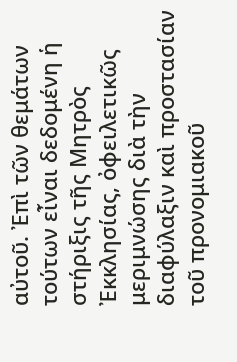αὐτοῦ. Ἐπὶ τῶν θεμάτων τούτων εἶναι δεδομένη ἡ στήριξις τῆς Μητρὸς Ἐκκλησίας, ὀφειλετικῶς μεριμνώσης διὰ τὴν διαφύλαξιν καὶ προστασίαν τοῦ προνομιακοῦ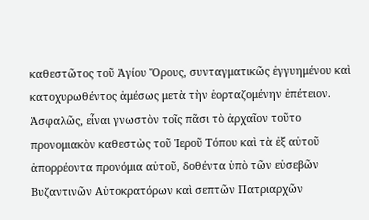καθεστῶτος τοῦ Ἁγίου Ὄρους, συνταγματικῶς ἐγγυημένου καὶ κατοχυρωθέντος ἀμέσως μετὰ τὴν ἑορταζομένην ἐπέτειον. Ἀσφαλῶς, εἶναι γνωστὸν τοῖς πᾶσι τὸ ἀρχαῖον τοῦτο προνομιακὸν καθεστὼς τοῦ Ἱεροῦ Τόπου καὶ τὰ ἐξ αὐτοῦ ἀπορρέοντα προνόμια αὐτοῦ, δοθέντα ὑπὸ τῶν εὐσεβῶν Βυζαντινῶν Αὐτοκρατόρων καὶ σεπτῶν Πατριαρχῶν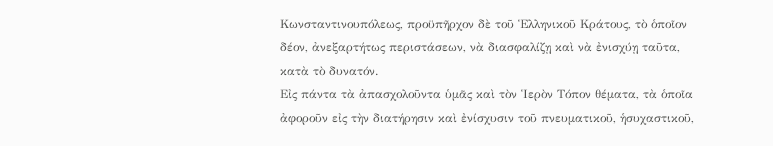Κωνσταντινουπόλεως, προϋπῆρχον δὲ τοῦ Ἑλληνικοῦ Κράτους, τὸ ὁποῖον δέον, ἀνεξαρτήτως περιστάσεων, νὰ διασφαλίζῃ καὶ νὰ ἐνισχύῃ ταῦτα, κατὰ τὸ δυνατόν.
Εἰς πάντα τὰ ἀπασχολοῦντα ὑμᾶς καὶ τὸν Ἱερὸν Τόπον θέματα, τὰ ὁποῖα ἀφοροῦν εἰς τὴν διατήρησιν καὶ ἐνίσχυσιν τοῦ πνευματικοῦ, ἡσυχαστικοῦ,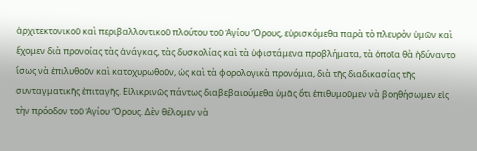ἀρχιτεκτονικοῦ καὶ περιβαλλοντικοῦ πλούτου τοῦ Ἁγίου Ὄρους, εὑρισκόμεθα παρὰ τὸ πλευρὸν ὑμῶν καὶ ἔχομεν διὰ προνοίας τὰς ἀνάγκας, τὰς δυσκολίας καὶ τὰ ὑφιστάμενα προβλήματα, τὰ ὁποῖα θὰ ἠδύναντο ἴσως νὰ ἐπιλυθοῦν καὶ κατοχυρωθοῦν, ὡς καὶ τὰ φορολογικὰ προνόμια, διὰ τῆς διαδικασίας τῆς συνταγματικῆς ἐπιταγῆς. Εἰλικρινῶς πάντως διαβεβαιούμεθα ὑμᾶς ὅτι ἐπιθυμοῦμεν νὰ βοηθήσωμεν εἰς τὴν πρόοδον τοῦ Ἁγίου Ὄρους. Δὲν θέλομεν νὰ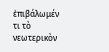ἐπιβάλωμέν τι τὸ νεωτερικὸν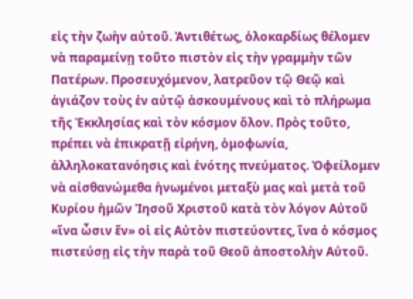εἰς τὴν ζωὴν αὐτοῦ. Ἀντιθέτως, ὁλοκαρδίως θέλομεν νὰ παραμείνῃ τοῦτο πιστὸν εἰς τὴν γραμμὴν τῶν Πατέρων. Προσευχόμενον, λατρεῦον τῷ Θεῷ καὶ ἁγιάζον τοὺς ἐν αὐτῷ ἀσκουμένους καὶ τὸ πλήρωμα τῆς Ἐκκλησίας καὶ τὸν κόσμον ὅλον. Πρὸς τοῦτο, πρέπει νὰ ἐπικρατῇ εἰρήνη, ὁμοφωνία, ἀλληλοκατανόησις καὶ ἑνότης πνεύματος. Ὀφείλομεν νὰ αἰσθανώμεθα ἡνωμένοι μεταξὺ μας καὶ μετὰ τοῦ Κυρίου ἡμῶν Ἰησοῦ Χριστοῦ κατὰ τὸν λόγον Αὐτοῦ «ἵνα ὦσιν ἕν» οἱ εἰς Αὐτὸν πιστεύοντες, ἵνα ὁ κόσμος πιστεύσῃ εἰς τὴν παρὰ τοῦ Θεοῦ ἀποστολὴν Αὐτοῦ.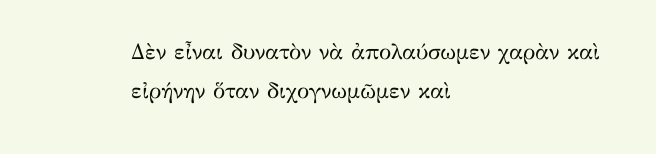Δὲν εἶναι δυνατὸν νὰ ἀπολαύσωμεν χαρὰν καὶ εἰρήνην ὅταν διχογνωμῶμεν καὶ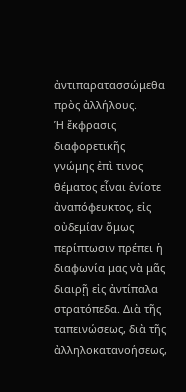ἀντιπαρατασσώμεθα πρὸς ἀλλήλους.
Ἡ ἔκφρασις διαφορετικῆς γνώμης ἐπὶ τινος θέματος εἶναι ἐνίοτε ἀναπόφευκτος, εἰς οὐδεμίαν ὅμως περίπτωσιν πρέπει ἡ διαφωνία μας νὰ μᾶς διαιρῇ εἰς ἀντίπαλα στρατόπεδα. Διὰ τῆς ταπεινώσεως, διὰ τῆς ἀλληλοκατανοήσεως,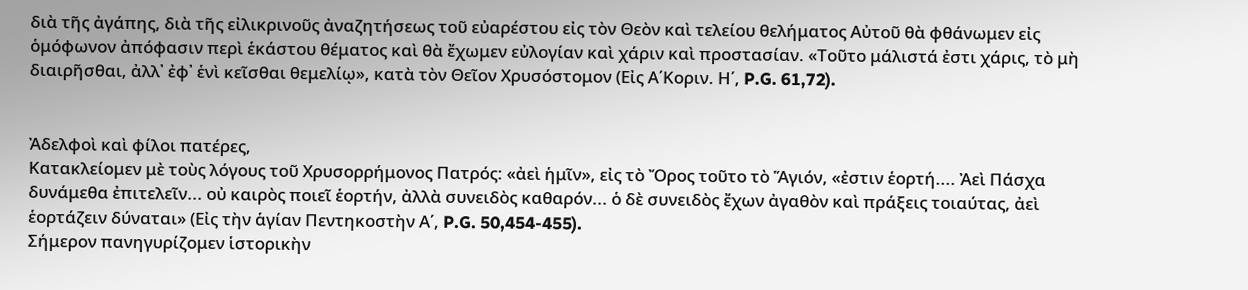διὰ τῆς ἀγάπης, διὰ τῆς εἰλικρινοῦς ἀναζητήσεως τοῦ εὐαρέστου εἰς τὸν Θεὸν καὶ τελείου θελήματος Αὐτοῦ θὰ φθάνωμεν εἰς ὁμόφωνον ἀπόφασιν περὶ ἑκάστου θέματος καὶ θὰ ἔχωμεν εὐλογίαν καὶ χάριν καὶ προστασίαν. «Τοῦτο μάλιστά ἐστι χάρις, τὸ μὴ διαιρῆσθαι, ἀλλ᾿ ἐφ᾿ ἑνὶ κεῖσθαι θεμελίῳ», κατὰ τὸν Θεῖον Χρυσόστομον (Εἰς Α΄Κοριν. Η΄, P.G. 61,72).


Ἀδελφοὶ καὶ φίλοι πατέρες,
Κατακλείομεν μὲ τοὺς λόγους τοῦ Χρυσορρήμονος Πατρός: «ἀεὶ ἡμῖν», εἰς τὸ Ὄρος τοῦτο τὸ Ἅγιόν, «ἐστιν ἑορτή.... Ἀεὶ Πάσχα δυνάμεθα ἐπιτελεῖν... οὐ καιρὸς ποιεῖ ἑορτήν, ἀλλὰ συνειδὸς καθαρόν... ὁ δὲ συνειδὸς ἔχων ἀγαθὸν καὶ πράξεις τοιαύτας, ἀεὶ ἑορτάζειν δύναται» (Εἰς τὴν ἁγίαν Πεντηκοστὴν Α΄, P.G. 50,454-455).
Σήμερον πανηγυρίζομεν ἱστορικὴν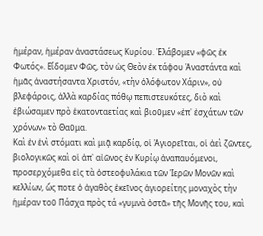ἡμέραν, ἡμέραν ἀναστάσεως Κυρίου. Ἐλάβομεν «φῶς ἐκ Φωτός». Εἴδομεν Φῶς, τὸν ὡς Θεὸν ἐκ τάφου Ἀναστάντα καὶ ἡμᾶς ἀναστήσαντα Χριστόν, «τὴν ὁλόφωτον Χάριν», οὐ βλεφάροις, ἀλλὰ καρδίας πόθῳ πεπιστευκότες, διὸ καὶ ἐβιώσαμεν πρὸ ἑκατονταετίας καὶ βιοῦμεν «ἐπ᾿ ἐσχάτων τῶν χρόνων» τὸ Θαῦμα.
Καὶ ἐν ἑνὶ στόματι καὶ μιᾷ καρδίᾳ, οἱ Ἁγιορεῖται, οἱ ἀεὶ ζῶντες, βιολογικῶς καὶ οἱ ἀπ᾿ αἰῶνος ἐν Κυρίῳ ἀναπαυόμενοι, προσερχόμεθα εἰς τὰ ὀστεοφυλάκια τῶν Ἱερῶν Μονῶν καὶ κελλίων, ὥς ποτε ὁ ἀγαθὸς ἐκεῖνος ἁγιορείτης μοναχὸς τὴν ἡμέραν τοῦ Πάσχα πρὸς τά «γυμνὰ ὀστᾶ» τῆς Μονῆς του, καὶ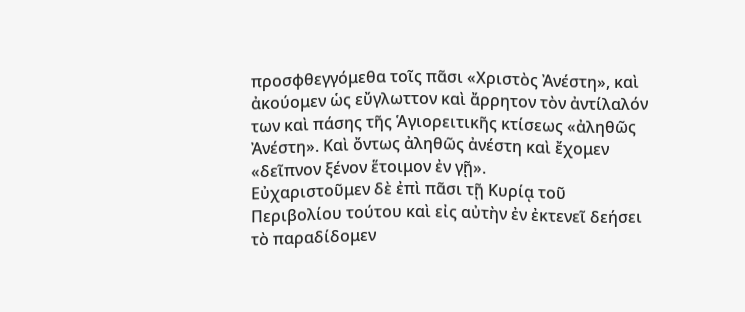προσφθεγγόμεθα τοῖς πᾶσι «Χριστὸς Ἀνέστη», καὶ ἀκούομεν ὡς εὔγλωττον καὶ ἄρρητον τὸν ἀντίλαλόν των καὶ πάσης τῆς Ἁγιορειτικῆς κτίσεως «ἀληθῶς Ἀνέστη». Καὶ ὄντως ἀληθῶς ἀνέστη καὶ ἔχομεν «δεῖπνον ξένον ἕτοιμον ἐν γῇ».
Εὐχαριστοῦμεν δὲ ἐπὶ πᾶσι τῇ Κυρίᾳ τοῦ Περιβολίου τούτου καὶ εἰς αὐτὴν ἐν ἐκτενεῖ δεήσει τὸ παραδίδομεν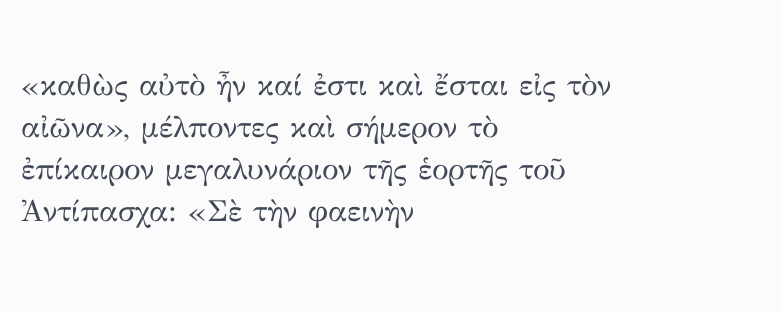«καθὼς αὐτὸ ἦν καί ἐστι καὶ ἔσται εἰς τὸν αἰῶνα», μέλποντες καὶ σήμερον τὸ ἐπίκαιρον μεγαλυνάριον τῆς ἑορτῆς τοῦ Ἀντίπασχα: «Σὲ τὴν φαεινὴν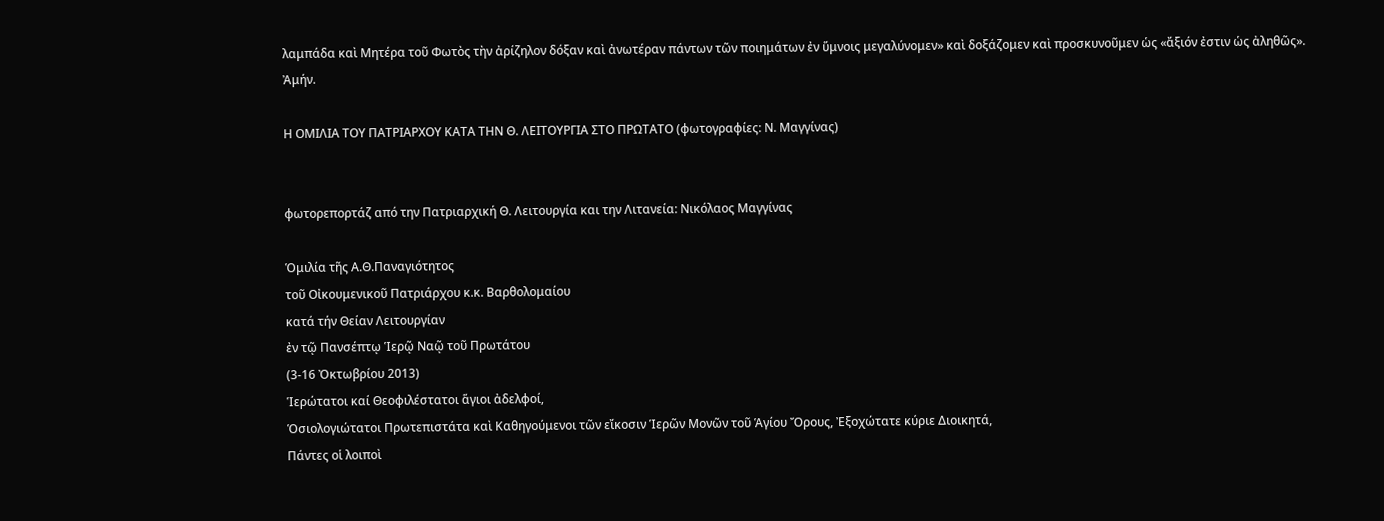λαμπάδα καὶ Μητέρα τοῦ Φωτὸς τὴν ἀρίζηλον δόξαν καὶ ἀνωτέραν πάντων τῶν ποιημάτων ἐν ὕμνοις μεγαλύνομεν» καὶ δοξάζομεν καὶ προσκυνοῦμεν ὡς «ἄξιόν ἐστιν ὡς ἀληθῶς». Ἀμήν.

Η ΟΜΙΛΙΑ ΤΟΥ ΠΑΤΡΙΑΡΧΟΥ ΚΑΤΑ ΤΗΝ Θ. ΛΕΙΤΟΥΡΓΙΑ ΣΤΟ ΠΡΩΤΑΤΟ (φωτογραφίες: Ν. Μαγγίνας)


φωτορεπορτάζ από την Πατριαρχική Θ. Λειτουργία και την Λιτανεία: Νικόλαος Μαγγίνας

Ὁμιλία τῆς Α.Θ.Παναγιότητος
τοῦ Οἰκουμενικοῦ Πατριάρχου κ.κ. Βαρθολομαίου
κατά τήν Θείαν Λειτουργίαν
ἐν τῷ Πανσέπτῳ Ἱερῷ Ναῷ τοῦ Πρωτάτου
(3-16 Ὀκτωβρίου 2013)
Ἱερώτατοι καί Θεοφιλέστατοι ἅγιοι ἀδελφοί,
Ὁσιολογιώτατοι Πρωτεπιστάτα καὶ Καθηγούμενοι τῶν εἴκοσιν Ἱερῶν Μονῶν τοῦ Ἁγίου Ὄρους, Ἐξοχώτατε κύριε Διοικητά,
Πάντες οἱ λοιποὶ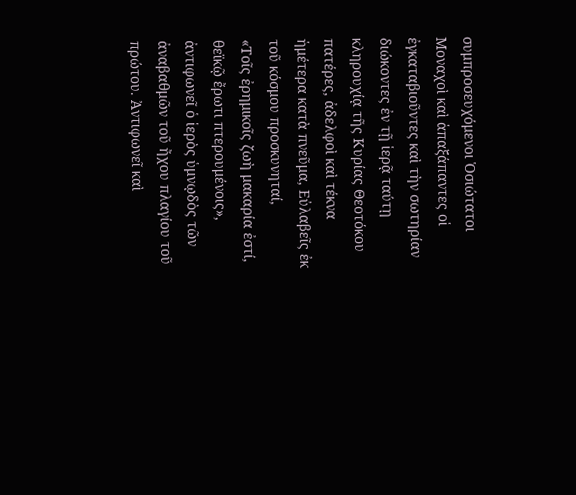συμπροσευχόμενοι Ὁσιώτατοι Μοναχοὶ καὶ ἁπαξάπαντες οἱ ἐγκαταβιοῦντες καὶ τὴν σωτηρίαν διώκοντες ἐν τῇ ἱερᾷ ταύτῃ κληρουχίᾳ τῆς Κυρίας Θεοτόκου πατέρες, ἀδελφοὶ καὶ τέκνα ἡμέτερα κατὰ πνεῦμα, Εὐλαβεῖς ἐκ τοῦ κόσμου προσκυνηταί,
«Τοῖς ἐρημικοῖς ζωὴ μακαρία ἐστί, θεϊκῷ ἔρωτι πτερουμένοις», ἀντιφωνεῖ ὁ ἱερὸς ὑμνῳδὸς τῶν ἀναβαθμῶν τοῦ ἤχου πλαγίου τοῦ πρώτου. Ἀντιφωνεῖ καὶ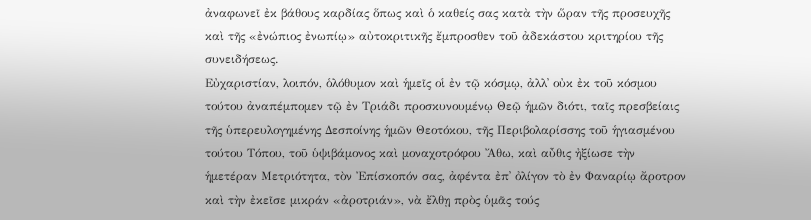ἀναφωνεῖ ἐκ βάθους καρδίας ὅπως καὶ ὁ καθείς σας κατὰ τὴν ὥραν τῆς προσευχῆς καὶ τῆς «ἐνώπιος ἐνωπίῳ» αὐτοκριτικῆς ἔμπροσθεν τοῦ ἀδεκάστου κριτηρίου τῆς συνειδήσεως.
Εὐχαριστίαν, λοιπόν, ὁλόθυμον καὶ ἡμεῖς οἱ ἐν τῷ κόσμῳ, ἀλλ᾿ οὐκ ἐκ τοῦ κόσμου τούτου ἀναπέμπομεν τῷ ἐν Τριάδι προσκυνουμένῳ Θεῷ ἡμῶν διότι, ταῖς πρεσβείαις τῆς ὑπερευλογημένης Δεσποίνης ἡμῶν Θεοτόκου, τῆς Περιβολαρίσσης τοῦ ἡγιασμένου τούτου Τόπου, τοῦ ὑψιβάμονος καὶ μοναχοτρόφου Ἄθω, καὶ αὖθις ἠξίωσε τὴν ἡμετέραν Μετριότητα, τὸν Ἐπίσκοπόν σας, ἀφέντα ἐπ᾿ ὀλίγον τὸ ἐν Φαναρίῳ ἄροτρον καὶ τὴν ἐκεῖσε μικράν «ἀροτριάν», νὰ ἔλθῃ πρὸς ὑμᾶς τούς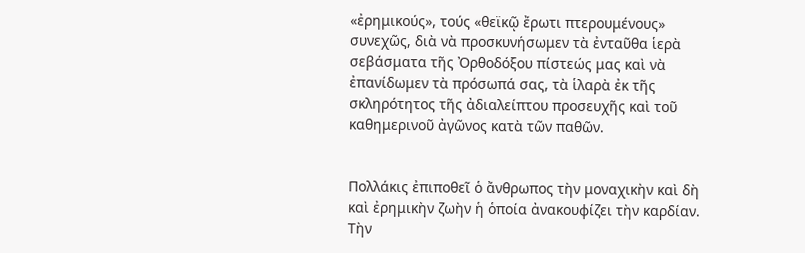«ἐρημικούς», τούς «θεϊκῷ ἔρωτι πτερουμένους» συνεχῶς, διὰ νὰ προσκυνήσωμεν τὰ ἐνταῦθα ἱερὰ σεβάσματα τῆς Ὀρθοδόξου πίστεώς μας καὶ νὰ ἐπανίδωμεν τὰ πρόσωπά σας, τὰ ἱλαρὰ ἐκ τῆς σκληρότητος τῆς ἀδιαλείπτου προσευχῆς καὶ τοῦ καθημερινοῦ ἀγῶνος κατὰ τῶν παθῶν.


Πολλάκις ἐπιποθεῖ ὁ ἄνθρωπος τὴν μοναχικὴν καὶ δὴ καὶ ἐρημικὴν ζωὴν ἡ ὁποία ἀνακουφίζει τὴν καρδίαν. Τὴν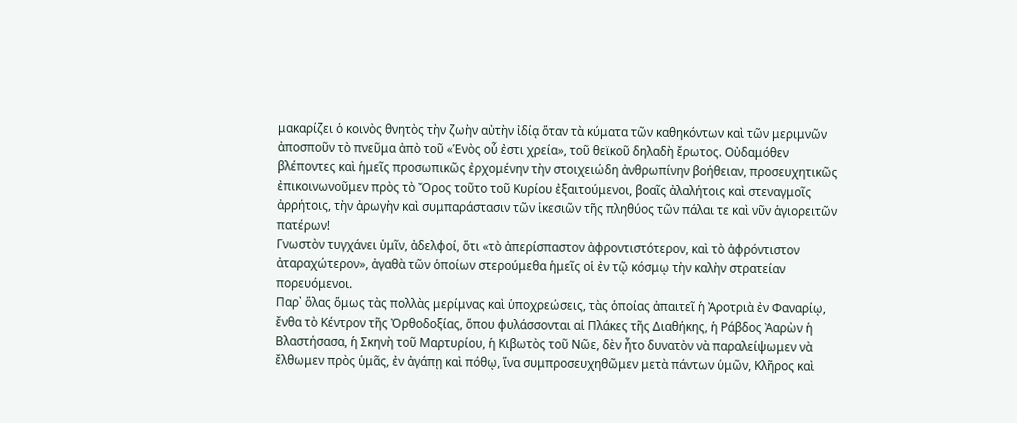μακαρίζει ὁ κοινὸς θνητὸς τὴν ζωὴν αὐτὴν ἰδίᾳ ὅταν τὰ κύματα τῶν καθηκόντων καὶ τῶν μεριμνῶν ἀποσποῦν τὸ πνεῦμα ἀπὸ τοῦ «Ἑνὸς οὗ ἐστι χρεία», τοῦ θεϊκοῦ δηλαδὴ ἔρωτος. Οὐδαμόθεν βλέποντες καὶ ἡμεῖς προσωπικῶς ἐρχομένην τὴν στοιχειώδη ἀνθρωπίνην βοήθειαν, προσευχητικῶς ἐπικοινωνοῦμεν πρὸς τὸ Ὄρος τοῦτο τοῦ Κυρίου ἐξαιτούμενοι, βοαῖς ἀλαλήτοις καὶ στεναγμοῖς ἀρρήτοις, τὴν ἀρωγὴν καὶ συμπαράστασιν τῶν ἱκεσιῶν τῆς πληθύος τῶν πάλαι τε καὶ νῦν ἁγιορειτῶν πατέρων!
Γνωστὸν τυγχάνει ὑμῖν, ἀδελφοί, ὅτι «τὸ ἀπερίσπαστον ἀφροντιστότερον, καὶ τὸ ἀφρόντιστον ἀταραχώτερον», ἀγαθὰ τῶν ὁποίων στερούμεθα ἡμεῖς οἱ ἐν τῷ κόσμῳ τὴν καλὴν στρατείαν πορευόμενοι.
Παρ᾿ ὅλας ὅμως τὰς πολλὰς μερίμνας καὶ ὑποχρεώσεις, τὰς ὁποίας ἀπαιτεῖ ἡ Ἀροτριὰ ἐν Φαναρίῳ, ἔνθα τὸ Κέντρον τῆς Ὀρθοδοξίας, ὅπου φυλάσσονται αἱ Πλάκες τῆς Διαθήκης, ἡ Ράβδος Ἀαρὼν ἡ Βλαστήσασα, ἡ Σκηνὴ τοῦ Μαρτυρίου, ἡ Κιβωτὸς τοῦ Νῶε, δὲν ἦτο δυνατὸν νὰ παραλείψωμεν νὰ ἔλθωμεν πρὸς ὑμᾶς, ἐν ἀγάπῃ καὶ πόθῳ, ἵνα συμπροσευχηθῶμεν μετὰ πάντων ὑμῶν, Κλῆρος καὶ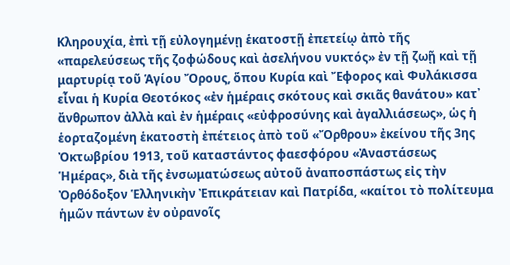Κληρουχία, ἐπὶ τῇ εὐλογημένῃ ἑκατοστῇ ἐπετείῳ ἀπὸ τῆς «παρελεύσεως τῆς ζοφώδους καὶ ἀσελήνου νυκτός» ἐν τῇ ζωῇ καὶ τῇ μαρτυρίᾳ τοῦ Ἁγίου Ὄρους, ὅπου Κυρία καὶ Ἔφορος καὶ Φυλάκισσα εἶναι ἡ Κυρία Θεοτόκος «ἐν ἡμέραις σκότους καὶ σκιᾶς θανάτου» κατ᾿ ἄνθρωπον ἀλλὰ καὶ ἐν ἡμέραις «εὐφροσύνης καὶ ἀγαλλιάσεως», ὡς ἡ ἑορταζομένη ἑκατοστὴ ἐπέτειος ἀπὸ τοῦ «Ὄρθρου» ἐκείνου τῆς 3ης Ὀκτωβρίου 1913, τοῦ καταστάντος φαεσφόρου «Ἀναστάσεως Ἡμέρας», διὰ τῆς ἐνσωματώσεως αὐτοῦ ἀναποσπάστως εἰς τὴν Ὀρθόδοξον Ἑλληνικὴν Ἐπικράτειαν καὶ Πατρίδα, «καίτοι τὸ πολίτευμα ἡμῶν πάντων ἐν οὐρανοῖς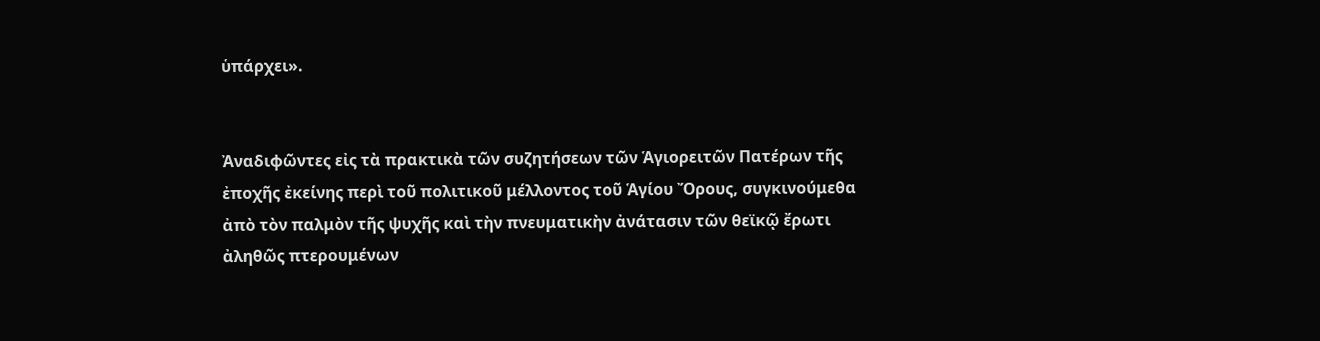ὑπάρχει».


Ἀναδιφῶντες εἰς τὰ πρακτικὰ τῶν συζητήσεων τῶν Ἁγιορειτῶν Πατέρων τῆς ἐποχῆς ἐκείνης περὶ τοῦ πολιτικοῦ μέλλοντος τοῦ Ἁγίου Ὄρους, συγκινούμεθα ἀπὸ τὸν παλμὸν τῆς ψυχῆς καὶ τὴν πνευματικὴν ἀνάτασιν τῶν θεϊκῷ ἔρωτι ἀληθῶς πτερουμένων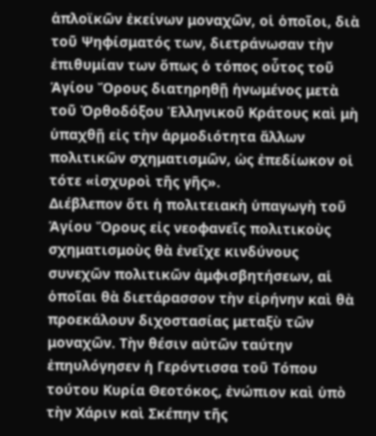ἁπλοϊκῶν ἐκείνων μοναχῶν, οἱ ὁποῖοι, διὰ τοῦ Ψηφίσματός των, διετράνωσαν τὴν ἐπιθυμίαν των ὅπως ὁ τόπος οὗτος τοῦ Ἁγίου Ὄρους διατηρηθῇ ἡνωμένος μετὰ τοῦ Ὀρθοδόξου Ἑλληνικοῦ Κράτους καὶ μὴ ὑπαχθῇ εἰς τὴν ἁρμοδιότητα ἄλλων πολιτικῶν σχηματισμῶν, ὡς ἐπεδίωκον οἱ τότε «ἰσχυροὶ τῆς γῆς».
Διέβλεπον ὅτι ἡ πολιτειακὴ ὑπαγωγὴ τοῦ Ἁγίου Ὄρους εἰς νεοφανεῖς πολιτικοὺς σχηματισμοὺς θὰ ἐνεῖχε κινδύνους συνεχῶν πολιτικῶν ἀμφισβητήσεων, αἱ ὁποῖαι θὰ διετάρασσον τὴν εἰρήνην καὶ θὰ προεκάλουν διχοστασίας μεταξὺ τῶν μοναχῶν. Τὴν θέσιν αὐτῶν ταύτην ἐπηυλόγησεν ἡ Γερόντισσα τοῦ Τόπου τούτου Κυρία Θεοτόκος, ἐνώπιον καὶ ὑπὸ τὴν Χάριν καὶ Σκέπην τῆς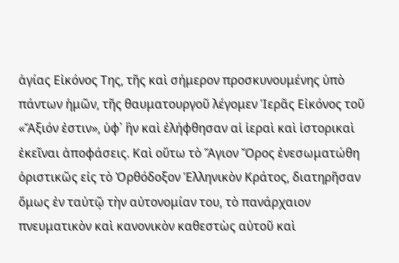ἁγίας Εἰκόνος Της, τῆς καὶ σήμερον προσκυνουμένης ὑπὸ πάντων ἡμῶν, τῆς θαυματουργοῦ λέγομεν Ἱερᾶς Εἰκόνος τοῦ «Ἄξιόν ἐστιν», ὑφ᾿ ἣν καὶ ἐλήφθησαν αἱ ἱεραὶ καὶ ἱστορικαὶ ἐκεῖναι ἀποφάσεις. Καὶ οὕτω τὸ Ἅγιον Ὄρος ἐνεσωματώθη ὁριστικῶς εἰς τὸ Ὀρθόδοξον Ἑλληνικὸν Κράτος, διατηρῆσαν ὅμως ἐν ταὐτῷ τὴν αὐτονομίαν του, τὸ πανάρχαιον πνευματικὸν καὶ κανονικὸν καθεστὼς αὐτοῦ καὶ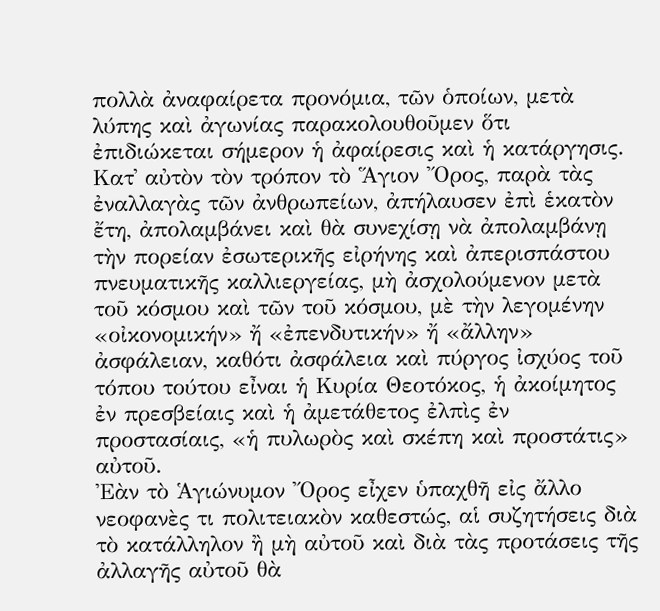πολλὰ ἀναφαίρετα προνόμια, τῶν ὁποίων, μετὰ λύπης καὶ ἀγωνίας παρακολουθοῦμεν ὅτι ἐπιδιώκεται σήμερον ἡ ἀφαίρεσις καὶ ἡ κατάργησις.
Κατ᾿ αὐτὸν τὸν τρόπον τὸ Ἅγιον Ὄρος, παρὰ τὰς ἐναλλαγὰς τῶν ἀνθρωπείων, ἀπήλαυσεν ἐπὶ ἑκατὸν ἔτη, ἀπολαμβάνει καὶ θὰ συνεχίσῃ νὰ ἀπολαμβάνῃ τὴν πορείαν ἐσωτερικῆς εἰρήνης καὶ ἀπερισπάστου πνευματικῆς καλλιεργείας, μὴ ἀσχολούμενον μετὰ τοῦ κόσμου καὶ τῶν τοῦ κόσμου, μὲ τὴν λεγομένην «οἰκονομικήν» ἤ «ἐπενδυτικήν» ἤ «ἄλλην» ἀσφάλειαν, καθότι ἀσφάλεια καὶ πύργος ἰσχύος τοῦ τόπου τούτου εἶναι ἡ Κυρία Θεοτόκος, ἡ ἀκοίμητος ἐν πρεσβείαις καὶ ἡ ἀμετάθετος ἐλπὶς ἐν προστασίαις, «ἡ πυλωρὸς καὶ σκέπη καὶ προστάτις» αὐτοῦ.
Ἐὰν τὸ Ἁγιώνυμον Ὄρος εἶχεν ὑπαχθῆ εἰς ἄλλο νεοφανὲς τι πολιτειακὸν καθεστώς, αἱ συζητήσεις διὰ τὸ κατάλληλον ἢ μὴ αὐτοῦ καὶ διὰ τὰς προτάσεις τῆς ἀλλαγῆς αὐτοῦ θὰ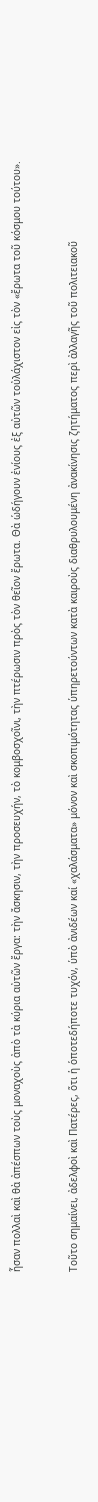ἦσαν πολλαὶ καὶ θὰ ἀπέσπων τοὺς μοναχοὺς ἀπὸ τὰ κύρια αὐτῶν ἔργα: τὴν ἄσκησιν, τὴν προσευχήν, τὸ κομβοσχοῖνι, τὴν πτέρωσιν πρὸς τὸν θεῖον ἔρωτα. Θὰ ὡδήγουν ἐνίους ἐξ αὐτῶν τοὐλάχιστον εἰς τὸν «ἔρωτα τοῦ κόσμου τούτου».


Τοῦτο σημαίνει, ἀδελφοὶ καὶ Πατέρες, ὅτι ἡ ὁποτεδήποτε τυχόν, ὑπὸ ἀνιδέων καί «χαλάσματα» μόνον καὶ σκοπιμότητας ὑπηρετούντων κατὰ καιροὺς διαθρυλουμένη ἀνακίνησις ζητήματος περὶ ἀλλαγῆς τοῦ πολιτειακοῦ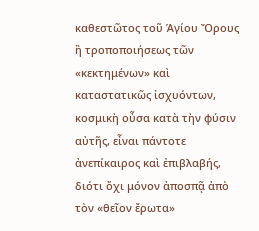καθεστῶτος τοῦ Ἁγίου Ὄρους ἢ τροποποιήσεως τῶν «κεκτημένων» καὶ καταστατικῶς ἰσχυόντων, κοσμικὴ οὖσα κατὰ τὴν φύσιν αὐτῆς, εἶναι πάντοτε ἀνεπίκαιρος καὶ ἐπιβλαβής, διότι ὄχι μόνον ἀποσπᾷ ἀπὸ τὸν «θεῖον ἔρωτα»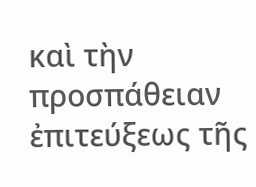καὶ τὴν προσπάθειαν ἐπιτεύξεως τῆς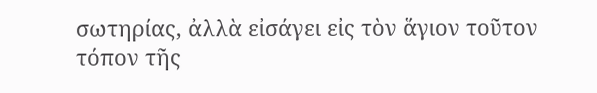σωτηρίας, ἀλλὰ εἰσάγει εἰς τὸν ἅγιον τοῦτον τόπον τῆς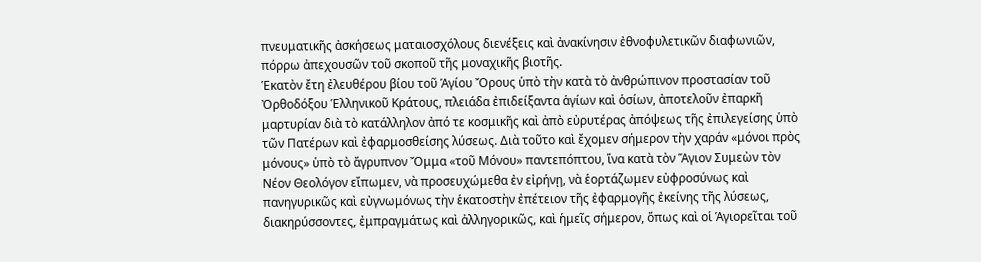πνευματικῆς ἀσκήσεως ματαιοσχόλους διενέξεις καὶ ἀνακίνησιν ἐθνοφυλετικῶν διαφωνιῶν, πόρρω ἀπεχουσῶν τοῦ σκοποῦ τῆς μοναχικῆς βιοτῆς.
Ἑκατὸν ἔτη ἐλευθέρου βίου τοῦ Ἁγίου Ὄρους ὑπὸ τὴν κατὰ τὸ ἀνθρώπινον προστασίαν τοῦ Ὀρθοδόξου Ἑλληνικοῦ Κράτους, πλειάδα ἐπιδείξαντα ἁγίων καὶ ὁσίων, ἀποτελοῦν ἐπαρκῆ μαρτυρίαν διὰ τὸ κατάλληλον ἀπό τε κοσμικῆς καὶ ἀπὸ εὐρυτέρας ἀπόψεως τῆς ἐπιλεγείσης ὑπὸ τῶν Πατέρων καὶ ἐφαρμοσθείσης λύσεως. Διὰ τοῦτο καὶ ἔχομεν σήμερον τὴν χαράν «μόνοι πρὸς μόνους» ὑπὸ τὸ ἄγρυπνον Ὄμμα «τοῦ Μόνου» παντεπόπτου, ἵνα κατὰ τὸν Ἅγιον Συμεὼν τὸν Νέον Θεολόγον εἴπωμεν, νὰ προσευχώμεθα ἐν εἰρήνῃ, νὰ ἑορτάζωμεν εὐφροσύνως καὶ πανηγυρικῶς καὶ εὐγνωμόνως τὴν ἑκατοστὴν ἐπέτειον τῆς ἐφαρμογῆς ἐκείνης τῆς λύσεως, διακηρύσσοντες, ἐμπραγμάτως καὶ ἀλληγορικῶς, καὶ ἡμεῖς σήμερον, ὅπως καὶ οἱ Ἁγιορεῖται τοῦ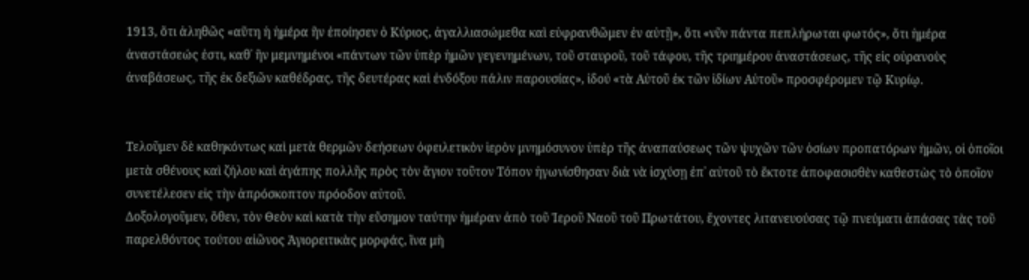1913, ὅτι ἀληθῶς «αὕτη ἡ ἡμέρα ἣν ἐποίησεν ὁ Κύριος, ἀγαλλιασώμεθα καὶ εὐφρανθῶμεν ἐν αὐτῇ», ὅτι «νῦν πάντα πεπλήρωται φωτός», ὅτι ἡμέρα ἀναστάσεώς ἐστι, καθ᾿ ἣν μεμνημένοι «πάντων τῶν ὑπὲρ ἡμῶν γεγενημένων, τοῦ σταυροῦ, τοῦ τάφου, τῆς τριημέρου ἀναστάσεως, τῆς εἰς οὐρανοὺς ἀναβάσεως, τῆς ἐκ δεξιῶν καθέδρας, τῆς δευτέρας καὶ ἐνδόξου πάλιν παρουσίας», ἰδού «τὰ Αὐτοῦ ἐκ τῶν ἰδίων Αὐτοῦ» προσφέρομεν τῷ Κυρίῳ.


Τελοῦμεν δὲ καθηκόντως καὶ μετὰ θερμῶν δεήσεων ὀφειλετικὸν ἱερὸν μνημόσυνον ὑπὲρ τῆς ἀναπαύσεως τῶν ψυχῶν τῶν ὁσίων προπατόρων ἡμῶν, οἱ ὁποῖοι μετὰ σθένους καὶ ζήλου καὶ ἀγάπης πολλῆς πρὸς τὸν ἅγιον τοῦτον Τόπον ἠγωνίσθησαν διὰ νὰ ἰσχύσῃ ἐπ᾿ αὐτοῦ τὸ ἔκτοτε ἀποφασισθὲν καθεστὼς τὸ ὁποῖον συνετέλεσεν εἰς τὴν ἀπρόσκοπτον πρόοδον αὐτοῦ.
Δοξολογοῦμεν, ὅθεν, τὸν Θεὸν καὶ κατὰ τὴν εὔσημον ταύτην ἡμέραν ἀπὸ τοῦ Ἱεροῦ Ναοῦ τοῦ Πρωτάτου, ἔχοντες λιτανευούσας τῷ πνεύματι ἁπάσας τὰς τοῦ παρελθόντος τούτου αἰῶνος Ἁγιορειτικὰς μορφάς, ἵνα μὴ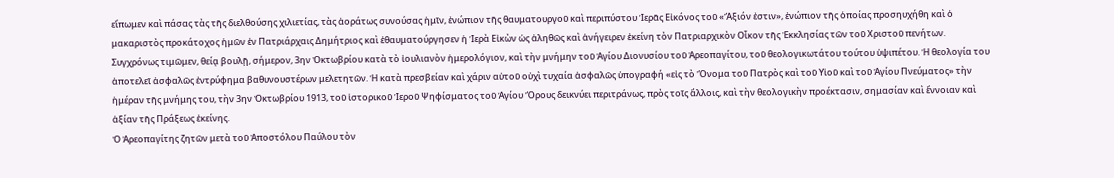εἴπωμεν καὶ πάσας τὰς τῆς διελθούσης χιλιετίας, τὰς ἀοράτως συνούσας ἡμῖν, ἐνώπιον τῆς θαυματουργοῦ καὶ περιπύστου Ἱερᾶς Εἰκόνος τοῦ «Ἄξιόν ἐστιν», ἐνώπιον τῆς ὁποίας προσηυχήθη καὶ ὁ μακαριστὸς προκάτοχος ἡμῶν ἐν Πατριάρχαις Δημήτριος καὶ ἐθαυματούργησεν ἡ Ἱερὰ Εἰκὼν ὡς ἀληθῶς καὶ ἀνήγειρεν ἐκείνη τὸν Πατριαρχικὸν Οἶκον τῆς Ἐκκλησίας τῶν τοῦ Χριστοῦ πενήτων.
Συγχρόνως τιμῶμεν, θείᾳ βουλῇ, σήμερον, 3ην Ὀκτωβρίου κατὰ τὸ ἰουλιανὸν ἡμερολόγιον, καὶ τὴν μνήμην τοῦ Ἁγίου Διονυσίου τοῦ Ἀρεοπαγίτου, τοῦ θεολογικωτάτου τούτου ὑψιπέτου. Ἡ θεολογία του ἀποτελεῖ ἀσφαλῶς ἐντρύφημα βαθυνουστέρων μελετητῶν. Ἡ κατὰ πρεσβείαν καὶ χάριν αὐτοῦ οὐχὶ τυχαία ἀσφαλῶς ὑπογραφή «εἰς τὸ Ὄνομα τοῦ Πατρὸς καὶ τοῦ Υἱοῦ καὶ τοῦ Ἁγίου Πνεύματος» τὴν ἡμέραν τῆς μνήμης του, τὴν 3ην Ὀκτωβρίου 1913, τοῦ ἱστορικοῦ Ἱεροῦ Ψηφίσματος τοῦ Ἁγίου Ὄρους δεικνύει περιτράνως, πρὸς τοῖς ἄλλοις, καὶ τὴν θεολογικὴν προέκτασιν, σημασίαν καὶ ἔννοιαν καὶ ἀξίαν τῆς Πράξεως ἐκείνης.
Ὁ Ἀρεοπαγίτης ζητῶν μετὰ τοῦ Ἀποστόλου Παύλου τὸν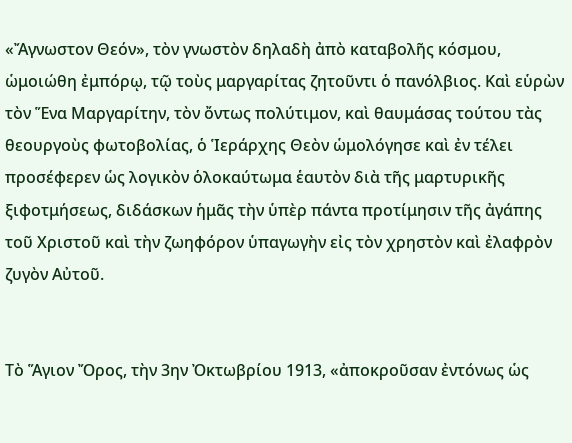«Ἄγνωστον Θεόν», τὸν γνωστὸν δηλαδὴ ἀπὸ καταβολῆς κόσμου, ὡμοιώθη ἐμπόρῳ, τῷ τοὺς μαργαρίτας ζητοῦντι ὁ πανόλβιος. Καὶ εὑρὼν τὸν Ἕνα Μαργαρίτην, τὸν ὄντως πολύτιμον, καὶ θαυμάσας τούτου τὰς θεουργοὺς φωτοβολίας, ὁ Ἱεράρχης Θεὸν ὡμολόγησε καὶ ἐν τέλει προσέφερεν ὡς λογικὸν ὁλοκαύτωμα ἑαυτὸν διὰ τῆς μαρτυρικῆς ξιφοτμήσεως, διδάσκων ἡμᾶς τὴν ὑπὲρ πάντα προτίμησιν τῆς ἀγάπης τοῦ Χριστοῦ καὶ τὴν ζωηφόρον ὑπαγωγὴν εἰς τὸν χρηστὸν καὶ ἐλαφρὸν ζυγὸν Αὐτοῦ.


Τὸ Ἅγιον Ὄρος, τὴν 3ην Ὀκτωβρίου 1913, «ἀποκροῦσαν ἐντόνως ὡς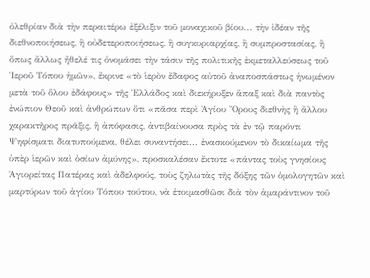ὀλεθρίαν διὰ τὴν περαιτέρω ἐξέλιξιν τοῦ μοναχικοῦ βίου... τὴν ἰδέαν τῆς διεθνοποιήσεως, ἢ οὐδετεροποιήσεως, ἢ συγκυριαρχίας, ἢ συμπροστασίας, ἢ ὅπως ἄλλως ἤθελέ τις ὀνομάσει τὴν τάσιν τῆς πολιτικῆς ἐκμεταλλεύσεως τοῦ Ἱεροῦ Τόπου ἡμῶν», ἔκρινε «τὸ ἱερὸν ἔδαφος αὐτοῦ ἀναποσπάστως ἡνωμένον μετὰ τοῦ ὅλου ἐδάφους» τῆς Ἑλλάδος καὶ διεκήρυξεν ἅπαξ καὶ διὰ παντὸς ἐνώπιον Θεοῦ καὶ ἀνθρώπων ὅτι «πᾶσα περὶ Ἁγίου Ὄρους διεθνὴς ἢ ἄλλου χαρακτῆρος πρᾶξις, ἢ ἀπόφασις, ἀντιβαίνουσα πρὸς τὰ ἐν τῷ παρόντι Ψηφίσματι διατυπούμενα, θέλει συναντήσει... ἐνασκούμενον τὸ δικαίωμα τῆς ὑπὲρ ἱερῶν καὶ ὁσίων ἀμύνης», προσκαλέσαν ἔκτοτε «πάντας τοὺς γνησίους Ἁγιορείτας Πατέρας καὶ ἀδελφούς, τοὺς ζηλωτὰς τῆς δόξης τῶν ὁμολογητῶν καὶ μαρτύρων τοῦ ἁγίου Τόπου τούτου, νὰ ἑτοιμασθῶσι διὰ τὸν ἀμαράντινον τοῦ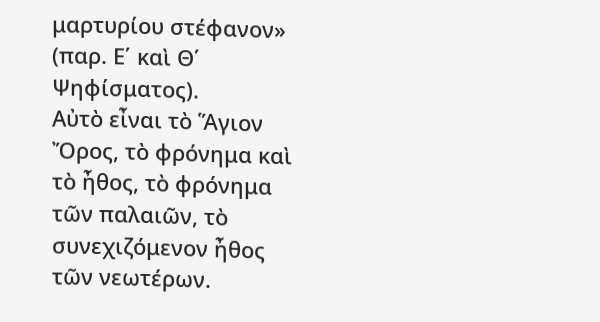μαρτυρίου στέφανον» (παρ. Ε΄ καὶ Θ΄ Ψηφίσματος).
Αὐτὸ εἶναι τὸ Ἅγιον Ὄρος, τὸ φρόνημα καὶ τὸ ἦθος, τὸ φρόνημα τῶν παλαιῶν, τὸ συνεχιζόμενον ἦθος τῶν νεωτέρων.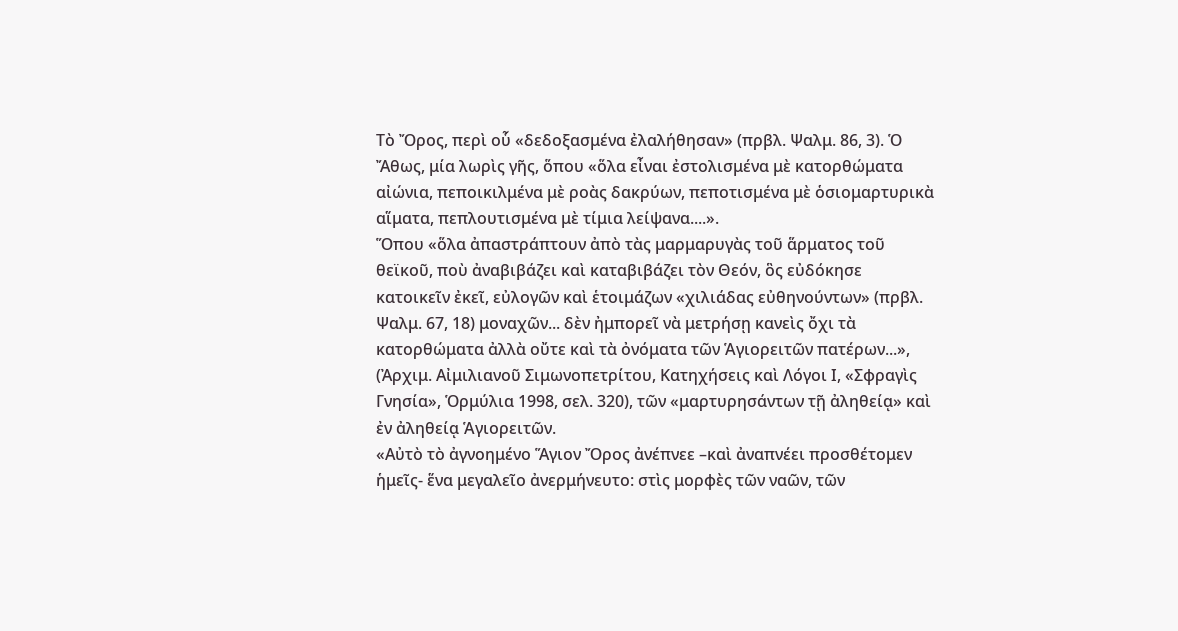Τὸ Ὄρος, περὶ οὗ «δεδοξασμένα ἐλαλήθησαν» (πρβλ. Ψαλμ. 86, 3). Ὁ Ἄθως, μία λωρὶς γῆς, ὅπου «ὅλα εἶναι ἐστολισμένα μὲ κατορθώματα αἰώνια, πεποικιλμένα μὲ ροὰς δακρύων, πεποτισμένα μὲ ὁσιομαρτυρικὰ αἵματα, πεπλουτισμένα μὲ τίμια λείψανα....».
Ὅπου «ὅλα ἀπαστράπτουν ἀπὸ τὰς μαρμαρυγὰς τοῦ ἅρματος τοῦ θεϊκοῦ, ποὺ ἀναβιβάζει καὶ καταβιβάζει τὸν Θεόν, ὃς εὐδόκησε κατοικεῖν ἐκεῖ, εὐλογῶν καὶ ἑτοιμάζων «χιλιάδας εὐθηνούντων» (πρβλ. Ψαλμ. 67, 18) μοναχῶν... δὲν ἠμπορεῖ νὰ μετρήσῃ κανεὶς ὄχι τὰ κατορθώματα ἀλλὰ οὔτε καὶ τὰ ὀνόματα τῶν Ἁγιορειτῶν πατέρων...», (Ἀρχιμ. Αἰμιλιανοῦ Σιμωνοπετρίτου, Κατηχήσεις καὶ Λόγοι Ι, «Σφραγὶς Γνησία», Ὁρμύλια 1998, σελ. 320), τῶν «μαρτυρησάντων τῇ ἀληθείᾳ» καὶ ἐν ἀληθείᾳ Ἁγιορειτῶν.
«Αὐτὸ τὸ ἀγνοημένο Ἅγιον Ὄρος ἀνέπνεε –καὶ ἀναπνέει προσθέτομεν ἡμεῖς- ἕνα μεγαλεῖο ἀνερμήνευτο: στὶς μορφὲς τῶν ναῶν, τῶν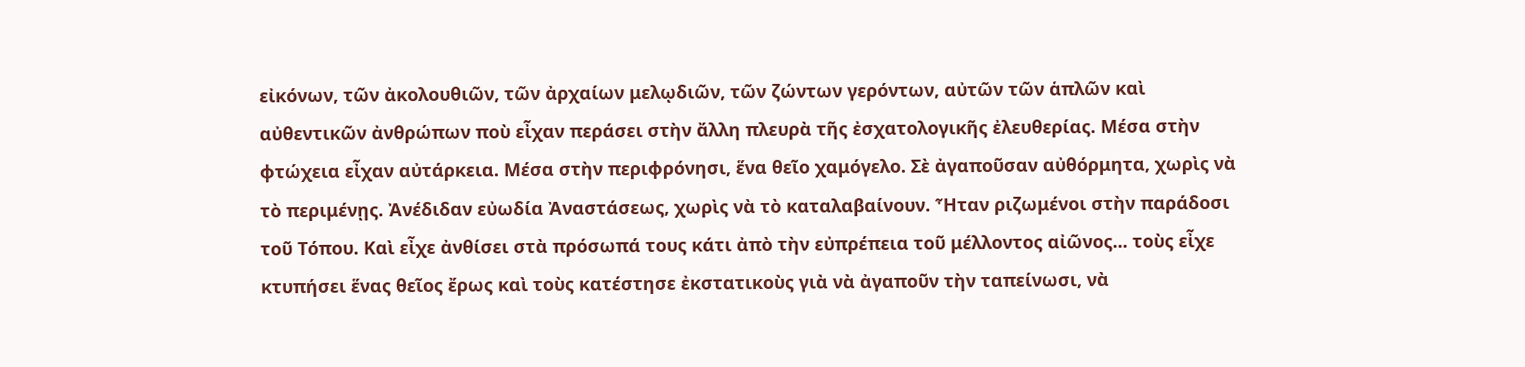εἰκόνων, τῶν ἀκολουθιῶν, τῶν ἀρχαίων μελῳδιῶν, τῶν ζώντων γερόντων, αὐτῶν τῶν ἁπλῶν καὶ αὐθεντικῶν ἀνθρώπων ποὺ εἶχαν περάσει στὴν ἄλλη πλευρὰ τῆς ἐσχατολογικῆς ἐλευθερίας. Μέσα στὴν φτώχεια εἶχαν αὐτάρκεια. Μέσα στὴν περιφρόνησι, ἕνα θεῖο χαμόγελο. Σὲ ἀγαποῦσαν αὐθόρμητα, χωρὶς νὰ τὸ περιμένῃς. Ἀνέδιδαν εὐωδία Ἀναστάσεως, χωρὶς νὰ τὸ καταλαβαίνουν. Ἦταν ριζωμένοι στὴν παράδοσι τοῦ Τόπου. Καὶ εἶχε ἀνθίσει στὰ πρόσωπά τους κάτι ἀπὸ τὴν εὐπρέπεια τοῦ μέλλοντος αἰῶνος... τοὺς εἶχε κτυπήσει ἕνας θεῖος ἔρως καὶ τοὺς κατέστησε ἐκστατικοὺς γιὰ νὰ ἀγαποῦν τὴν ταπείνωσι, νὰ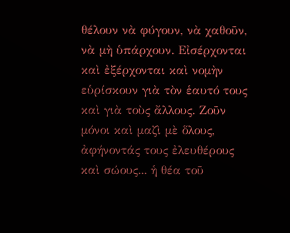θέλουν νὰ φύγουν, νὰ χαθοῦν, νὰ μὴ ὑπάρχουν. Εἰσέρχονται καὶ ἐξέρχονται καὶ νομὴν εὑρίσκουν γιὰ τὸν ἑαυτό τους καὶ γιὰ τοὺς ἄλλους. Ζοῦν μόνοι καὶ μαζὶ μὲ ὅλους, ἀφήνοντάς τους ἐλευθέρους καὶ σώους... ἡ θέα τοῦ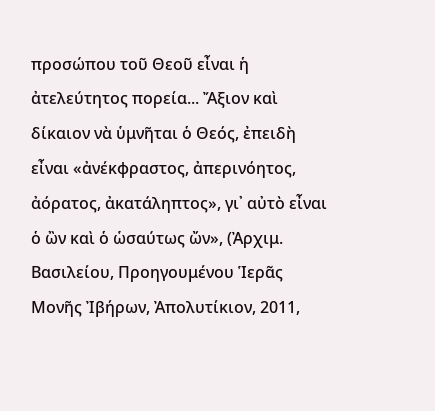προσώπου τοῦ Θεοῦ εἶναι ἡ ἀτελεύτητος πορεία... Ἄξιον καὶ δίκαιον νὰ ὑμνῆται ὁ Θεός, ἐπειδὴ εἶναι «ἀνέκφραστος, ἀπερινόητος, ἀόρατος, ἀκατάληπτος», γι᾿ αὐτὸ εἶναι ὁ ὢν καὶ ὁ ὡσαύτως ὤν», (Ἀρχιμ. Βασιλείου, Προηγουμένου Ἱερᾶς Μονῆς Ἰβήρων, Ἀπολυτίκιον, 2011,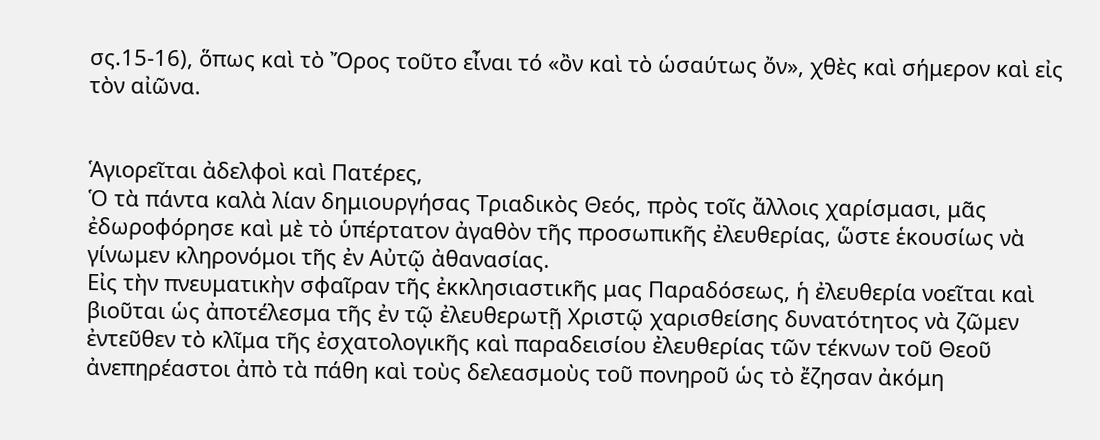σς.15-16), ὅπως καὶ τὸ Ὄρος τοῦτο εἶναι τό «ὂν καὶ τὸ ὡσαύτως ὄν», χθὲς καὶ σήμερον καὶ εἰς τὸν αἰῶνα.


Ἁγιορεῖται ἀδελφοὶ καὶ Πατέρες,
Ὁ τὰ πάντα καλὰ λίαν δημιουργήσας Τριαδικὸς Θεός, πρὸς τοῖς ἄλλοις χαρίσμασι, μᾶς ἐδωροφόρησε καὶ μὲ τὸ ὑπέρτατον ἀγαθὸν τῆς προσωπικῆς ἐλευθερίας, ὥστε ἑκουσίως νὰ γίνωμεν κληρονόμοι τῆς ἐν Αὐτῷ ἀθανασίας.
Εἰς τὴν πνευματικὴν σφαῖραν τῆς ἐκκλησιαστικῆς μας Παραδόσεως, ἡ ἐλευθερία νοεῖται καὶ βιοῦται ὡς ἀποτέλεσμα τῆς ἐν τῷ ἐλευθερωτῇ Χριστῷ χαρισθείσης δυνατότητος νὰ ζῶμεν ἐντεῦθεν τὸ κλῖμα τῆς ἐσχατολογικῆς καὶ παραδεισίου ἐλευθερίας τῶν τέκνων τοῦ Θεοῦ ἀνεπηρέαστοι ἀπὸ τὰ πάθη καὶ τοὺς δελεασμοὺς τοῦ πονηροῦ ὡς τὸ ἔζησαν ἀκόμη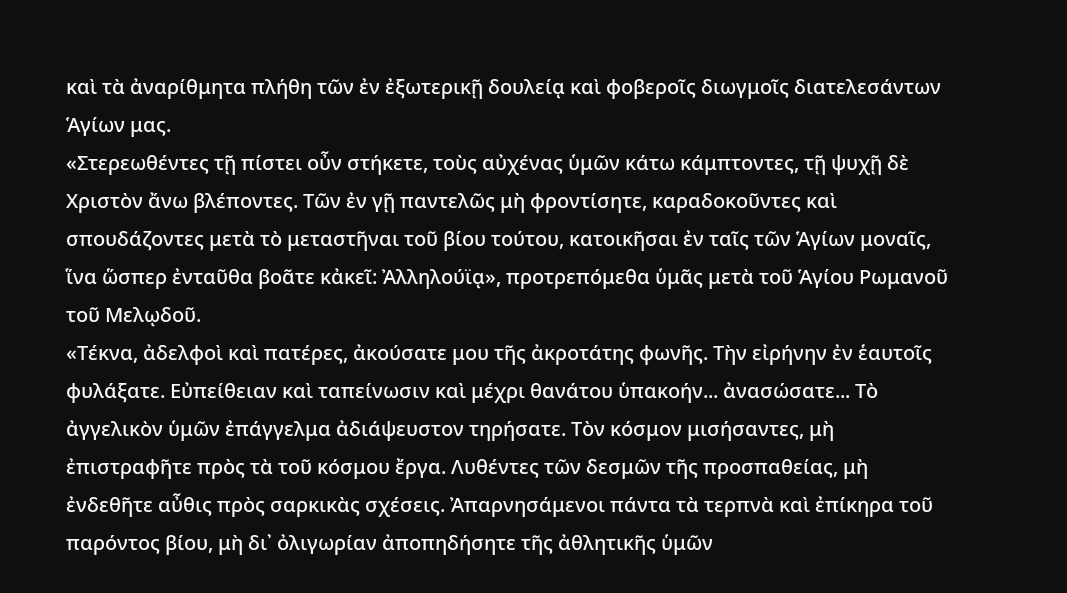καὶ τὰ ἀναρίθμητα πλήθη τῶν ἐν ἐξωτερικῇ δουλείᾳ καὶ φοβεροῖς διωγμοῖς διατελεσάντων Ἁγίων μας.
«Στερεωθέντες τῇ πίστει οὖν στήκετε, τοὺς αὐχένας ὑμῶν κάτω κάμπτοντες, τῇ ψυχῇ δὲ Χριστὸν ἄνω βλέποντες. Τῶν ἐν γῇ παντελῶς μὴ φροντίσητε, καραδοκοῦντες καὶ σπουδάζοντες μετὰ τὸ μεταστῆναι τοῦ βίου τούτου, κατοικῆσαι ἐν ταῖς τῶν Ἁγίων μοναῖς, ἵνα ὥσπερ ἐνταῦθα βοᾶτε κἀκεῖ: Ἀλληλούϊᾳ», προτρεπόμεθα ὑμᾶς μετὰ τοῦ Ἁγίου Ρωμανοῦ τοῦ Μελῳδοῦ.
«Τέκνα, ἀδελφοὶ καὶ πατέρες, ἀκούσατε μου τῆς ἀκροτάτης φωνῆς. Τὴν εἰρήνην ἐν ἑαυτοῖς φυλάξατε. Εὐπείθειαν καὶ ταπείνωσιν καὶ μέχρι θανάτου ὑπακοήν... ἀνασώσατε... Τὸ ἀγγελικὸν ὑμῶν ἐπάγγελμα ἀδιάψευστον τηρήσατε. Τὸν κόσμον μισήσαντες, μὴ ἐπιστραφῆτε πρὸς τὰ τοῦ κόσμου ἔργα. Λυθέντες τῶν δεσμῶν τῆς προσπαθείας, μὴ ἐνδεθῆτε αὖθις πρὸς σαρκικὰς σχέσεις. Ἀπαρνησάμενοι πάντα τὰ τερπνὰ καὶ ἐπίκηρα τοῦ παρόντος βίου, μὴ δι᾿ ὀλιγωρίαν ἀποπηδήσητε τῆς ἀθλητικῆς ὑμῶν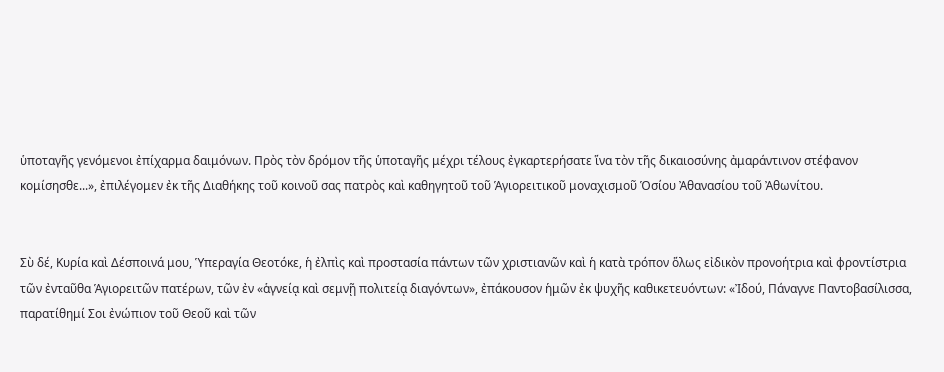ὑποταγῆς γενόμενοι ἐπίχαρμα δαιμόνων. Πρὸς τὸν δρόμον τῆς ὑποταγῆς μέχρι τέλους ἐγκαρτερήσατε ἵνα τὸν τῆς δικαιοσύνης ἀμαράντινον στέφανον κομίσησθε...», ἐπιλέγομεν ἐκ τῆς Διαθήκης τοῦ κοινοῦ σας πατρὸς καὶ καθηγητοῦ τοῦ Ἁγιορειτικοῦ μοναχισμοῦ Ὁσίου Ἀθανασίου τοῦ Ἀθωνίτου.


Σὺ δέ, Κυρία καὶ Δέσποινά μου, Ὑπεραγία Θεοτόκε, ἡ ἐλπὶς καὶ προστασία πάντων τῶν χριστιανῶν καὶ ἡ κατὰ τρόπον ὅλως εἰδικὸν προνοήτρια καὶ φροντίστρια τῶν ἐνταῦθα Ἁγιορειτῶν πατέρων, τῶν ἐν «ἁγνείᾳ καὶ σεμνῇ πολιτείᾳ διαγόντων», ἐπάκουσον ἡμῶν ἐκ ψυχῆς καθικετευόντων: «Ἰδού, Πάναγνε Παντοβασίλισσα, παρατίθημί Σοι ἐνώπιον τοῦ Θεοῦ καὶ τῶν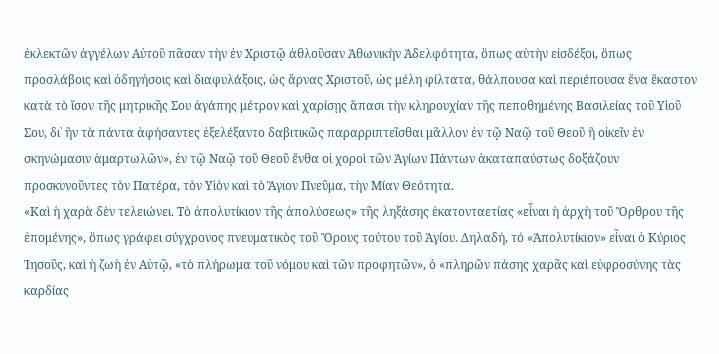ἐκλεκτῶν ἀγγέλων Αὐτοῦ πᾶσαν τὴν ἐν Χριστῷ ἀθλοῦσαν Ἀθωνικὴν Ἀδελφότητα, ὅπως αὐτὴν εἰσδέξοι, ὅπως προσλάβοις καὶ ὁδηγήσοις καὶ διαφυλάξοις, ὡς ἄρνας Χριστοῦ, ὡς μέλη φίλτατα, θάλπουσα καὶ περιέπουσα ἕνα ἕκαστον κατὰ τὸ ἴσον τῆς μητρικῆς Σου ἀγάπης μέτρον καὶ χαρίσῃς ἅπασι τὴν κληρουχίαν τῆς πεποθημένης Βασιλείας τοῦ Υἱοῦ Σου, δι᾿ ἣν τὰ πάντα ἀφήσαντες ἐξελέξαντο δαβιτικῶς παραρριπτεῖσθαι μᾶλλον ἐν τῷ Ναῷ τοῦ Θεοῦ ἢ οἰκεῖν ἐν σκηνώμασιν ἁμαρτωλῶν», ἐν τῷ Ναῷ τοῦ Θεοῦ ἔνθα οἱ χοροὶ τῶν Ἁγίων Πάντων ἀκαταπαύστως δοξάζουν προσκυνοῦντες τὸν Πατέρα, τὸν Υἱὸν καὶ τὸ Ἅγιον Πνεῦμα, τὴν Μίαν Θεότητα.
«Καὶ ἡ χαρὰ δὲν τελειώνει. Τὸ ἀπολυτίκιον τῆς ἀπολύσεως» τῆς ληξάσης ἑκατονταετίας «εἶναι ἡ ἀρχὴ τοῦ Ὄρθρου τῆς ἑπομένης», ὅπως γράφει σύγχρονος πνευματικὸς τοῦ Ὄρους τούτου τοῦ Ἁγίου. Δηλαδή, τό «Ἀπολυτίκιον» εἶναι ὁ Κύριος Ἰησοῦς, καὶ ἡ ζωὴ ἐν Αὐτῷ, «τὸ πλήρωμα τοῦ νόμου καὶ τῶν προφητῶν», ὁ «πληρῶν πάσης χαρᾶς καὶ εὐφροσύνης τὰς καρδίας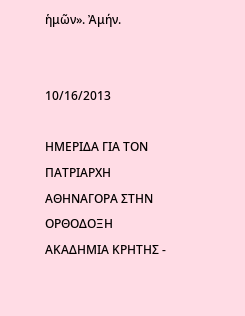ἡμῶν». Ἀμήν.


10/16/2013

ΗΜΕΡΙΔΑ ΓΙΑ ΤΟΝ ΠΑΤΡΙΑΡΧΗ ΑΘΗΝΑΓΟΡΑ ΣΤΗΝ ΟΡΘΟΔΟΞΗ ΑΚΑΔΗΜΙΑ ΚΡΗΤΗΣ -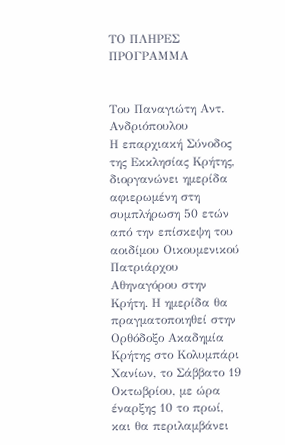ΤΟ ΠΛΗΡΕΣ ΠΡΟΓΡΑΜΜΑ


Του Παναγιώτη Αντ. Ανδριόπουλου
Η επαρχιακή Σύνοδος της Εκκλησίας Κρήτης, διοργανώνει ημερίδα αφιερωμένη στη συμπλήρωση 50 ετών από την επίσκεψη του αοιδίμου Οικουμενικού Πατριάρχου Αθηναγόρου στην Κρήτη. Η ημερίδα θα πραγματοποιηθεί στην Ορθόδοξο Ακαδημία Κρήτης στο Κολυμπάρι Χανίων, το Σάββατο 19 Οκτωβρίου, με ώρα έναρξης 10 το πρωί, και θα περιλαμβάνει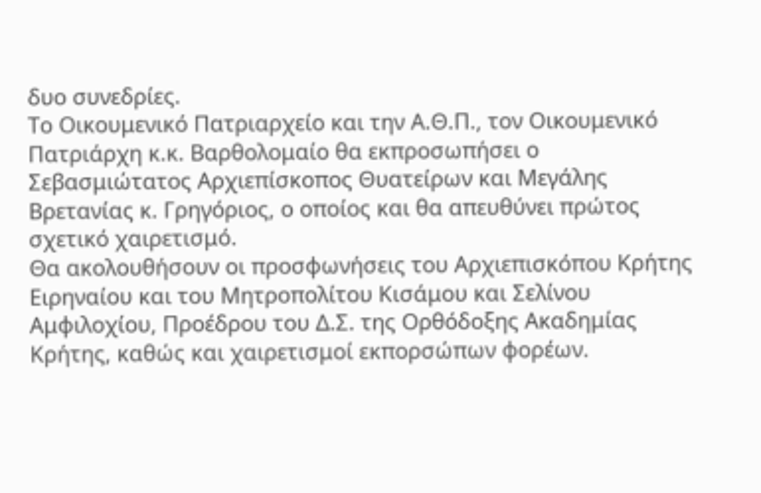δυο συνεδρίες.
Το Οικουμενικό Πατριαρχείο και την Α.Θ.Π., τον Οικουμενικό Πατριάρχη κ.κ. Βαρθολομαίο θα εκπροσωπήσει ο Σεβασμιώτατος Αρχιεπίσκοπος Θυατείρων και Μεγάλης Βρετανίας κ. Γρηγόριος, ο οποίος και θα απευθύνει πρώτος σχετικό χαιρετισμό.
Θα ακολουθήσουν οι προσφωνήσεις του Αρχιεπισκόπου Κρήτης Ειρηναίου και του Μητροπολίτου Κισάμου και Σελίνου Αμφιλοχίου, Προέδρου του Δ.Σ. της Ορθόδοξης Ακαδημίας Κρήτης, καθώς και χαιρετισμοί εκπορσώπων φορέων.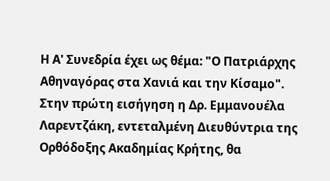Η Α' Συνεδρία έχει ως θέμα: "Ο Πατριάρχης Αθηναγόρας στα Χανιά και την Κίσαμο".
Στην πρώτη εισήγηση η Δρ. Εμμανουέλα Λαρεντζάκη, εντεταλμένη Διευθύντρια της Ορθόδοξης Ακαδημίας Κρήτης, θα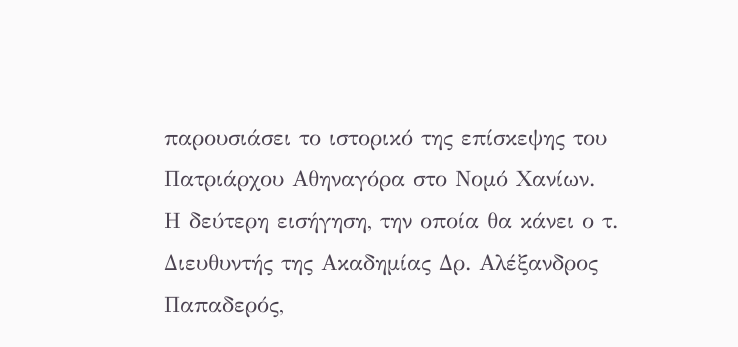παρουσιάσει το ιστορικό της επίσκεψης του Πατριάρχου Αθηναγόρα στο Νομό Χανίων.
Η δεύτερη εισήγηση, την οποία θα κάνει ο τ. Διευθυντής της Ακαδημίας Δρ. Αλέξανδρος Παπαδερός,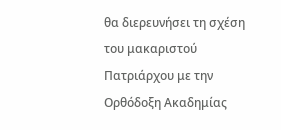θα διερευνήσει τη σχέση του μακαριστού Πατριάρχου με την Ορθόδοξη Ακαδημίας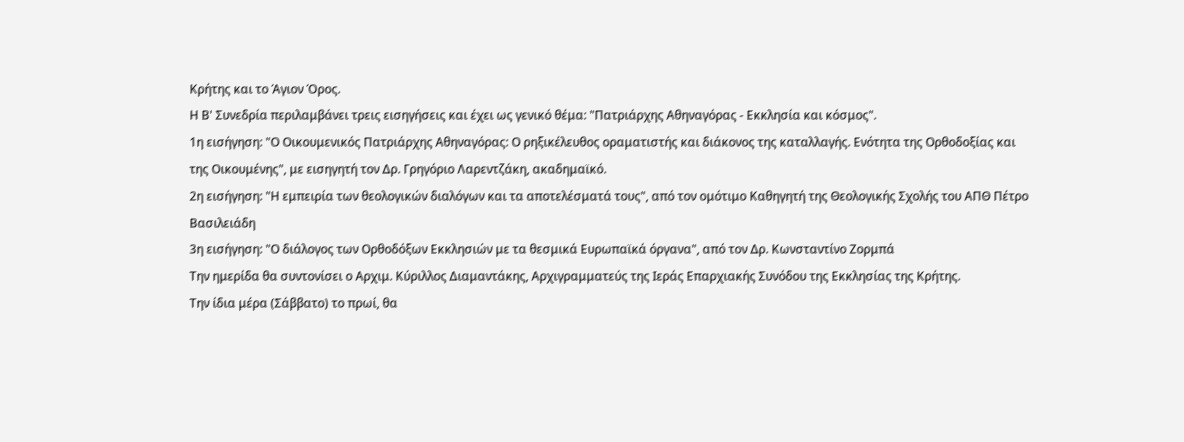Κρήτης και το Άγιον Όρος.
Η Β' Συνεδρία περιλαμβάνει τρεις εισηγήσεις και έχει ως γενικό θέμα: "Πατριάρχης Αθηναγόρας - Εκκλησία και κόσμος".
1η εισήγηση: "Ο Οικουμενικός Πατριάρχης Αθηναγόρας: Ο ρηξικέλευθος οραματιστής και διάκονος της καταλλαγής. Ενότητα της Ορθοδοξίας και της Οικουμένης", με εισηγητή τον Δρ. Γρηγόριο Λαρεντζάκη, ακαδημαϊκό.
2η εισήγηση: "Η εμπειρία των θεολογικών διαλόγων και τα αποτελέσματά τους", από τον ομότιμο Καθηγητή της Θεολογικής Σχολής του ΑΠΘ Πέτρο Βασιλειάδη
3η εισήγηση: "Ο διάλογος των Ορθοδόξων Εκκλησιών με τα θεσμικά Ευρωπαϊκά όργανα", από τον Δρ. Κωνσταντίνο Ζορμπά
Την ημερίδα θα συντονίσει ο Αρχιμ. Κύριλλος Διαμαντάκης, Αρχιγραμματεύς της Ιεράς Επαρχιακής Συνόδου της Εκκλησίας της Κρήτης.
Την ίδια μέρα (Σάββατο) το πρωί, θα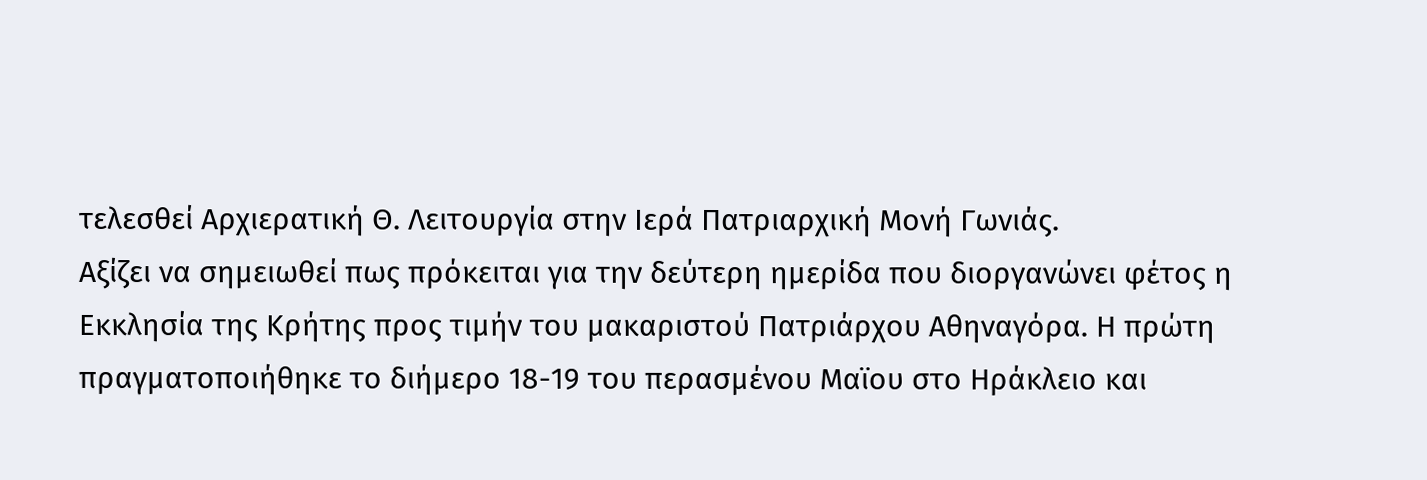τελεσθεί Αρχιερατική Θ. Λειτουργία στην Ιερά Πατριαρχική Μονή Γωνιάς.
Αξίζει να σημειωθεί πως πρόκειται για την δεύτερη ημερίδα που διοργανώνει φέτος η Εκκλησία της Κρήτης προς τιμήν του μακαριστού Πατριάρχου Αθηναγόρα. Η πρώτη πραγματοποιήθηκε το διήμερο 18-19 του περασμένου Μαϊου στο Ηράκλειο και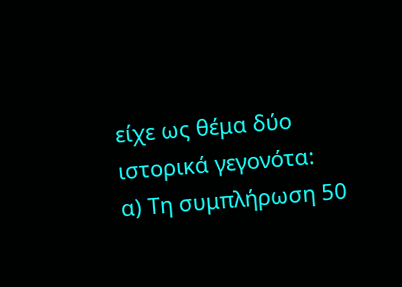είχε ως θέμα δύο ιστορικά γεγονότα:
α) Τη συμπλήρωση 50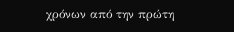χρόνων από την πρώτη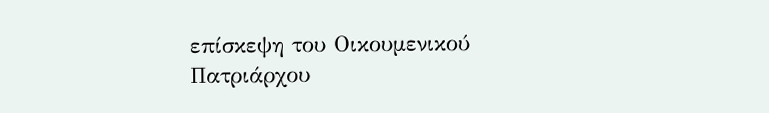επίσκεψη του Οικουμενικού Πατριάρχου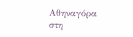Αθηναγόρα στη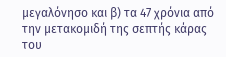μεγαλόνησο και β) τα 47 χρόνια από την μετακομιδή της σεπτής κάρας του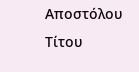Αποστόλου Τίτου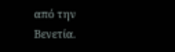από την Βενετία.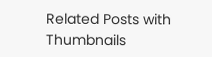Related Posts with Thumbnails